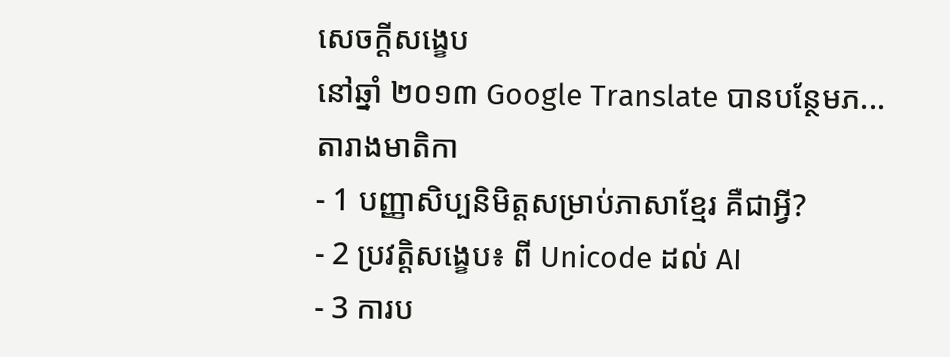សេចក្តីសង្ខេប
នៅឆ្នាំ ២០១៣ Google Translate បានបន្ថែមភ...
តារាងមាតិកា
- 1 បញ្ញាសិប្បនិមិត្តសម្រាប់ភាសាខ្មែរ គឺជាអ្វី?
- 2 ប្រវត្តិសង្ខេប៖ ពី Unicode ដល់ AI
- 3 ការប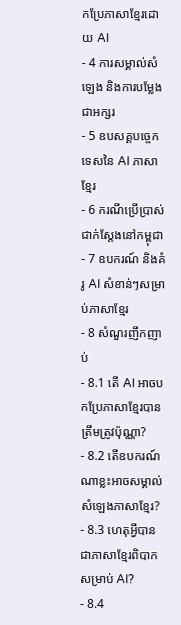កប្រែភាសាខ្មែរដោយ AI
- 4 ការសម្គាល់សំឡេង និងការបម្លែងជាអក្សរ
- 5 ឧបសគ្គបច្ចេកទេសនៃ AI ភាសាខ្មែរ
- 6 ករណីប្រើប្រាស់ជាក់ស្តែងនៅកម្ពុជា
- 7 ឧបករណ៍ និងគំរូ AI សំខាន់ៗសម្រាប់ភាសាខ្មែរ
- 8 សំណួរញឹកញាប់
- 8.1 តើ AI អាចបកប្រែភាសាខ្មែរបានត្រឹមត្រូវប៉ុណ្ណា?
- 8.2 តើឧបករណ៍ណាខ្លះអាចសម្គាល់សំឡេងភាសាខ្មែរ?
- 8.3 ហេតុអ្វីបានជាភាសាខ្មែរពិបាកសម្រាប់ AI?
- 8.4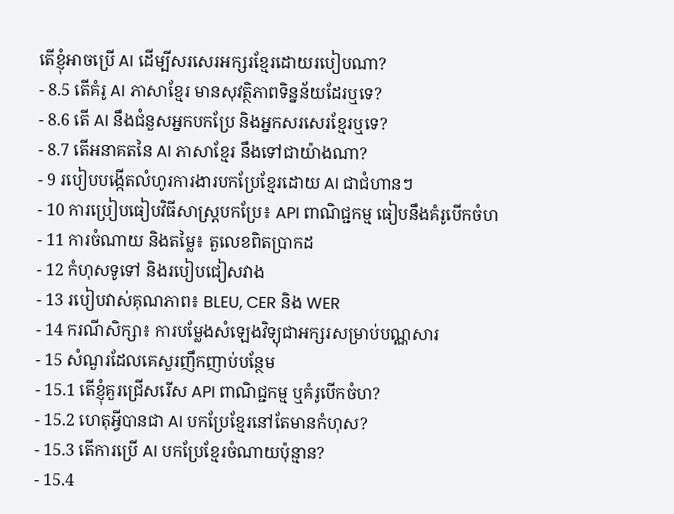តើខ្ញុំអាចប្រើ AI ដើម្បីសរសេរអក្សរខ្មែរដោយរបៀបណា?
- 8.5 តើគំរូ AI ភាសាខ្មែរ មានសុវត្ថិភាពទិន្នន័យដែរឬទេ?
- 8.6 តើ AI នឹងជំនួសអ្នកបកប្រែ និងអ្នកសរសេរខ្មែរឬទេ?
- 8.7 តើអនាគតនៃ AI ភាសាខ្មែរ នឹងទៅជាយ៉ាងណា?
- 9 របៀបបង្កើតលំហូរការងារបកប្រែខ្មែរដោយ AI ជាជំហានៗ
- 10 ការប្រៀបធៀបវិធីសាស្ត្របកប្រែ៖ API ពាណិជ្ជកម្ម ធៀបនឹងគំរូបើកចំហ
- 11 ការចំណាយ និងតម្លៃ៖ តួលេខពិតប្រាកដ
- 12 កំហុសទូទៅ និងរបៀបជៀសវាង
- 13 របៀបវាស់គុណភាព៖ BLEU, CER និង WER
- 14 ករណីសិក្សា៖ ការបម្លែងសំឡេងវិទ្យុជាអក្សរសម្រាប់បណ្ណសារ
- 15 សំណួរដែលគេសួរញឹកញាប់បន្ថែម
- 15.1 តើខ្ញុំគួរជ្រើសរើស API ពាណិជ្ជកម្ម ឬគំរូបើកចំហ?
- 15.2 ហេតុអ្វីបានជា AI បកប្រែខ្មែរនៅតែមានកំហុស?
- 15.3 តើការប្រើ AI បកប្រែខ្មែរចំណាយប៉ុន្មាន?
- 15.4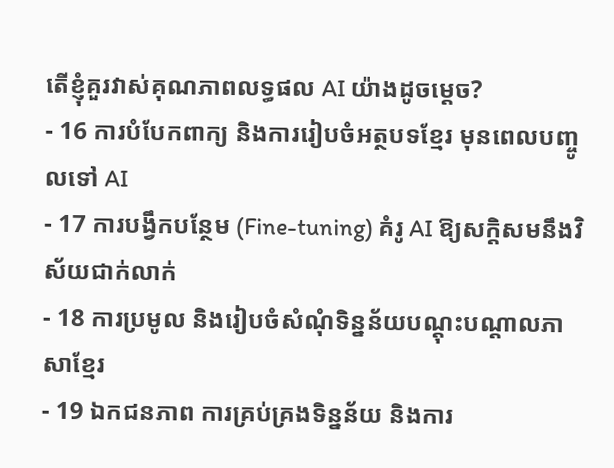តើខ្ញុំគួរវាស់គុណភាពលទ្ធផល AI យ៉ាងដូចម្តេច?
- 16 ការបំបែកពាក្យ និងការរៀបចំអត្ថបទខ្មែរ មុនពេលបញ្ចូលទៅ AI
- 17 ការបង្វឹកបន្ថែម (Fine-tuning) គំរូ AI ឱ្យសក្តិសមនឹងវិស័យជាក់លាក់
- 18 ការប្រមូល និងរៀបចំសំណុំទិន្នន័យបណ្តុះបណ្តាលភាសាខ្មែរ
- 19 ឯកជនភាព ការគ្រប់គ្រងទិន្នន័យ និងការ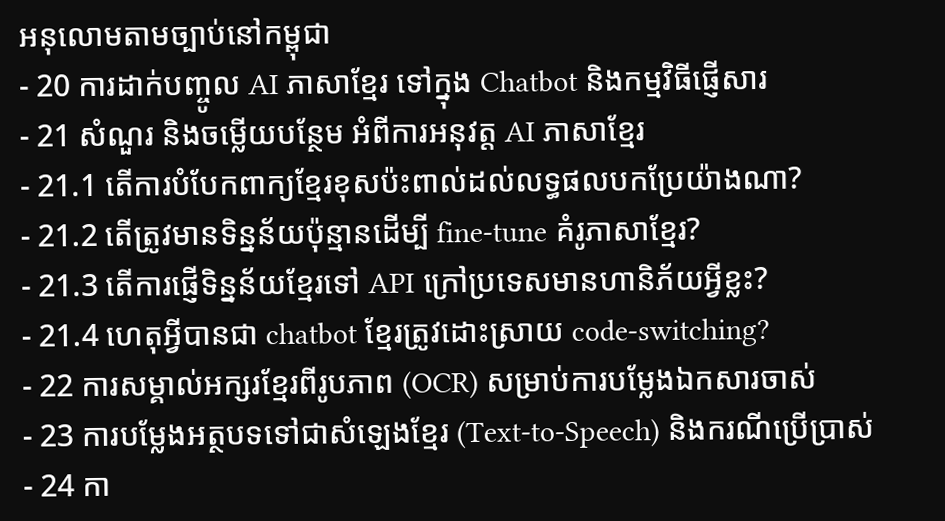អនុលោមតាមច្បាប់នៅកម្ពុជា
- 20 ការដាក់បញ្ចូល AI ភាសាខ្មែរ ទៅក្នុង Chatbot និងកម្មវិធីផ្ញើសារ
- 21 សំណួរ និងចម្លើយបន្ថែម អំពីការអនុវត្ត AI ភាសាខ្មែរ
- 21.1 តើការបំបែកពាក្យខ្មែរខុសប៉ះពាល់ដល់លទ្ធផលបកប្រែយ៉ាងណា?
- 21.2 តើត្រូវមានទិន្នន័យប៉ុន្មានដើម្បី fine-tune គំរូភាសាខ្មែរ?
- 21.3 តើការផ្ញើទិន្នន័យខ្មែរទៅ API ក្រៅប្រទេសមានហានិភ័យអ្វីខ្លះ?
- 21.4 ហេតុអ្វីបានជា chatbot ខ្មែរត្រូវដោះស្រាយ code-switching?
- 22 ការសម្គាល់អក្សរខ្មែរពីរូបភាព (OCR) សម្រាប់ការបម្លែងឯកសារចាស់
- 23 ការបម្លែងអត្ថបទទៅជាសំឡេងខ្មែរ (Text-to-Speech) និងករណីប្រើប្រាស់
- 24 កា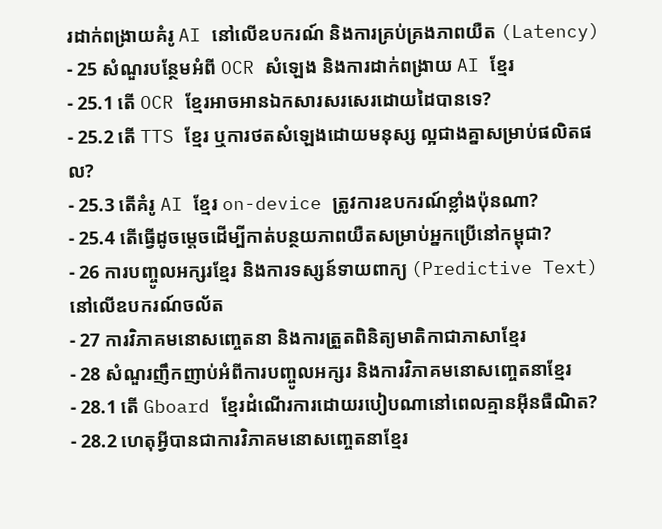រដាក់ពង្រាយគំរូ AI នៅលើឧបករណ៍ និងការគ្រប់គ្រងភាពយឺត (Latency)
- 25 សំណួរបន្ថែមអំពី OCR សំឡេង និងការដាក់ពង្រាយ AI ខ្មែរ
- 25.1 តើ OCR ខ្មែរអាចអានឯកសារសរសេរដោយដៃបានទេ?
- 25.2 តើ TTS ខ្មែរ ឬការថតសំឡេងដោយមនុស្ស ល្អជាងគ្នាសម្រាប់ផលិតផល?
- 25.3 តើគំរូ AI ខ្មែរ on-device ត្រូវការឧបករណ៍ខ្លាំងប៉ុនណា?
- 25.4 តើធ្វើដូចម្តេចដើម្បីកាត់បន្ថយភាពយឺតសម្រាប់អ្នកប្រើនៅកម្ពុជា?
- 26 ការបញ្ចូលអក្សរខ្មែរ និងការទស្សន៍ទាយពាក្យ (Predictive Text) នៅលើឧបករណ៍ចល័ត
- 27 ការវិភាគមនោសញ្ចេតនា និងការត្រួតពិនិត្យមាតិកាជាភាសាខ្មែរ
- 28 សំណួរញឹកញាប់អំពីការបញ្ចូលអក្សរ និងការវិភាគមនោសញ្ចេតនាខ្មែរ
- 28.1 តើ Gboard ខ្មែរដំណើរការដោយរបៀបណានៅពេលគ្មានអ៊ីនធឺណិត?
- 28.2 ហេតុអ្វីបានជាការវិភាគមនោសញ្ចេតនាខ្មែរ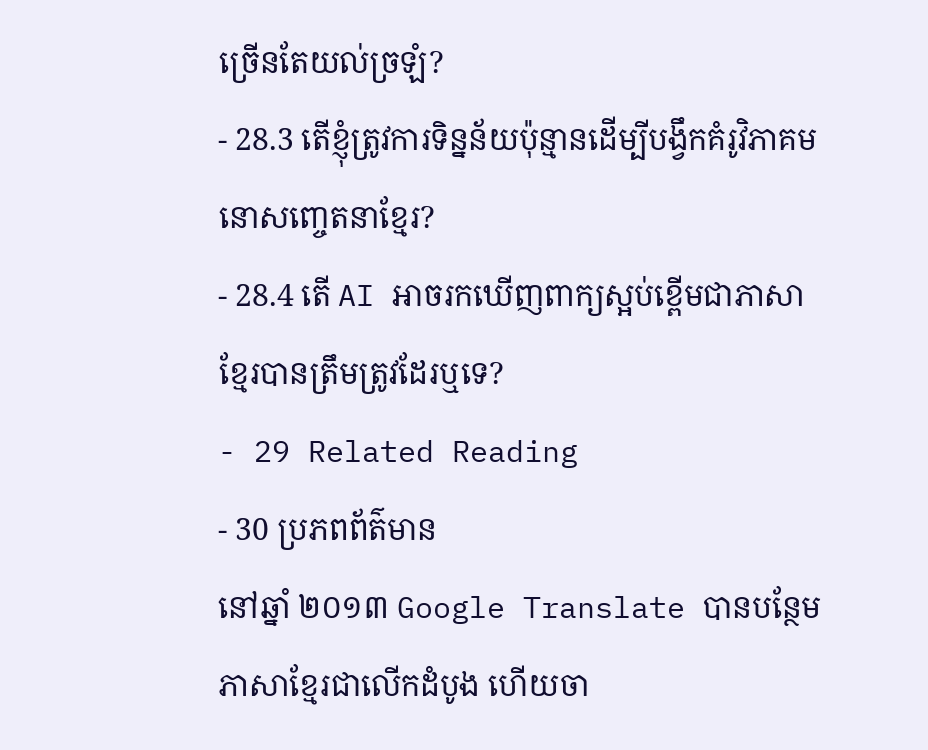ច្រើនតែយល់ច្រឡំ?
- 28.3 តើខ្ញុំត្រូវការទិន្នន័យប៉ុន្មានដើម្បីបង្វឹកគំរូវិភាគមនោសញ្ចេតនាខ្មែរ?
- 28.4 តើ AI អាចរកឃើញពាក្យស្អប់ខ្ពើមជាភាសាខ្មែរបានត្រឹមត្រូវដែរឬទេ?
- 29 Related Reading
- 30 ប្រភពព័ត៌មាន
នៅឆ្នាំ ២០១៣ Google Translate បានបន្ថែមភាសាខ្មែរជាលើកដំបូង ហើយចា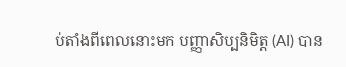ប់តាំងពីពេលនោះមក បញ្ញាសិប្បនិមិត្ត (AI) បាន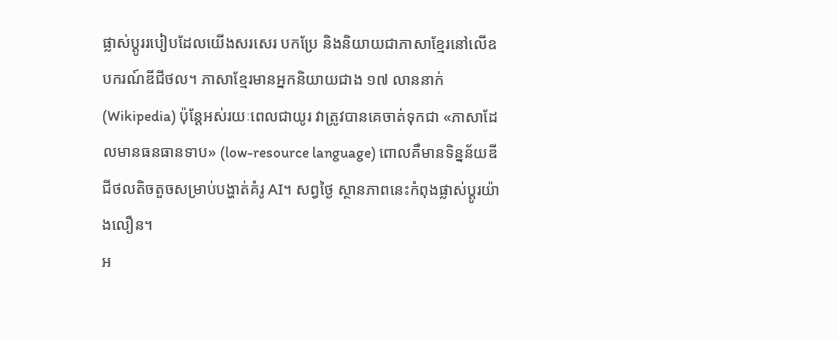ផ្លាស់ប្តូររបៀបដែលយើងសរសេរ បកប្រែ និងនិយាយជាភាសាខ្មែរនៅលើឧបករណ៍ឌីជីថល។ ភាសាខ្មែរមានអ្នកនិយាយជាង ១៧ លាននាក់ (Wikipedia) ប៉ុន្តែអស់រយៈពេលជាយូរ វាត្រូវបានគេចាត់ទុកជា «ភាសាដែលមានធនធានទាប» (low-resource language) ពោលគឺមានទិន្នន័យឌីជីថលតិចតួចសម្រាប់បង្ហាត់គំរូ AI។ សព្វថ្ងៃ ស្ថានភាពនេះកំពុងផ្លាស់ប្តូរយ៉ាងលឿន។
អ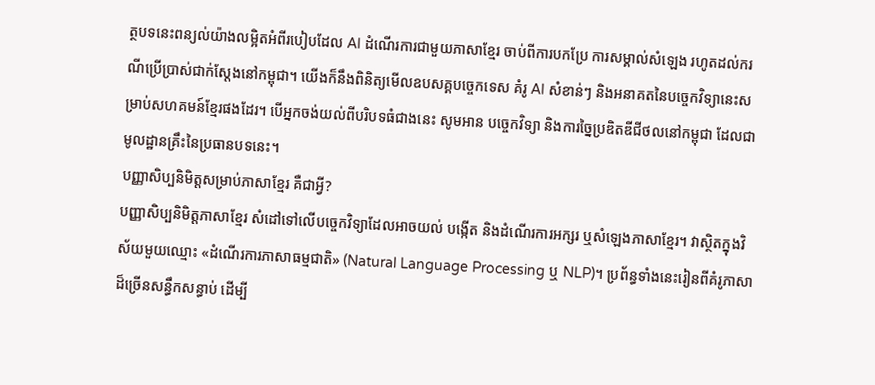ត្ថបទនេះពន្យល់យ៉ាងលម្អិតអំពីរបៀបដែល AI ដំណើរការជាមួយភាសាខ្មែរ ចាប់ពីការបកប្រែ ការសម្គាល់សំឡេង រហូតដល់ករណីប្រើប្រាស់ជាក់ស្តែងនៅកម្ពុជា។ យើងក៏នឹងពិនិត្យមើលឧបសគ្គបច្ចេកទេស គំរូ AI សំខាន់ៗ និងអនាគតនៃបច្ចេកវិទ្យានេះសម្រាប់សហគមន៍ខ្មែរផងដែរ។ បើអ្នកចង់យល់ពីបរិបទធំជាងនេះ សូមអាន បច្ចេកវិទ្យា និងការច្នៃប្រឌិតឌីជីថលនៅកម្ពុជា ដែលជាមូលដ្ឋានគ្រឹះនៃប្រធានបទនេះ។
បញ្ញាសិប្បនិមិត្តសម្រាប់ភាសាខ្មែរ គឺជាអ្វី?
បញ្ញាសិប្បនិមិត្តភាសាខ្មែរ សំដៅទៅលើបច្ចេកវិទ្យាដែលអាចយល់ បង្កើត និងដំណើរការអក្សរ ឬសំឡេងភាសាខ្មែរ។ វាស្ថិតក្នុងវិស័យមួយឈ្មោះ «ដំណើរការភាសាធម្មជាតិ» (Natural Language Processing ឬ NLP)។ ប្រព័ន្ធទាំងនេះរៀនពីគំរូភាសាដ៏ច្រើនសន្ធឹកសន្ធាប់ ដើម្បី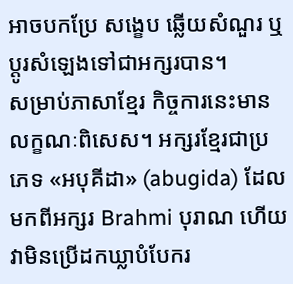អាចបកប្រែ សង្ខេប ឆ្លើយសំណួរ ឬប្តូរសំឡេងទៅជាអក្សរបាន។
សម្រាប់ភាសាខ្មែរ កិច្ចការនេះមានលក្ខណៈពិសេស។ អក្សរខ្មែរជាប្រភេទ «អបុគីដា» (abugida) ដែលមកពីអក្សរ Brahmi បុរាណ ហើយវាមិនប្រើដកឃ្លាបំបែករ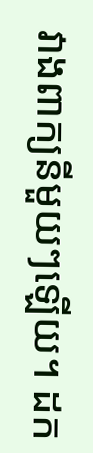វាងពាក្យនីមួយៗឡើយ។ ដក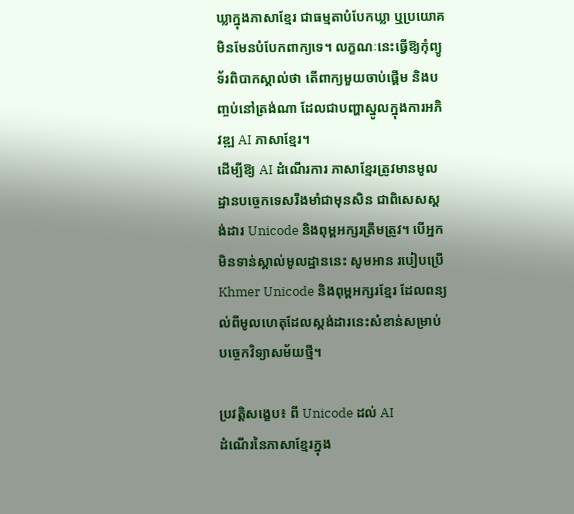ឃ្លាក្នុងភាសាខ្មែរ ជាធម្មតាបំបែកឃ្លា ឬប្រយោគ មិនមែនបំបែកពាក្យទេ។ លក្ខណៈនេះធ្វើឱ្យកុំព្យូទ័រពិបាកស្គាល់ថា តើពាក្យមួយចាប់ផ្តើម និងបញ្ចប់នៅត្រង់ណា ដែលជាបញ្ហាស្នូលក្នុងការអភិវឌ្ឍ AI ភាសាខ្មែរ។
ដើម្បីឱ្យ AI ដំណើរការ ភាសាខ្មែរត្រូវមានមូលដ្ឋានបច្ចេកទេសរឹងមាំជាមុនសិន ជាពិសេសស្តង់ដារ Unicode និងពុម្ពអក្សរត្រឹមត្រូវ។ បើអ្នកមិនទាន់ស្គាល់មូលដ្ឋាននេះ សូមអាន របៀបប្រើ Khmer Unicode និងពុម្ពអក្សរខ្មែរ ដែលពន្យល់ពីមូលហេតុដែលស្តង់ដារនេះសំខាន់សម្រាប់បច្ចេកវិទ្យាសម័យថ្មី។

ប្រវត្តិសង្ខេប៖ ពី Unicode ដល់ AI
ដំណើរនៃភាសាខ្មែរក្នុង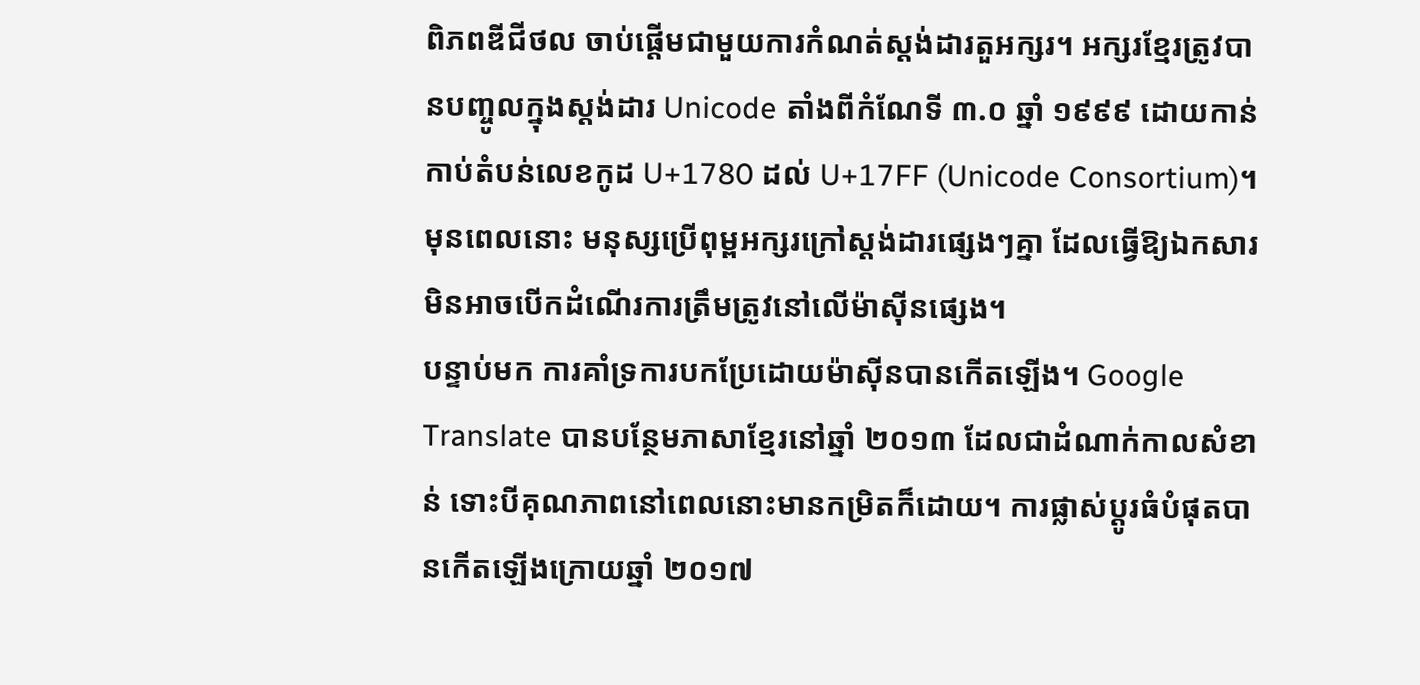ពិភពឌីជីថល ចាប់ផ្តើមជាមួយការកំណត់ស្តង់ដារតួអក្សរ។ អក្សរខ្មែរត្រូវបានបញ្ចូលក្នុងស្តង់ដារ Unicode តាំងពីកំណែទី ៣.០ ឆ្នាំ ១៩៩៩ ដោយកាន់កាប់តំបន់លេខកូដ U+1780 ដល់ U+17FF (Unicode Consortium)។ មុនពេលនោះ មនុស្សប្រើពុម្ពអក្សរក្រៅស្តង់ដារផ្សេងៗគ្នា ដែលធ្វើឱ្យឯកសារមិនអាចបើកដំណើរការត្រឹមត្រូវនៅលើម៉ាស៊ីនផ្សេង។
បន្ទាប់មក ការគាំទ្រការបកប្រែដោយម៉ាស៊ីនបានកើតឡើង។ Google Translate បានបន្ថែមភាសាខ្មែរនៅឆ្នាំ ២០១៣ ដែលជាដំណាក់កាលសំខាន់ ទោះបីគុណភាពនៅពេលនោះមានកម្រិតក៏ដោយ។ ការផ្លាស់ប្តូរធំបំផុតបានកើតឡើងក្រោយឆ្នាំ ២០១៧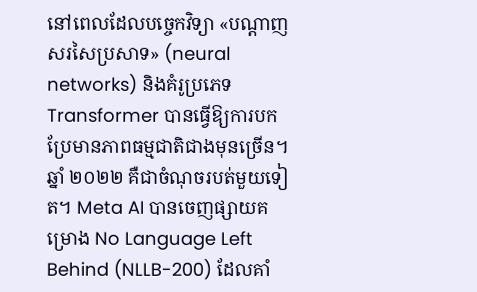នៅពេលដែលបច្ចេកវិទ្យា «បណ្តាញសរសៃប្រសាទ» (neural networks) និងគំរូប្រភេទ Transformer បានធ្វើឱ្យការបកប្រែមានភាពធម្មជាតិជាងមុនច្រើន។
ឆ្នាំ ២០២២ គឺជាចំណុចរបត់មួយទៀត។ Meta AI បានចេញផ្សាយគម្រោង No Language Left Behind (NLLB-200) ដែលគាំ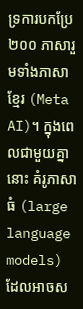ទ្រការបកប្រែ ២០០ ភាសារួមទាំងភាសាខ្មែរ (Meta AI)។ ក្នុងពេលជាមួយគ្នានោះ គំរូភាសាធំ (large language models) ដែលអាចស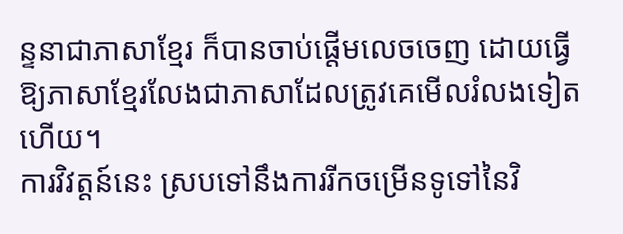ន្ទនាជាភាសាខ្មែរ ក៏បានចាប់ផ្តើមលេចចេញ ដោយធ្វើឱ្យភាសាខ្មែរលែងជាភាសាដែលត្រូវគេមើលរំលងទៀតហើយ។
ការវិវត្តន៍នេះ ស្របទៅនឹងការរីកចម្រើនទូទៅនៃវិ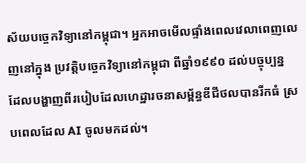ស័យបច្ចេកវិទ្យានៅកម្ពុជា។ អ្នកអាចមើលផ្ទាំងពេលវេលាពេញលេញនៅក្នុង ប្រវត្តិបច្ចេកវិទ្យានៅកម្ពុជា ពីឆ្នាំ១៩៩០ ដល់បច្ចុប្បន្ន ដែលបង្ហាញពីរបៀបដែលហេដ្ឋារចនាសម្ព័ន្ធឌីជីថលបានរីកធំ ស្របពេលដែល AI ចូលមកដល់។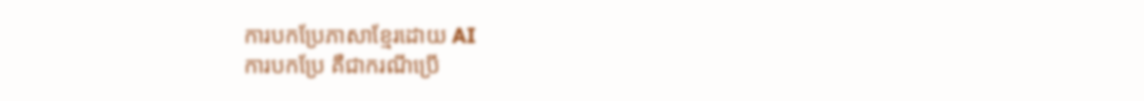ការបកប្រែភាសាខ្មែរដោយ AI
ការបកប្រែ គឺជាករណីប្រើ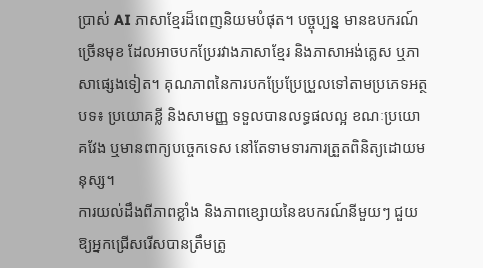ប្រាស់ AI ភាសាខ្មែរដ៏ពេញនិយមបំផុត។ បច្ចុប្បន្ន មានឧបករណ៍ច្រើនមុខ ដែលអាចបកប្រែរវាងភាសាខ្មែរ និងភាសាអង់គ្លេស ឬភាសាផ្សេងទៀត។ គុណភាពនៃការបកប្រែប្រែប្រួលទៅតាមប្រភេទអត្ថបទ៖ ប្រយោគខ្លី និងសាមញ្ញ ទទួលបានលទ្ធផលល្អ ខណៈប្រយោគវែង ឬមានពាក្យបច្ចេកទេស នៅតែទាមទារការត្រួតពិនិត្យដោយមនុស្ស។
ការយល់ដឹងពីភាពខ្លាំង និងភាពខ្សោយនៃឧបករណ៍នីមួយៗ ជួយឱ្យអ្នកជ្រើសរើសបានត្រឹមត្រូ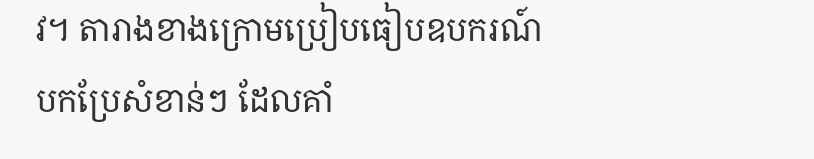វ។ តារាងខាងក្រោមប្រៀបធៀបឧបករណ៍បកប្រែសំខាន់ៗ ដែលគាំ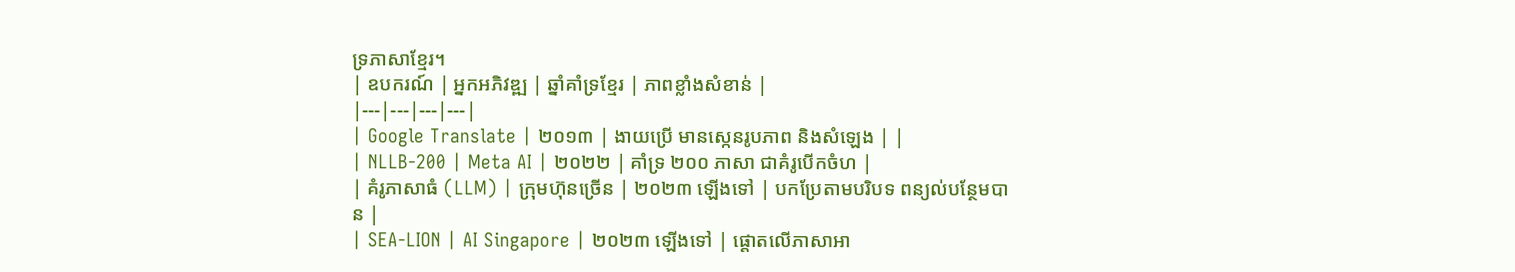ទ្រភាសាខ្មែរ។
| ឧបករណ៍ | អ្នកអភិវឌ្ឍ | ឆ្នាំគាំទ្រខ្មែរ | ភាពខ្លាំងសំខាន់ |
|---|---|---|---|
| Google Translate | ២០១៣ | ងាយប្រើ មានស្កេនរូបភាព និងសំឡេង | |
| NLLB-200 | Meta AI | ២០២២ | គាំទ្រ ២០០ ភាសា ជាគំរូបើកចំហ |
| គំរូភាសាធំ (LLM) | ក្រុមហ៊ុនច្រើន | ២០២៣ ឡើងទៅ | បកប្រែតាមបរិបទ ពន្យល់បន្ថែមបាន |
| SEA-LION | AI Singapore | ២០២៣ ឡើងទៅ | ផ្តោតលើភាសាអា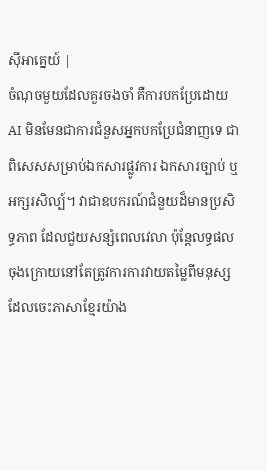ស៊ីអាគ្នេយ៍ |
ចំណុចមួយដែលគួរចងចាំ គឺការបកប្រែដោយ AI មិនមែនជាការជំនួសអ្នកបកប្រែជំនាញទេ ជាពិសេសសម្រាប់ឯកសារផ្លូវការ ឯកសារច្បាប់ ឬអក្សរសិល្ប៍។ វាជាឧបករណ៍ជំនួយដ៏មានប្រសិទ្ធភាព ដែលជួយសន្សំពេលវេលា ប៉ុន្តែលទ្ធផលចុងក្រោយនៅតែត្រូវការការវាយតម្លៃពីមនុស្សដែលចេះភាសាខ្មែរយ៉ាង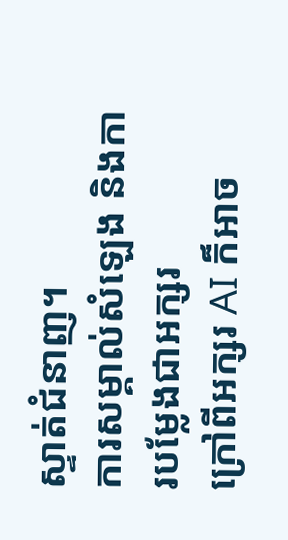ស្ទាត់ជំនាញ។
ការសម្គាល់សំឡេង និងការបម្លែងជាអក្សរ
ក្រៅពីអក្សរ AI ក៏អាច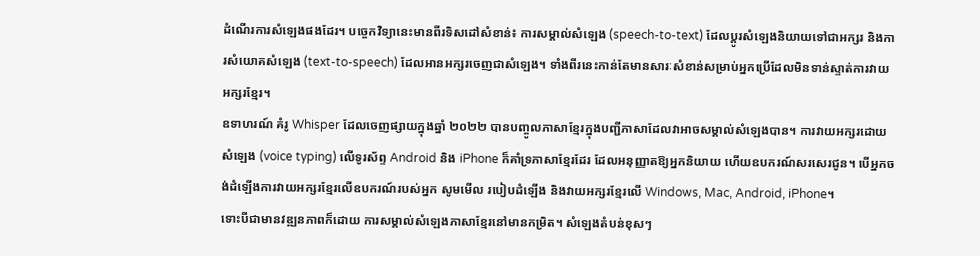ដំណើរការសំឡេងផងដែរ។ បច្ចេកវិទ្យានេះមានពីរទិសដៅសំខាន់៖ ការសម្គាល់សំឡេង (speech-to-text) ដែលប្តូរសំឡេងនិយាយទៅជាអក្សរ និងការសំយោគសំឡេង (text-to-speech) ដែលអានអក្សរចេញជាសំឡេង។ ទាំងពីរនេះកាន់តែមានសារៈសំខាន់សម្រាប់អ្នកប្រើដែលមិនទាន់ស្ទាត់ការវាយអក្សរខ្មែរ។
ឧទាហរណ៍ គំរូ Whisper ដែលចេញផ្សាយក្នុងឆ្នាំ ២០២២ បានបញ្ចូលភាសាខ្មែរក្នុងបញ្ជីភាសាដែលវាអាចសម្គាល់សំឡេងបាន។ ការវាយអក្សរដោយសំឡេង (voice typing) លើទូរស័ព្ទ Android និង iPhone ក៏គាំទ្រភាសាខ្មែរដែរ ដែលអនុញ្ញាតឱ្យអ្នកនិយាយ ហើយឧបករណ៍សរសេរជូន។ បើអ្នកចង់ដំឡើងការវាយអក្សរខ្មែរលើឧបករណ៍របស់អ្នក សូមមើល របៀបដំឡើង និងវាយអក្សរខ្មែរលើ Windows, Mac, Android, iPhone។
ទោះបីជាមានវឌ្ឍនភាពក៏ដោយ ការសម្គាល់សំឡេងភាសាខ្មែរនៅមានកម្រិត។ សំឡេងតំបន់ខុសៗ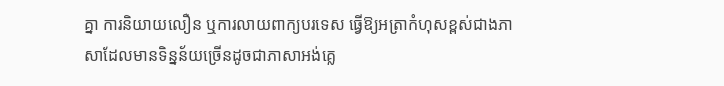គ្នា ការនិយាយលឿន ឬការលាយពាក្យបរទេស ធ្វើឱ្យអត្រាកំហុសខ្ពស់ជាងភាសាដែលមានទិន្នន័យច្រើនដូចជាភាសាអង់គ្លេ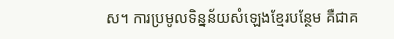ស។ ការប្រមូលទិន្នន័យសំឡេងខ្មែរបន្ថែម គឺជាគ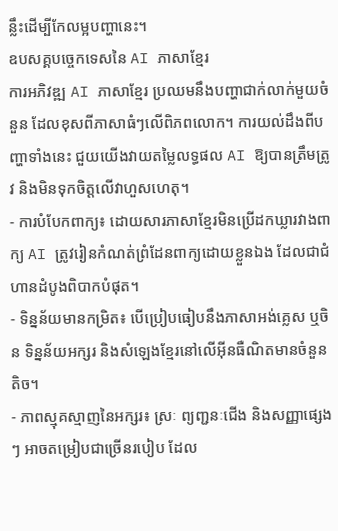ន្លឹះដើម្បីកែលម្អបញ្ហានេះ។
ឧបសគ្គបច្ចេកទេសនៃ AI ភាសាខ្មែរ
ការអភិវឌ្ឍ AI ភាសាខ្មែរ ប្រឈមនឹងបញ្ហាជាក់លាក់មួយចំនួន ដែលខុសពីភាសាធំៗលើពិភពលោក។ ការយល់ដឹងពីបញ្ហាទាំងនេះ ជួយយើងវាយតម្លៃលទ្ធផល AI ឱ្យបានត្រឹមត្រូវ និងមិនទុកចិត្តលើវាហួសហេតុ។
- ការបំបែកពាក្យ៖ ដោយសារភាសាខ្មែរមិនប្រើដកឃ្លារវាងពាក្យ AI ត្រូវរៀនកំណត់ព្រំដែនពាក្យដោយខ្លួនឯង ដែលជាជំហានដំបូងពិបាកបំផុត។
- ទិន្នន័យមានកម្រិត៖ បើប្រៀបធៀបនឹងភាសាអង់គ្លេស ឬចិន ទិន្នន័យអក្សរ និងសំឡេងខ្មែរនៅលើអ៊ីនធឺណិតមានចំនួនតិច។
- ភាពស្មុគស្មាញនៃអក្សរ៖ ស្រៈ ព្យញ្ជនៈជើង និងសញ្ញាផ្សេងៗ អាចតម្រៀបជាច្រើនរបៀប ដែល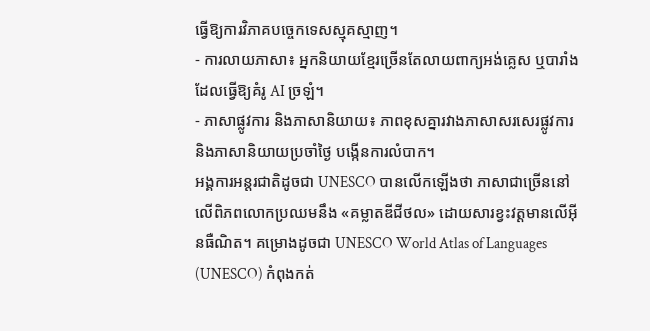ធ្វើឱ្យការវិភាគបច្ចេកទេសស្មុគស្មាញ។
- ការលាយភាសា៖ អ្នកនិយាយខ្មែរច្រើនតែលាយពាក្យអង់គ្លេស ឬបារាំង ដែលធ្វើឱ្យគំរូ AI ច្រឡំ។
- ភាសាផ្លូវការ និងភាសានិយាយ៖ ភាពខុសគ្នារវាងភាសាសរសេរផ្លូវការ និងភាសានិយាយប្រចាំថ្ងៃ បង្កើនការលំបាក។
អង្គការអន្តរជាតិដូចជា UNESCO បានលើកឡើងថា ភាសាជាច្រើននៅលើពិភពលោកប្រឈមនឹង «គម្លាតឌីជីថល» ដោយសារខ្វះវត្តមានលើអ៊ីនធឺណិត។ គម្រោងដូចជា UNESCO World Atlas of Languages (UNESCO) កំពុងកត់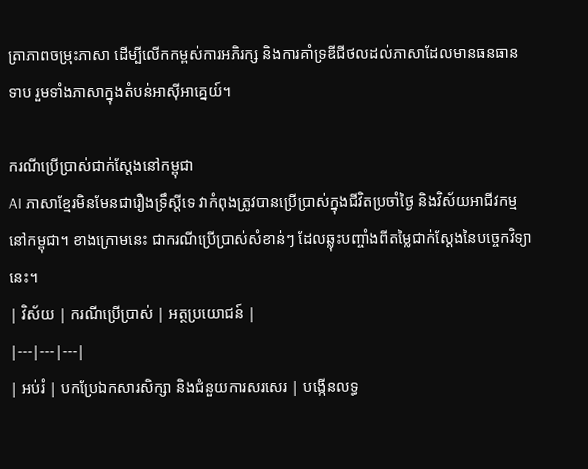ត្រាភាពចម្រុះភាសា ដើម្បីលើកកម្ពស់ការអភិរក្ស និងការគាំទ្រឌីជីថលដល់ភាសាដែលមានធនធានទាប រួមទាំងភាសាក្នុងតំបន់អាស៊ីអាគ្នេយ៍។

ករណីប្រើប្រាស់ជាក់ស្តែងនៅកម្ពុជា
AI ភាសាខ្មែរមិនមែនជារឿងទ្រឹស្តីទេ វាកំពុងត្រូវបានប្រើប្រាស់ក្នុងជីវិតប្រចាំថ្ងៃ និងវិស័យអាជីវកម្មនៅកម្ពុជា។ ខាងក្រោមនេះ ជាករណីប្រើប្រាស់សំខាន់ៗ ដែលឆ្លុះបញ្ចាំងពីតម្លៃជាក់ស្តែងនៃបច្ចេកវិទ្យានេះ។
| វិស័យ | ករណីប្រើប្រាស់ | អត្ថប្រយោជន៍ |
|---|---|---|
| អប់រំ | បកប្រែឯកសារសិក្សា និងជំនួយការសរសេរ | បង្កើនលទ្ធ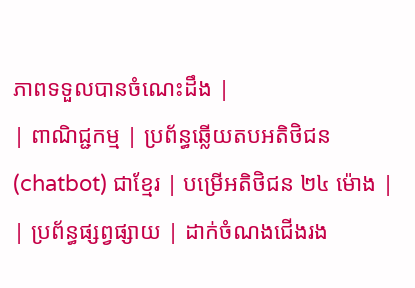ភាពទទួលបានចំណេះដឹង |
| ពាណិជ្ជកម្ម | ប្រព័ន្ធឆ្លើយតបអតិថិជន (chatbot) ជាខ្មែរ | បម្រើអតិថិជន ២៤ ម៉ោង |
| ប្រព័ន្ធផ្សព្វផ្សាយ | ដាក់ចំណងជើងរង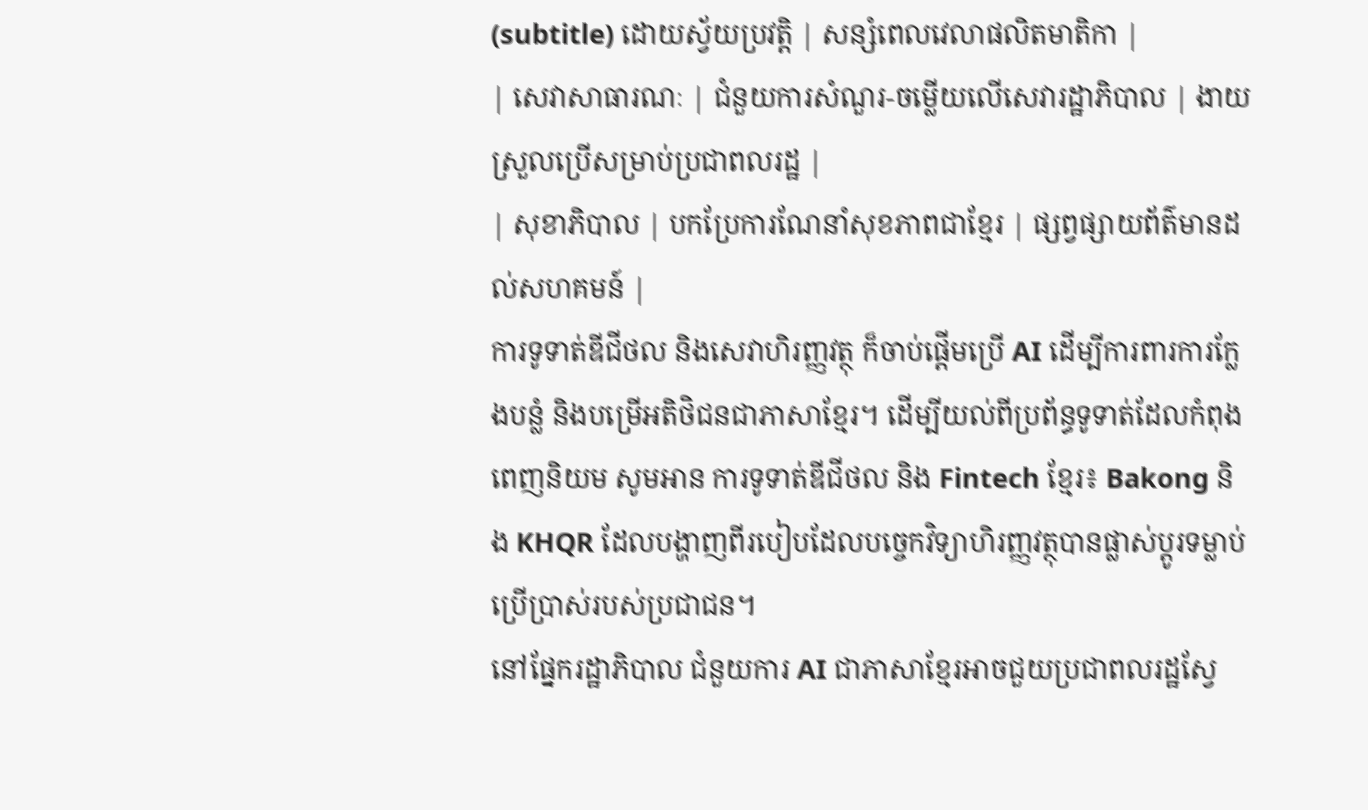(subtitle) ដោយស្វ័យប្រវត្តិ | សន្សំពេលវេលាផលិតមាតិកា |
| សេវាសាធារណៈ | ជំនួយការសំណួរ-ចម្លើយលើសេវារដ្ឋាភិបាល | ងាយស្រួលប្រើសម្រាប់ប្រជាពលរដ្ឋ |
| សុខាភិបាល | បកប្រែការណែនាំសុខភាពជាខ្មែរ | ផ្សព្វផ្សាយព័ត៌មានដល់សហគមន៍ |
ការទូទាត់ឌីជីថល និងសេវាហិរញ្ញវត្ថុ ក៏ចាប់ផ្តើមប្រើ AI ដើម្បីការពារការក្លែងបន្លំ និងបម្រើអតិថិជនជាភាសាខ្មែរ។ ដើម្បីយល់ពីប្រព័ន្ធទូទាត់ដែលកំពុងពេញនិយម សូមអាន ការទូទាត់ឌីជីថល និង Fintech ខ្មែរ៖ Bakong និង KHQR ដែលបង្ហាញពីរបៀបដែលបច្ចេកវិទ្យាហិរញ្ញវត្ថុបានផ្លាស់ប្តូរទម្លាប់ប្រើប្រាស់របស់ប្រជាជន។
នៅផ្នែករដ្ឋាភិបាល ជំនួយការ AI ជាភាសាខ្មែរអាចជួយប្រជាពលរដ្ឋស្វែ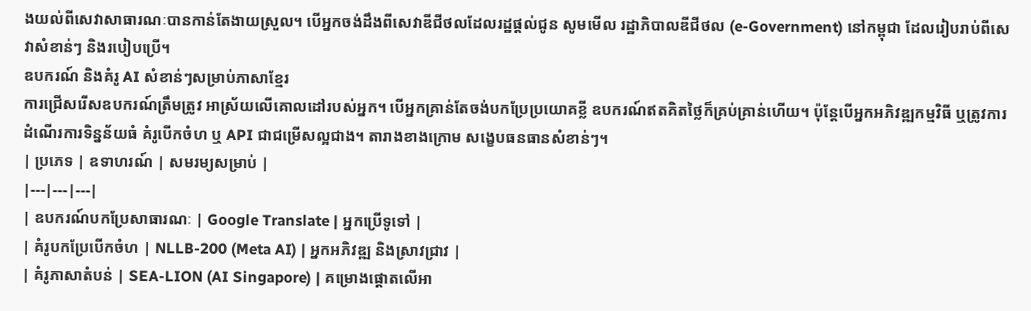ងយល់ពីសេវាសាធារណៈបានកាន់តែងាយស្រួល។ បើអ្នកចង់ដឹងពីសេវាឌីជីថលដែលរដ្ឋផ្តល់ជូន សូមមើល រដ្ឋាភិបាលឌីជីថល (e-Government) នៅកម្ពុជា ដែលរៀបរាប់ពីសេវាសំខាន់ៗ និងរបៀបប្រើ។
ឧបករណ៍ និងគំរូ AI សំខាន់ៗសម្រាប់ភាសាខ្មែរ
ការជ្រើសរើសឧបករណ៍ត្រឹមត្រូវ អាស្រ័យលើគោលដៅរបស់អ្នក។ បើអ្នកគ្រាន់តែចង់បកប្រែប្រយោគខ្លី ឧបករណ៍ឥតគិតថ្លៃក៏គ្រប់គ្រាន់ហើយ។ ប៉ុន្តែបើអ្នកអភិវឌ្ឍកម្មវិធី ឬត្រូវការដំណើរការទិន្នន័យធំ គំរូបើកចំហ ឬ API ជាជម្រើសល្អជាង។ តារាងខាងក្រោម សង្ខេបធនធានសំខាន់ៗ។
| ប្រភេទ | ឧទាហរណ៍ | សមរម្យសម្រាប់ |
|---|---|---|
| ឧបករណ៍បកប្រែសាធារណៈ | Google Translate | អ្នកប្រើទូទៅ |
| គំរូបកប្រែបើកចំហ | NLLB-200 (Meta AI) | អ្នកអភិវឌ្ឍ និងស្រាវជ្រាវ |
| គំរូភាសាតំបន់ | SEA-LION (AI Singapore) | គម្រោងផ្តោតលើអា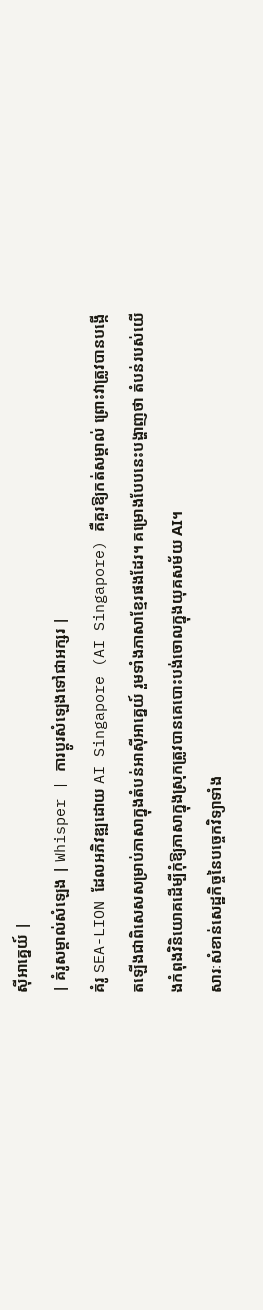ស៊ីអាគ្នេយ៍ |
| គំរូសម្គាល់សំឡេង | Whisper | ការប្តូរសំឡេងទៅជាអក្សរ |
គំរូ SEA-LION ដែលអភិវឌ្ឍដោយ AI Singapore (AI Singapore) គឺគួរឱ្យកត់សម្គាល់ ព្រោះវាត្រូវបានបង្កើតឡើងជាពិសេសសម្រាប់ភាសាក្នុងតំបន់អាស៊ីអាគ្នេយ៍ រួមទាំងភាសាខ្មែរផងដែរ។ គម្រោងបែបនេះបង្ហាញថា តំបន់របស់យើងកំពុងវិនិយោគដើម្បីកុំឱ្យភាសាក្នុងស្រុកត្រូវបានគេបោះបង់ចោលក្នុងយុគសម័យ AI។
សារៈសំខាន់សេដ្ឋកិច្ចនៃបច្ចេកវិទ្យាទាំង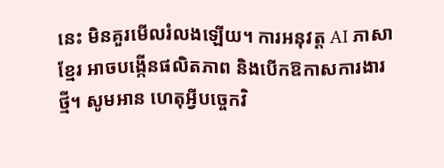នេះ មិនគួរមើលរំលងឡើយ។ ការអនុវត្ត AI ភាសាខ្មែរ អាចបង្កើនផលិតភាព និងបើកឱកាសការងារថ្មី។ សូមអាន ហេតុអ្វីបច្ចេកវិ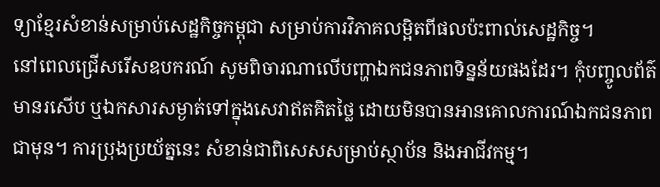ទ្យាខ្មែរសំខាន់សម្រាប់សេដ្ឋកិច្ចកម្ពុជា សម្រាប់ការវិភាគលម្អិតពីផលប៉ះពាល់សេដ្ឋកិច្ច។
នៅពេលជ្រើសរើសឧបករណ៍ សូមពិចារណាលើបញ្ហាឯកជនភាពទិន្នន័យផងដែរ។ កុំបញ្ចូលព័ត៌មានរសើប ឬឯកសារសម្ងាត់ទៅក្នុងសេវាឥតគិតថ្លៃ ដោយមិនបានអានគោលការណ៍ឯកជនភាពជាមុន។ ការប្រុងប្រយ័ត្ននេះ សំខាន់ជាពិសេសសម្រាប់ស្ថាប័ន និងអាជីវកម្ម។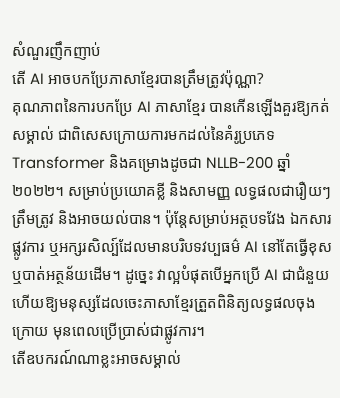សំណួរញឹកញាប់
តើ AI អាចបកប្រែភាសាខ្មែរបានត្រឹមត្រូវប៉ុណ្ណា?
គុណភាពនៃការបកប្រែ AI ភាសាខ្មែរ បានកើនឡើងគួរឱ្យកត់សម្គាល់ ជាពិសេសក្រោយការមកដល់នៃគំរូប្រភេទ Transformer និងគម្រោងដូចជា NLLB-200 ឆ្នាំ ២០២២។ សម្រាប់ប្រយោគខ្លី និងសាមញ្ញ លទ្ធផលជារឿយៗត្រឹមត្រូវ និងអាចយល់បាន។ ប៉ុន្តែសម្រាប់អត្ថបទវែង ឯកសារផ្លូវការ ឬអក្សរសិល្ប៍ដែលមានបរិបទវប្បធម៌ AI នៅតែធ្វើខុស ឬបាត់អត្ថន័យដើម។ ដូច្នេះ វាល្អបំផុតបើអ្នកប្រើ AI ជាជំនួយ ហើយឱ្យមនុស្សដែលចេះភាសាខ្មែរត្រួតពិនិត្យលទ្ធផលចុងក្រោយ មុនពេលប្រើប្រាស់ជាផ្លូវការ។
តើឧបករណ៍ណាខ្លះអាចសម្គាល់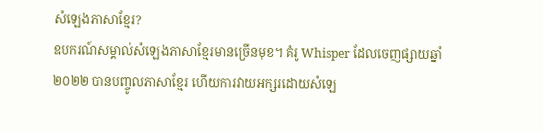សំឡេងភាសាខ្មែរ?
ឧបករណ៍សម្គាល់សំឡេងភាសាខ្មែរមានច្រើនមុខ។ គំរូ Whisper ដែលចេញផ្សាយឆ្នាំ ២០២២ បានបញ្ចូលភាសាខ្មែរ ហើយការវាយអក្សរដោយសំឡេ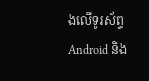ងលើទូរស័ព្ទ Android និង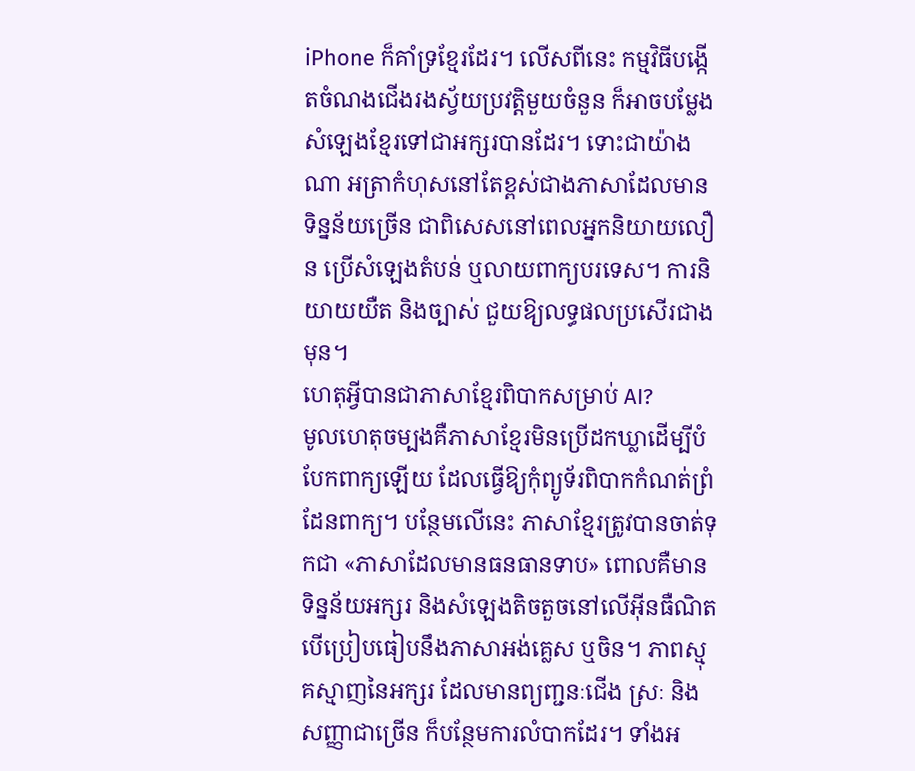iPhone ក៏គាំទ្រខ្មែរដែរ។ លើសពីនេះ កម្មវិធីបង្កើតចំណងជើងរងស្វ័យប្រវត្តិមួយចំនួន ក៏អាចបម្លែងសំឡេងខ្មែរទៅជាអក្សរបានដែរ។ ទោះជាយ៉ាងណា អត្រាកំហុសនៅតែខ្ពស់ជាងភាសាដែលមានទិន្នន័យច្រើន ជាពិសេសនៅពេលអ្នកនិយាយលឿន ប្រើសំឡេងតំបន់ ឬលាយពាក្យបរទេស។ ការនិយាយយឺត និងច្បាស់ ជួយឱ្យលទ្ធផលប្រសើរជាងមុន។
ហេតុអ្វីបានជាភាសាខ្មែរពិបាកសម្រាប់ AI?
មូលហេតុចម្បងគឺភាសាខ្មែរមិនប្រើដកឃ្លាដើម្បីបំបែកពាក្យឡើយ ដែលធ្វើឱ្យកុំព្យូទ័រពិបាកកំណត់ព្រំដែនពាក្យ។ បន្ថែមលើនេះ ភាសាខ្មែរត្រូវបានចាត់ទុកជា «ភាសាដែលមានធនធានទាប» ពោលគឺមានទិន្នន័យអក្សរ និងសំឡេងតិចតួចនៅលើអ៊ីនធឺណិត បើប្រៀបធៀបនឹងភាសាអង់គ្លេស ឬចិន។ ភាពស្មុគស្មាញនៃអក្សរ ដែលមានព្យញ្ជនៈជើង ស្រៈ និងសញ្ញាជាច្រើន ក៏បន្ថែមការលំបាកដែរ។ ទាំងអ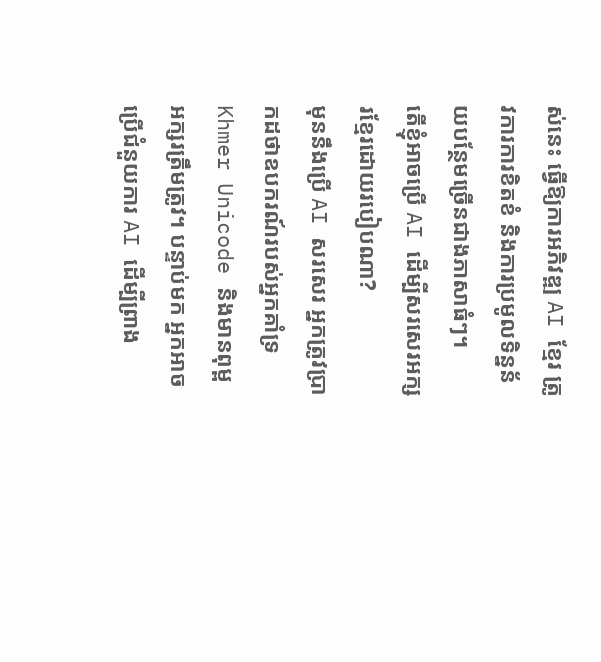ស់នេះ ធ្វើឱ្យការអភិវឌ្ឍ AI ខ្មែរ ត្រូវការការខិតខំ និងការប្រមូលទិន្នន័យបន្ថែមច្រើនជាងភាសាធំៗ។
តើខ្ញុំអាចប្រើ AI ដើម្បីសរសេរអក្សរខ្មែរដោយរបៀបណា?
មុននឹងប្រើ AI សរសេរ អ្នកត្រូវប្រាកដថាឧបករណ៍របស់អ្នកគាំទ្រ Khmer Unicode និងមានពុម្ពអក្សរត្រឹមត្រូវ។ បន្ទាប់មក អ្នកអាចប្រើជំនួយការ AI ដើម្បីព្រាង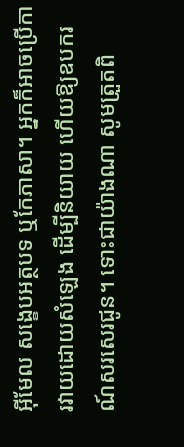អ៊ីមែល សង្ខេបអត្ថបទ ឬកែភាសា។ អ្នកក៏អាចប្រើការវាយដោយសំឡេង ដើម្បីនិយាយ ហើយឱ្យឧបករណ៍សរសេរជូន។ ទោះជាយ៉ាងណា សូមត្រួតពិ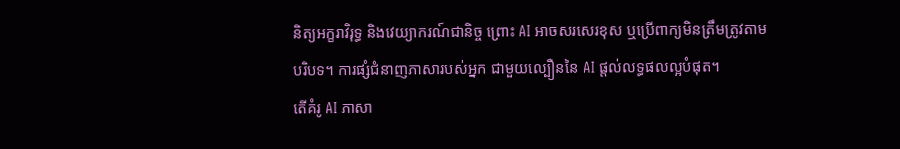និត្យអក្ខរាវិរុទ្ធ និងវេយ្យាករណ៍ជានិច្ច ព្រោះ AI អាចសរសេរខុស ឬប្រើពាក្យមិនត្រឹមត្រូវតាមបរិបទ។ ការផ្សំជំនាញភាសារបស់អ្នក ជាមួយល្បឿននៃ AI ផ្តល់លទ្ធផលល្អបំផុត។
តើគំរូ AI ភាសា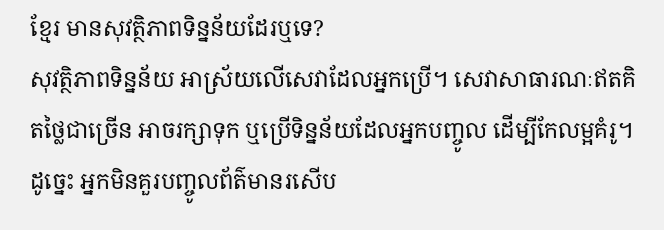ខ្មែរ មានសុវត្ថិភាពទិន្នន័យដែរឬទេ?
សុវត្ថិភាពទិន្នន័យ អាស្រ័យលើសេវាដែលអ្នកប្រើ។ សេវាសាធារណៈឥតគិតថ្លៃជាច្រើន អាចរក្សាទុក ឬប្រើទិន្នន័យដែលអ្នកបញ្ចូល ដើម្បីកែលម្អគំរូ។ ដូច្នេះ អ្នកមិនគួរបញ្ចូលព័ត៌មានរសើប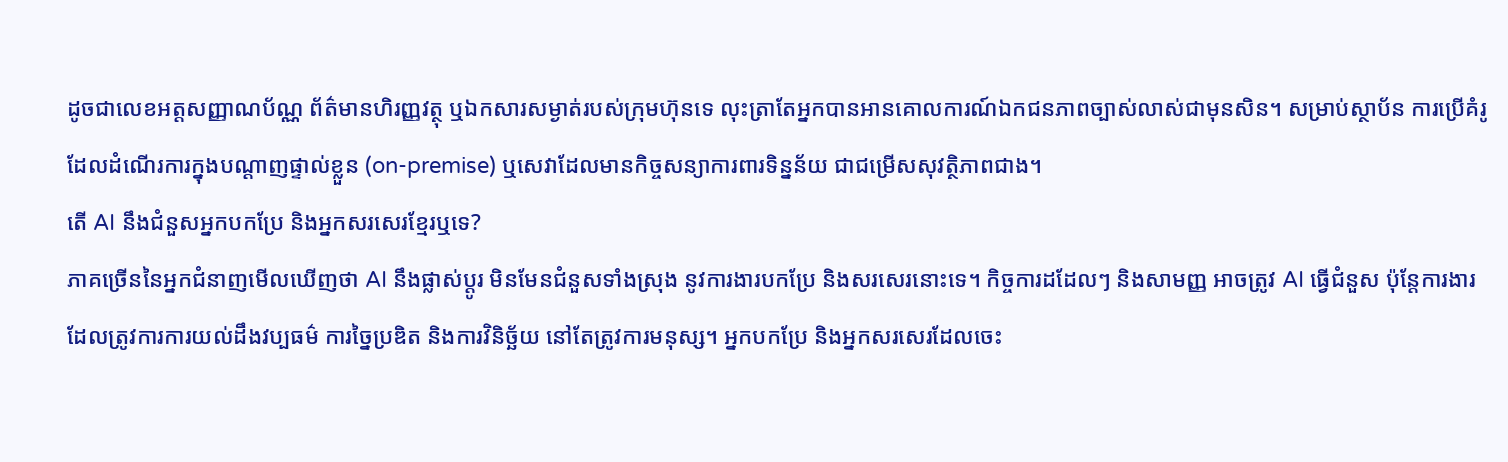ដូចជាលេខអត្តសញ្ញាណប័ណ្ណ ព័ត៌មានហិរញ្ញវត្ថុ ឬឯកសារសម្ងាត់របស់ក្រុមហ៊ុនទេ លុះត្រាតែអ្នកបានអានគោលការណ៍ឯកជនភាពច្បាស់លាស់ជាមុនសិន។ សម្រាប់ស្ថាប័ន ការប្រើគំរូដែលដំណើរការក្នុងបណ្តាញផ្ទាល់ខ្លួន (on-premise) ឬសេវាដែលមានកិច្ចសន្យាការពារទិន្នន័យ ជាជម្រើសសុវត្ថិភាពជាង។
តើ AI នឹងជំនួសអ្នកបកប្រែ និងអ្នកសរសេរខ្មែរឬទេ?
ភាគច្រើននៃអ្នកជំនាញមើលឃើញថា AI នឹងផ្លាស់ប្តូរ មិនមែនជំនួសទាំងស្រុង នូវការងារបកប្រែ និងសរសេរនោះទេ។ កិច្ចការដដែលៗ និងសាមញ្ញ អាចត្រូវ AI ធ្វើជំនួស ប៉ុន្តែការងារដែលត្រូវការការយល់ដឹងវប្បធម៌ ការច្នៃប្រឌិត និងការវិនិច្ឆ័យ នៅតែត្រូវការមនុស្ស។ អ្នកបកប្រែ និងអ្នកសរសេរដែលចេះ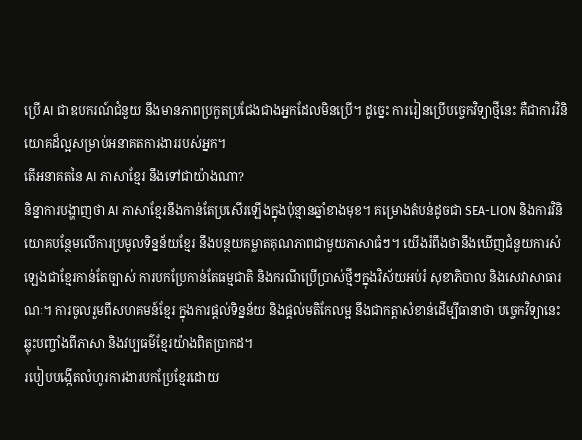ប្រើ AI ជាឧបករណ៍ជំនួយ នឹងមានភាពប្រកួតប្រជែងជាងអ្នកដែលមិនប្រើ។ ដូច្នេះ ការរៀនប្រើបច្ចេកវិទ្យាថ្មីនេះ គឺជាការវិនិយោគដ៏ល្អសម្រាប់អនាគតការងាររបស់អ្នក។
តើអនាគតនៃ AI ភាសាខ្មែរ នឹងទៅជាយ៉ាងណា?
និន្នាការបង្ហាញថា AI ភាសាខ្មែរនឹងកាន់តែប្រសើរឡើងក្នុងប៉ុន្មានឆ្នាំខាងមុខ។ គម្រោងតំបន់ដូចជា SEA-LION និងការវិនិយោគបន្ថែមលើការប្រមូលទិន្នន័យខ្មែរ នឹងបន្ថយគម្លាតគុណភាពជាមួយភាសាធំៗ។ យើងរំពឹងថានឹងឃើញជំនួយការសំឡេងជាខ្មែរកាន់តែច្បាស់ ការបកប្រែកាន់តែធម្មជាតិ និងករណីប្រើប្រាស់ថ្មីៗក្នុងវិស័យអប់រំ សុខាភិបាល និងសេវាសាធារណៈ។ ការចូលរួមពីសហគមន៍ខ្មែរ ក្នុងការផ្តល់ទិន្នន័យ និងផ្តល់មតិកែលម្អ នឹងជាកត្តាសំខាន់ដើម្បីធានាថា បច្ចេកវិទ្យានេះឆ្លុះបញ្ចាំងពីភាសា និងវប្បធម៌ខ្មែរយ៉ាងពិតប្រាកដ។
របៀបបង្កើតលំហូរការងារបកប្រែខ្មែរដោយ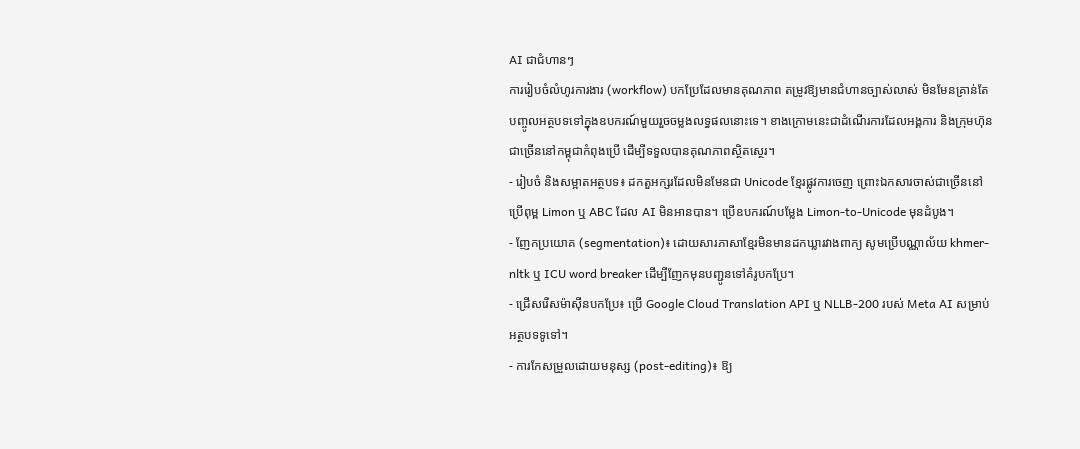AI ជាជំហានៗ
ការរៀបចំលំហូរការងារ (workflow) បកប្រែដែលមានគុណភាព តម្រូវឱ្យមានជំហានច្បាស់លាស់ មិនមែនគ្រាន់តែបញ្ចូលអត្ថបទទៅក្នុងឧបករណ៍មួយរួចចម្លងលទ្ធផលនោះទេ។ ខាងក្រោមនេះជាដំណើរការដែលអង្គការ និងក្រុមហ៊ុនជាច្រើននៅកម្ពុជាកំពុងប្រើ ដើម្បីទទួលបានគុណភាពស្ថិតស្ថេរ។
- រៀបចំ និងសម្អាតអត្ថបទ៖ ដកតួអក្សរដែលមិនមែនជា Unicode ខ្មែរផ្លូវការចេញ ព្រោះឯកសារចាស់ជាច្រើននៅប្រើពុម្ព Limon ឬ ABC ដែល AI មិនអានបាន។ ប្រើឧបករណ៍បម្លែង Limon-to-Unicode មុនដំបូង។
- ញែកប្រយោគ (segmentation)៖ ដោយសារភាសាខ្មែរមិនមានដកឃ្លារវាងពាក្យ សូមប្រើបណ្ណាល័យ khmer-nltk ឬ ICU word breaker ដើម្បីញែកមុនបញ្ជូនទៅគំរូបកប្រែ។
- ជ្រើសរើសម៉ាស៊ីនបកប្រែ៖ ប្រើ Google Cloud Translation API ឬ NLLB-200 របស់ Meta AI សម្រាប់អត្ថបទទូទៅ។
- ការកែសម្រួលដោយមនុស្ស (post-editing)៖ ឱ្យ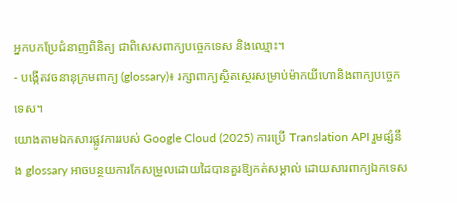អ្នកបកប្រែជំនាញពិនិត្យ ជាពិសេសពាក្យបច្ចេកទេស និងឈ្មោះ។
- បង្កើតវចនានុក្រមពាក្យ (glossary)៖ រក្សាពាក្យស្ថិតស្ថេរសម្រាប់ម៉ាកយីហោនិងពាក្យបច្ចេកទេស។
យោងតាមឯកសារផ្លូវការរបស់ Google Cloud (2025) ការប្រើ Translation API រួមផ្សំនឹង glossary អាចបន្ថយការកែសម្រួលដោយដៃបានគួរឱ្យកត់សម្គាល់ ដោយសារពាក្យឯកទេស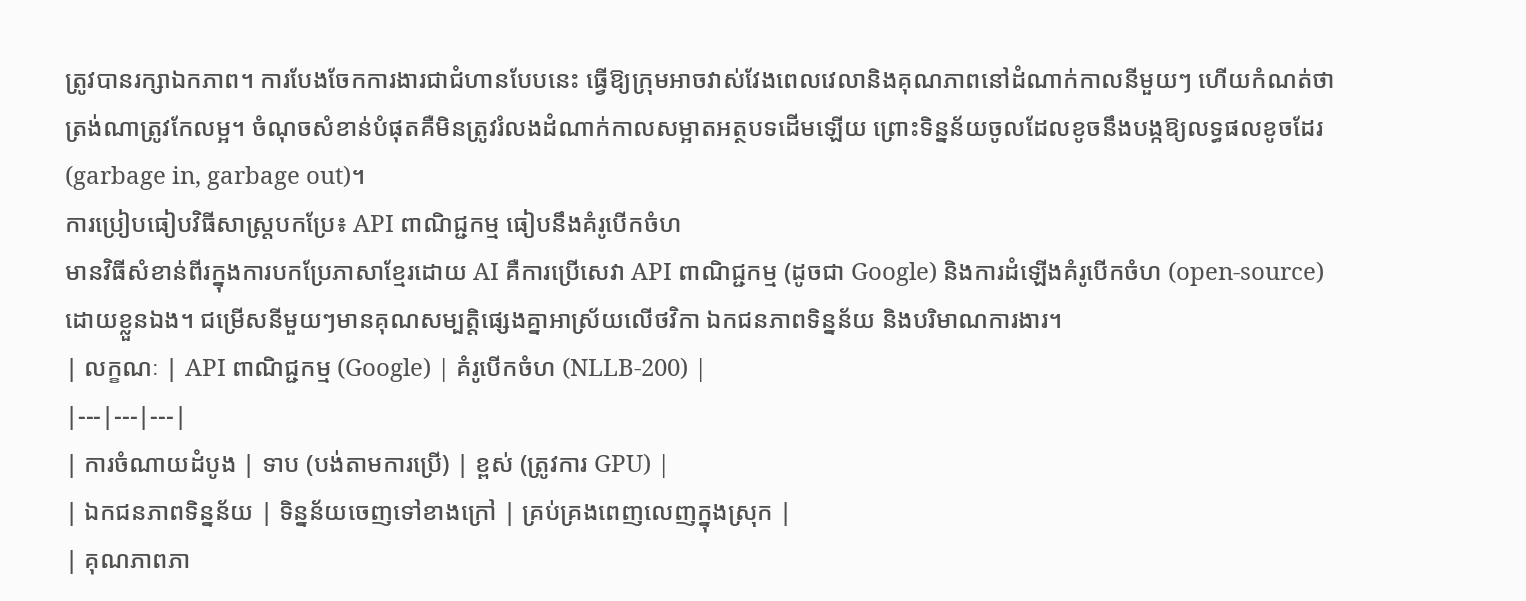ត្រូវបានរក្សាឯកភាព។ ការបែងចែកការងារជាជំហានបែបនេះ ធ្វើឱ្យក្រុមអាចវាស់វែងពេលវេលានិងគុណភាពនៅដំណាក់កាលនីមួយៗ ហើយកំណត់ថាត្រង់ណាត្រូវកែលម្អ។ ចំណុចសំខាន់បំផុតគឺមិនត្រូវរំលងដំណាក់កាលសម្អាតអត្ថបទដើមឡើយ ព្រោះទិន្នន័យចូលដែលខូចនឹងបង្កឱ្យលទ្ធផលខូចដែរ (garbage in, garbage out)។
ការប្រៀបធៀបវិធីសាស្ត្របកប្រែ៖ API ពាណិជ្ជកម្ម ធៀបនឹងគំរូបើកចំហ
មានវិធីសំខាន់ពីរក្នុងការបកប្រែភាសាខ្មែរដោយ AI គឺការប្រើសេវា API ពាណិជ្ជកម្ម (ដូចជា Google) និងការដំឡើងគំរូបើកចំហ (open-source) ដោយខ្លួនឯង។ ជម្រើសនីមួយៗមានគុណសម្បត្តិផ្សេងគ្នាអាស្រ័យលើថវិកា ឯកជនភាពទិន្នន័យ និងបរិមាណការងារ។
| លក្ខណៈ | API ពាណិជ្ជកម្ម (Google) | គំរូបើកចំហ (NLLB-200) |
|---|---|---|
| ការចំណាយដំបូង | ទាប (បង់តាមការប្រើ) | ខ្ពស់ (ត្រូវការ GPU) |
| ឯកជនភាពទិន្នន័យ | ទិន្នន័យចេញទៅខាងក្រៅ | គ្រប់គ្រងពេញលេញក្នុងស្រុក |
| គុណភាពភា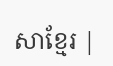សាខ្មែរ |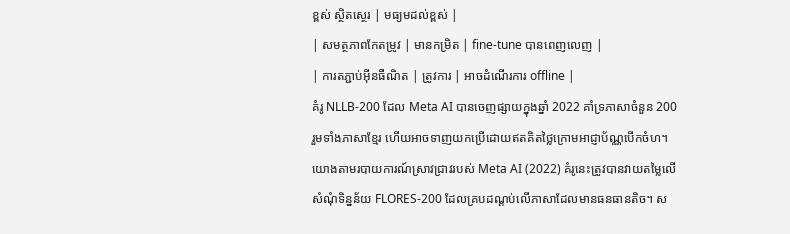ខ្ពស់ ស្ថិតស្ថេរ | មធ្យមដល់ខ្ពស់ |
| សមត្ថភាពកែតម្រូវ | មានកម្រិត | fine-tune បានពេញលេញ |
| ការតភ្ជាប់អ៊ីនធឺណិត | ត្រូវការ | អាចដំណើរការ offline |
គំរូ NLLB-200 ដែល Meta AI បានចេញផ្សាយក្នុងឆ្នាំ 2022 គាំទ្រភាសាចំនួន 200 រួមទាំងភាសាខ្មែរ ហើយអាចទាញយកប្រើដោយឥតគិតថ្លៃក្រោមអាជ្ញាប័ណ្ណបើកចំហ។ យោងតាមរបាយការណ៍ស្រាវជ្រាវរបស់ Meta AI (2022) គំរូនេះត្រូវបានវាយតម្លៃលើសំណុំទិន្នន័យ FLORES-200 ដែលគ្របដណ្តប់លើភាសាដែលមានធនធានតិច។ ស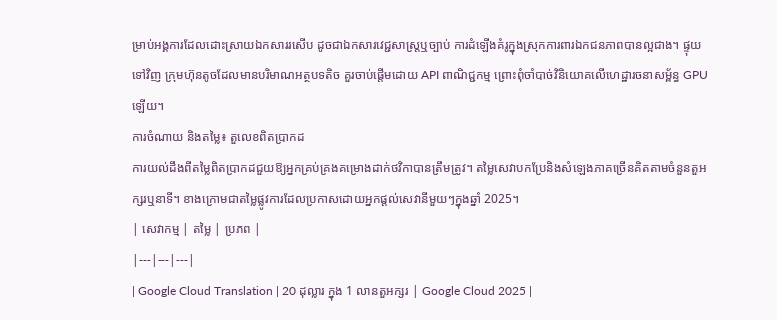ម្រាប់អង្គការដែលដោះស្រាយឯកសាររសើប ដូចជាឯកសារវេជ្ជសាស្ត្រឬច្បាប់ ការដំឡើងគំរូក្នុងស្រុកការពារឯកជនភាពបានល្អជាង។ ផ្ទុយទៅវិញ ក្រុមហ៊ុនតូចដែលមានបរិមាណអត្ថបទតិច គួរចាប់ផ្តើមដោយ API ពាណិជ្ជកម្ម ព្រោះពុំចាំបាច់វិនិយោគលើហេដ្ឋារចនាសម្ព័ន្ធ GPU ឡើយ។
ការចំណាយ និងតម្លៃ៖ តួលេខពិតប្រាកដ
ការយល់ដឹងពីតម្លៃពិតប្រាកដជួយឱ្យអ្នកគ្រប់គ្រងគម្រោងដាក់ថវិកាបានត្រឹមត្រូវ។ តម្លៃសេវាបកប្រែនិងសំឡេងភាគច្រើនគិតតាមចំនួនតួអក្សរឬនាទី។ ខាងក្រោមជាតម្លៃផ្លូវការដែលប្រកាសដោយអ្នកផ្តល់សេវានីមួយៗក្នុងឆ្នាំ 2025។
| សេវាកម្ម | តម្លៃ | ប្រភព |
|---|---|---|
| Google Cloud Translation | 20 ដុល្លារ ក្នុង 1 លានតួអក្សរ | Google Cloud 2025 |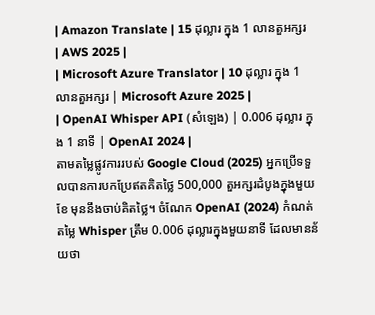| Amazon Translate | 15 ដុល្លារ ក្នុង 1 លានតួអក្សរ | AWS 2025 |
| Microsoft Azure Translator | 10 ដុល្លារ ក្នុង 1 លានតួអក្សរ | Microsoft Azure 2025 |
| OpenAI Whisper API (សំឡេង) | 0.006 ដុល្លារ ក្នុង 1 នាទី | OpenAI 2024 |
តាមតម្លៃផ្លូវការរបស់ Google Cloud (2025) អ្នកប្រើទទួលបានការបកប្រែឥតគិតថ្លៃ 500,000 តួអក្សរដំបូងក្នុងមួយខែ មុននឹងចាប់គិតថ្លៃ។ ចំណែក OpenAI (2024) កំណត់តម្លៃ Whisper ត្រឹម 0.006 ដុល្លារក្នុងមួយនាទី ដែលមានន័យថា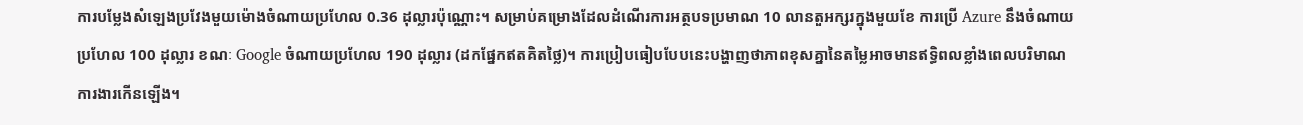ការបម្លែងសំឡេងប្រវែងមួយម៉ោងចំណាយប្រហែល 0.36 ដុល្លារប៉ុណ្ណោះ។ សម្រាប់គម្រោងដែលដំណើរការអត្ថបទប្រមាណ 10 លានតួអក្សរក្នុងមួយខែ ការប្រើ Azure នឹងចំណាយប្រហែល 100 ដុល្លារ ខណៈ Google ចំណាយប្រហែល 190 ដុល្លារ (ដកផ្នែកឥតគិតថ្លៃ)។ ការប្រៀបធៀបបែបនេះបង្ហាញថាភាពខុសគ្នានៃតម្លៃអាចមានឥទ្ធិពលខ្លាំងពេលបរិមាណការងារកើនឡើង។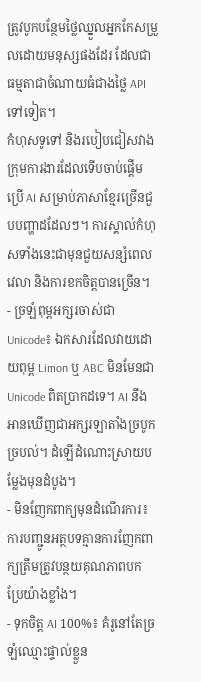ត្រូវបូកបន្ថែមថ្លៃឈ្នួលអ្នកកែសម្រួលដោយមនុស្សផងដែរ ដែលជាធម្មតាជាចំណាយធំជាងថ្លៃ API ទៅទៀត។
កំហុសទូទៅ និងរបៀបជៀសវាង
ក្រុមការងារដែលទើបចាប់ផ្តើមប្រើ AI សម្រាប់ភាសាខ្មែរច្រើនជួបបញ្ហាដដែលៗ។ ការស្គាល់កំហុសទាំងនេះជាមុនជួយសន្សំពេលវេលា និងការខកចិត្តបានច្រើន។
- ច្រឡំពុម្ពអក្សរចាស់ជា Unicode៖ ឯកសារដែលវាយដោយពុម្ព Limon ឬ ABC មិនមែនជា Unicode ពិតប្រាកដទេ។ AI នឹងអានឃើញជាអក្សរឡាតាំងច្របូកច្របល់។ ដំឡើដំណោះស្រាយបម្លែងមុនដំបូង។
- មិនញែកពាក្យមុនដំណើរការ៖ ការបញ្ជូនអត្ថបទគ្មានការញែកពាក្យត្រឹមត្រូវបន្ថយគុណភាពបកប្រែយ៉ាងខ្លាំង។
- ទុកចិត្ត AI 100%៖ គំរូនៅតែច្រឡំឈ្មោះផ្ទាល់ខ្លួន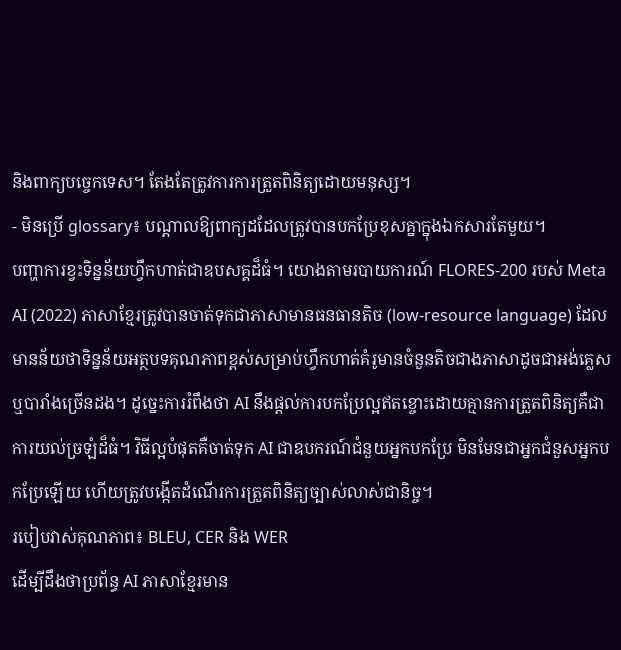និងពាក្យបច្ចេកទេស។ តែងតែត្រូវការការត្រួតពិនិត្យដោយមនុស្ស។
- មិនប្រើ glossary៖ បណ្តាលឱ្យពាក្យដដែលត្រូវបានបកប្រែខុសគ្នាក្នុងឯកសារតែមួយ។
បញ្ហាការខ្វះទិន្នន័យហ្វឹកហាត់ជាឧបសគ្គដ៏ធំ។ យោងតាមរបាយការណ៍ FLORES-200 របស់ Meta AI (2022) ភាសាខ្មែរត្រូវបានចាត់ទុកជាភាសាមានធនធានតិច (low-resource language) ដែលមានន័យថាទិន្នន័យអត្ថបទគុណភាពខ្ពស់សម្រាប់ហ្វឹកហាត់គំរូមានចំនួនតិចជាងភាសាដូចជាអង់គ្លេសឬបារាំងច្រើនដង។ ដូច្នេះការរំពឹងថា AI នឹងផ្តល់ការបកប្រែល្អឥតខ្ចោះដោយគ្មានការត្រួតពិនិត្យគឺជាការយល់ច្រឡំដ៏ធំ។ វិធីល្អបំផុតគឺចាត់ទុក AI ជាឧបករណ៍ជំនួយអ្នកបកប្រែ មិនមែនជាអ្នកជំនួសអ្នកបកប្រែឡើយ ហើយត្រូវបង្កើតដំណើរការត្រួតពិនិត្យច្បាស់លាស់ជានិច្ច។
របៀបវាស់គុណភាព៖ BLEU, CER និង WER
ដើម្បីដឹងថាប្រព័ន្ធ AI ភាសាខ្មែរមាន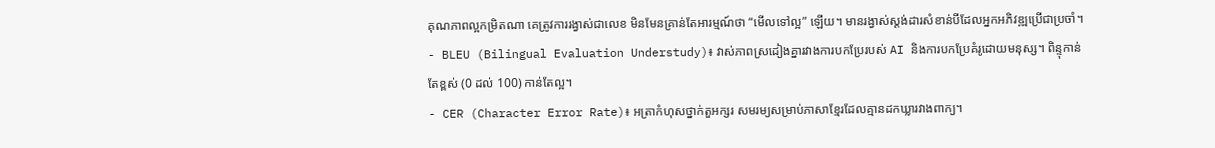គុណភាពល្អកម្រិតណា គេត្រូវការរង្វាស់ជាលេខ មិនមែនគ្រាន់តែអារម្មណ៍ថា “មើលទៅល្អ” ឡើយ។ មានរង្វាស់ស្តង់ដារសំខាន់បីដែលអ្នកអភិវឌ្ឍប្រើជាប្រចាំ។
- BLEU (Bilingual Evaluation Understudy)៖ វាស់ភាពស្រដៀងគ្នារវាងការបកប្រែរបស់ AI និងការបកប្រែគំរូដោយមនុស្ស។ ពិន្ទុកាន់តែខ្ពស់ (0 ដល់ 100) កាន់តែល្អ។
- CER (Character Error Rate)៖ អត្រាកំហុសថ្នាក់តួអក្សរ សមរម្យសម្រាប់ភាសាខ្មែរដែលគ្មានដកឃ្លារវាងពាក្យ។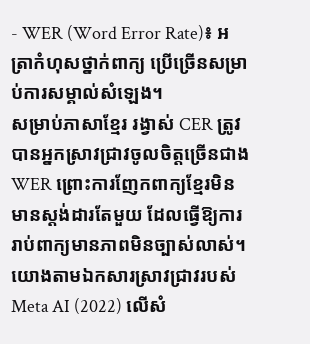- WER (Word Error Rate)៖ អត្រាកំហុសថ្នាក់ពាក្យ ប្រើច្រើនសម្រាប់ការសម្គាល់សំឡេង។
សម្រាប់ភាសាខ្មែរ រង្វាស់ CER ត្រូវបានអ្នកស្រាវជ្រាវចូលចិត្តច្រើនជាង WER ព្រោះការញែកពាក្យខ្មែរមិនមានស្តង់ដារតែមួយ ដែលធ្វើឱ្យការរាប់ពាក្យមានភាពមិនច្បាស់លាស់។ យោងតាមឯកសារស្រាវជ្រាវរបស់ Meta AI (2022) លើសំ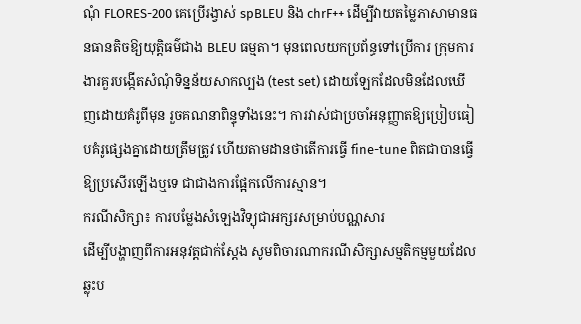ណុំ FLORES-200 គេប្រើរង្វាស់ spBLEU និង chrF++ ដើម្បីវាយតម្លៃភាសាមានធនធានតិចឱ្យយុត្តិធម៌ជាង BLEU ធម្មតា។ មុនពេលយកប្រព័ន្ធទៅប្រើការ ក្រុមការងារគួរបង្កើតសំណុំទិន្នន័យសាកល្បង (test set) ដោយឡែកដែលមិនដែលឃើញដោយគំរូពីមុន រួចគណនាពិន្ទុទាំងនេះ។ ការវាស់ជាប្រចាំអនុញ្ញាតឱ្យប្រៀបធៀបគំរូផ្សេងគ្នាដោយត្រឹមត្រូវ ហើយតាមដានថាតើការធ្វើ fine-tune ពិតជាបានធ្វើឱ្យប្រសើរឡើងឬទេ ជាជាងការផ្អែកលើការស្មាន។
ករណីសិក្សា៖ ការបម្លែងសំឡេងវិទ្យុជាអក្សរសម្រាប់បណ្ណសារ
ដើម្បីបង្ហាញពីការអនុវត្តជាក់ស្តែង សូមពិចារណាករណីសិក្សាសម្មតិកម្មមួយដែលឆ្លុះប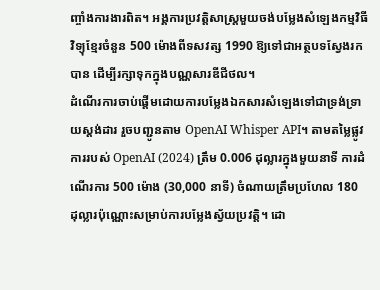ញ្ចាំងការងារពិត។ អង្គការប្រវត្តិសាស្ត្រមួយចង់បម្លែងសំឡេងកម្មវិធីវិទ្យុខ្មែរចំនួន 500 ម៉ោងពីទសវត្ស 1990 ឱ្យទៅជាអត្ថបទស្វែងរកបាន ដើម្បីរក្សាទុកក្នុងបណ្ណសារឌីជីថល។
ដំណើរការចាប់ផ្តើមដោយការបម្លែងឯកសារសំឡេងទៅជាទ្រង់ទ្រាយស្តង់ដារ រួចបញ្ជូនតាម OpenAI Whisper API។ តាមតម្លៃផ្លូវការរបស់ OpenAI (2024) ត្រឹម 0.006 ដុល្លារក្នុងមួយនាទី ការដំណើរការ 500 ម៉ោង (30,000 នាទី) ចំណាយត្រឹមប្រហែល 180 ដុល្លារប៉ុណ្ណោះសម្រាប់ការបម្លែងស្វ័យប្រវត្តិ។ ដោ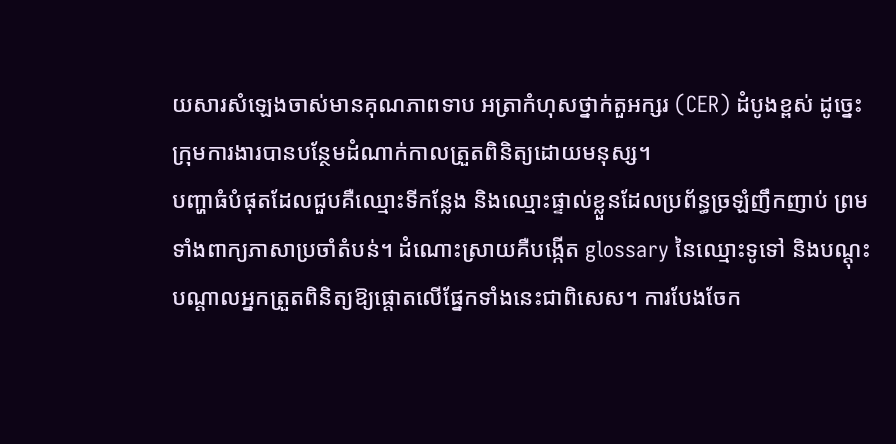យសារសំឡេងចាស់មានគុណភាពទាប អត្រាកំហុសថ្នាក់តួអក្សរ (CER) ដំបូងខ្ពស់ ដូច្នេះក្រុមការងារបានបន្ថែមដំណាក់កាលត្រួតពិនិត្យដោយមនុស្ស។
បញ្ហាធំបំផុតដែលជួបគឺឈ្មោះទីកន្លែង និងឈ្មោះផ្ទាល់ខ្លួនដែលប្រព័ន្ធច្រឡំញឹកញាប់ ព្រមទាំងពាក្យភាសាប្រចាំតំបន់។ ដំណោះស្រាយគឺបង្កើត glossary នៃឈ្មោះទូទៅ និងបណ្តុះបណ្តាលអ្នកត្រួតពិនិត្យឱ្យផ្តោតលើផ្នែកទាំងនេះជាពិសេស។ ការបែងចែក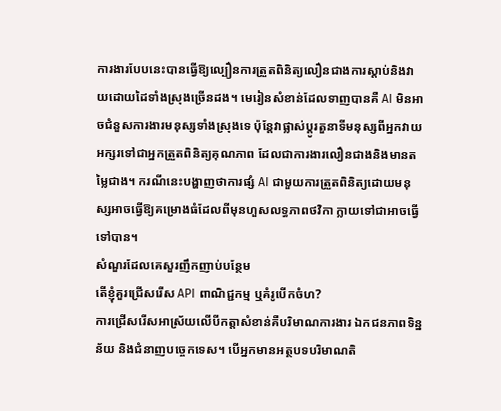ការងារបែបនេះបានធ្វើឱ្យល្បឿនការត្រួតពិនិត្យលឿនជាងការស្តាប់និងវាយដោយដៃទាំងស្រុងច្រើនដង។ មេរៀនសំខាន់ដែលទាញបានគឺ AI មិនអាចជំនួសការងារមនុស្សទាំងស្រុងទេ ប៉ុន្តែវាផ្លាស់ប្តូរតួនាទីមនុស្សពីអ្នកវាយអក្សរទៅជាអ្នកត្រួតពិនិត្យគុណភាព ដែលជាការងារលឿនជាងនិងមានតម្លៃជាង។ ករណីនេះបង្ហាញថាការផ្សំ AI ជាមួយការត្រួតពិនិត្យដោយមនុស្សអាចធ្វើឱ្យគម្រោងធំដែលពីមុនហួសលទ្ធភាពថវិកា ក្លាយទៅជាអាចធ្វើទៅបាន។
សំណួរដែលគេសួរញឹកញាប់បន្ថែម
តើខ្ញុំគួរជ្រើសរើស API ពាណិជ្ជកម្ម ឬគំរូបើកចំហ?
ការជ្រើសរើសអាស្រ័យលើបីកត្តាសំខាន់គឺបរិមាណការងារ ឯកជនភាពទិន្នន័យ និងជំនាញបច្ចេកទេស។ បើអ្នកមានអត្ថបទបរិមាណតិ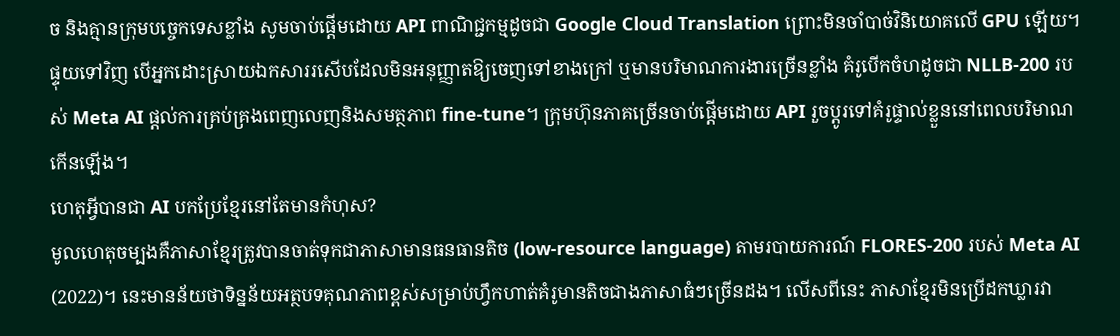ច និងគ្មានក្រុមបច្ចេកទេសខ្លាំង សូមចាប់ផ្តើមដោយ API ពាណិជ្ជកម្មដូចជា Google Cloud Translation ព្រោះមិនចាំបាច់វិនិយោគលើ GPU ឡើយ។ ផ្ទុយទៅវិញ បើអ្នកដោះស្រាយឯកសាររសើបដែលមិនអនុញ្ញាតឱ្យចេញទៅខាងក្រៅ ឬមានបរិមាណការងារច្រើនខ្លាំង គំរូបើកចំហដូចជា NLLB-200 របស់ Meta AI ផ្តល់ការគ្រប់គ្រងពេញលេញនិងសមត្ថភាព fine-tune។ ក្រុមហ៊ុនភាគច្រើនចាប់ផ្តើមដោយ API រួចប្តូរទៅគំរូផ្ទាល់ខ្លួននៅពេលបរិមាណកើនឡើង។
ហេតុអ្វីបានជា AI បកប្រែខ្មែរនៅតែមានកំហុស?
មូលហេតុចម្បងគឺភាសាខ្មែរត្រូវបានចាត់ទុកជាភាសាមានធនធានតិច (low-resource language) តាមរបាយការណ៍ FLORES-200 របស់ Meta AI (2022)។ នេះមានន័យថាទិន្នន័យអត្ថបទគុណភាពខ្ពស់សម្រាប់ហ្វឹកហាត់គំរូមានតិចជាងភាសាធំៗច្រើនដង។ លើសពីនេះ ភាសាខ្មែរមិនប្រើដកឃ្លារវា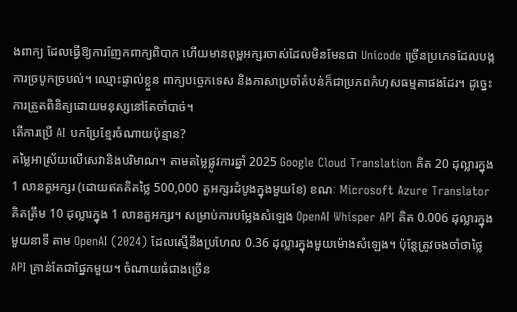ងពាក្យ ដែលធ្វើឱ្យការញែកពាក្យពិបាក ហើយមានពុម្ពអក្សរចាស់ដែលមិនមែនជា Unicode ច្រើនប្រភេទដែលបង្កការច្របូកច្របល់។ ឈ្មោះផ្ទាល់ខ្លួន ពាក្យបច្ចេកទេស និងភាសាប្រចាំតំបន់ក៏ជាប្រភពកំហុសធម្មតាផងដែរ។ ដូច្នេះការត្រួតពិនិត្យដោយមនុស្សនៅតែចាំបាច់។
តើការប្រើ AI បកប្រែខ្មែរចំណាយប៉ុន្មាន?
តម្លៃអាស្រ័យលើសេវានិងបរិមាណ។ តាមតម្លៃផ្លូវការឆ្នាំ 2025 Google Cloud Translation គិត 20 ដុល្លារក្នុង 1 លានតួអក្សរ (ដោយឥតគិតថ្លៃ 500,000 តួអក្សរដំបូងក្នុងមួយខែ) ខណៈ Microsoft Azure Translator គិតត្រឹម 10 ដុល្លារក្នុង 1 លានតួអក្សរ។ សម្រាប់ការបម្លែងសំឡេង OpenAI Whisper API គិត 0.006 ដុល្លារក្នុងមួយនាទី តាម OpenAI (2024) ដែលស្មើនឹងប្រហែល 0.36 ដុល្លារក្នុងមួយម៉ោងសំឡេង។ ប៉ុន្តែត្រូវចងចាំថាថ្លៃ API គ្រាន់តែជាផ្នែកមួយ។ ចំណាយធំជាងច្រើន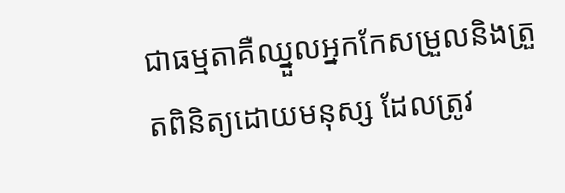ជាធម្មតាគឺឈ្នួលអ្នកកែសម្រួលនិងត្រួតពិនិត្យដោយមនុស្ស ដែលត្រូវ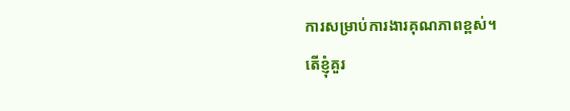ការសម្រាប់ការងារគុណភាពខ្ពស់។
តើខ្ញុំគួរ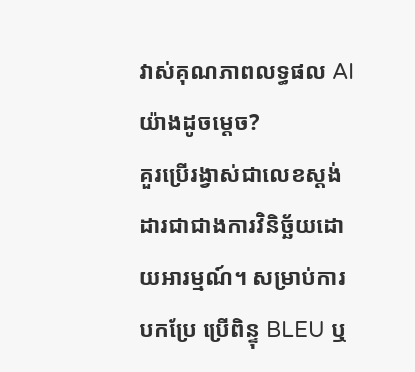វាស់គុណភាពលទ្ធផល AI យ៉ាងដូចម្តេច?
គួរប្រើរង្វាស់ជាលេខស្តង់ដារជាជាងការវិនិច្ឆ័យដោយអារម្មណ៍។ សម្រាប់ការបកប្រែ ប្រើពិន្ទុ BLEU ឬ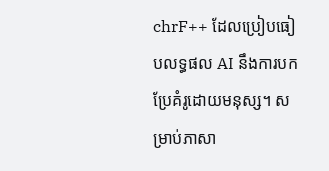chrF++ ដែលប្រៀបធៀបលទ្ធផល AI នឹងការបកប្រែគំរូដោយមនុស្ស។ សម្រាប់ភាសា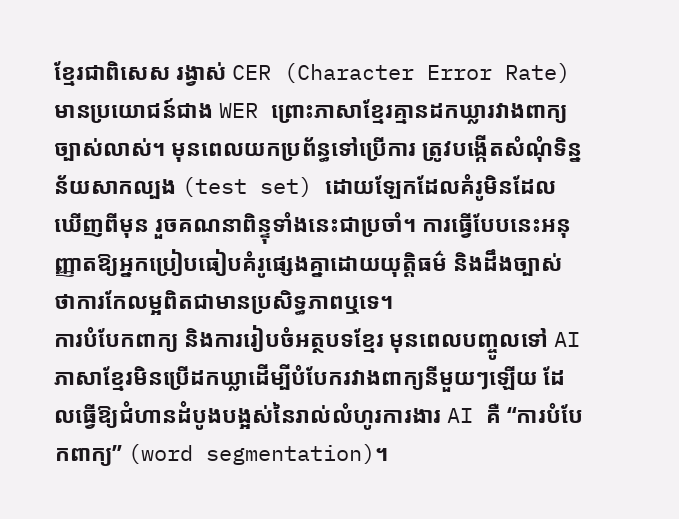ខ្មែរជាពិសេស រង្វាស់ CER (Character Error Rate) មានប្រយោជន៍ជាង WER ព្រោះភាសាខ្មែរគ្មានដកឃ្លារវាងពាក្យច្បាស់លាស់។ មុនពេលយកប្រព័ន្ធទៅប្រើការ ត្រូវបង្កើតសំណុំទិន្នន័យសាកល្បង (test set) ដោយឡែកដែលគំរូមិនដែលឃើញពីមុន រួចគណនាពិន្ទុទាំងនេះជាប្រចាំ។ ការធ្វើបែបនេះអនុញ្ញាតឱ្យអ្នកប្រៀបធៀបគំរូផ្សេងគ្នាដោយយុត្តិធម៌ និងដឹងច្បាស់ថាការកែលម្អពិតជាមានប្រសិទ្ធភាពឬទេ។
ការបំបែកពាក្យ និងការរៀបចំអត្ថបទខ្មែរ មុនពេលបញ្ចូលទៅ AI
ភាសាខ្មែរមិនប្រើដកឃ្លាដើម្បីបំបែករវាងពាក្យនីមួយៗឡើយ ដែលធ្វើឱ្យជំហានដំបូងបង្អស់នៃរាល់លំហូរការងារ AI គឺ “ការបំបែកពាក្យ” (word segmentation)។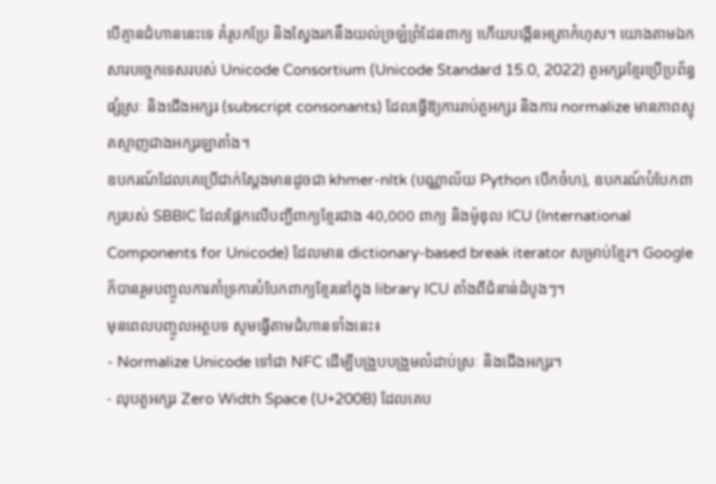បើគ្មានជំហាននេះទេ គំរូបកប្រែ និងស្វែងរកនឹងយល់ច្រឡំព្រំដែនពាក្យ ហើយបង្កើនអត្រាកំហុស។ យោងតាមឯកសារបច្ចេកទេសរបស់ Unicode Consortium (Unicode Standard 15.0, 2022) តួអក្សរខ្មែរប្រើប្រព័ន្ធផ្សំស្រៈ និងជើងអក្សរ (subscript consonants) ដែលធ្វើឱ្យការរាប់តួអក្សរ និងការ normalize មានភាពស្មុគស្មាញជាងអក្សរឡាតាំង។
ឧបករណ៍ដែលគេប្រើជាក់ស្តែងមានដូចជា khmer-nltk (បណ្ណាល័យ Python បើកចំហ), ឧបករណ៍បំបែកពាក្យរបស់ SBBIC ដែលផ្អែកលើបញ្ជីពាក្យខ្មែរជាង 40,000 ពាក្យ និងម៉ូឌុល ICU (International Components for Unicode) ដែលមាន dictionary-based break iterator សម្រាប់ខ្មែរ។ Google ក៏បានរួមបញ្ចូលការគាំទ្រការបំបែកពាក្យខ្មែរនៅក្នុង library ICU តាំងពីជំនាន់ដំបូងៗ។
មុនពេលបញ្ចូលអត្ថបទ សូមធ្វើតាមជំហានទាំងនេះ៖
- Normalize Unicode ទៅជា NFC ដើម្បីបង្រួបបង្រួមលំដាប់ស្រៈ និងជើងអក្សរ។
- លុបតួអក្សរ Zero Width Space (U+200B) ដែលគេប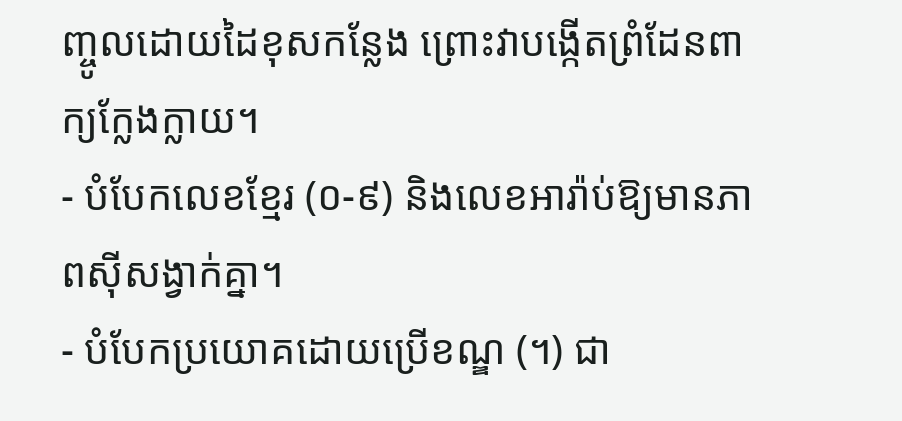ញ្ចូលដោយដៃខុសកន្លែង ព្រោះវាបង្កើតព្រំដែនពាក្យក្លែងក្លាយ។
- បំបែកលេខខ្មែរ (០-៩) និងលេខអារ៉ាប់ឱ្យមានភាពស៊ីសង្វាក់គ្នា។
- បំបែកប្រយោគដោយប្រើខណ្ឌ (។) ជា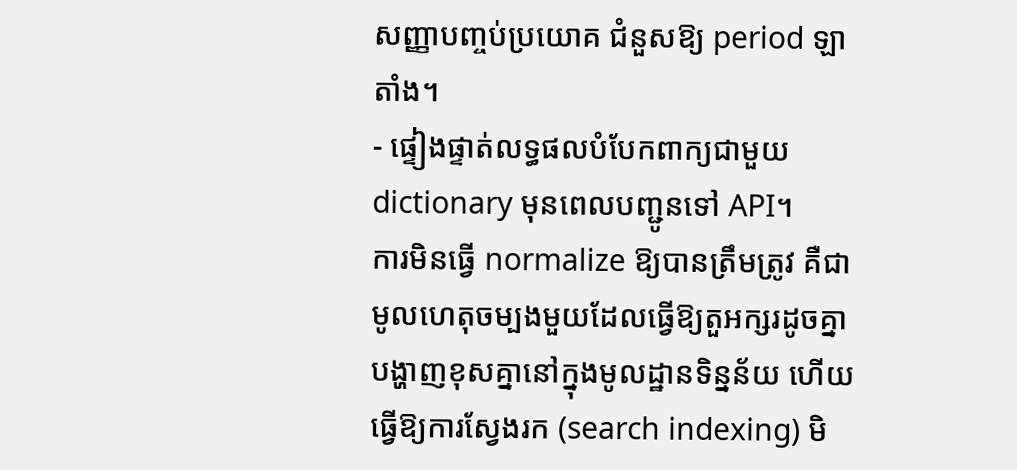សញ្ញាបញ្ចប់ប្រយោគ ជំនួសឱ្យ period ឡាតាំង។
- ផ្ទៀងផ្ទាត់លទ្ធផលបំបែកពាក្យជាមួយ dictionary មុនពេលបញ្ជូនទៅ API។
ការមិនធ្វើ normalize ឱ្យបានត្រឹមត្រូវ គឺជាមូលហេតុចម្បងមួយដែលធ្វើឱ្យតួអក្សរដូចគ្នាបង្ហាញខុសគ្នានៅក្នុងមូលដ្ឋានទិន្នន័យ ហើយធ្វើឱ្យការស្វែងរក (search indexing) មិ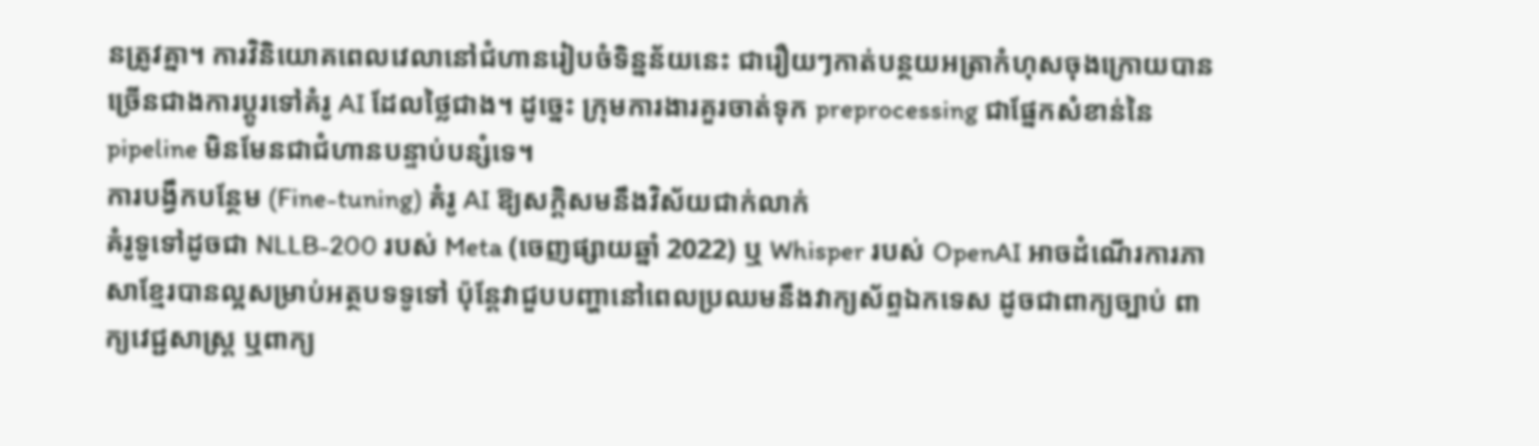នត្រូវគ្នា។ ការវិនិយោគពេលវេលានៅជំហានរៀបចំទិន្នន័យនេះ ជារឿយៗកាត់បន្ថយអត្រាកំហុសចុងក្រោយបានច្រើនជាងការប្តូរទៅគំរូ AI ដែលថ្លៃជាង។ ដូច្នេះ ក្រុមការងារគួរចាត់ទុក preprocessing ជាផ្នែកសំខាន់នៃ pipeline មិនមែនជាជំហានបន្ទាប់បន្សំទេ។
ការបង្វឹកបន្ថែម (Fine-tuning) គំរូ AI ឱ្យសក្តិសមនឹងវិស័យជាក់លាក់
គំរូទូទៅដូចជា NLLB-200 របស់ Meta (ចេញផ្សាយឆ្នាំ 2022) ឬ Whisper របស់ OpenAI អាចដំណើរការភាសាខ្មែរបានល្អសម្រាប់អត្ថបទទូទៅ ប៉ុន្តែវាជួបបញ្ហានៅពេលប្រឈមនឹងវាក្យស័ព្ទឯកទេស ដូចជាពាក្យច្បាប់ ពាក្យវេជ្ជសាស្ត្រ ឬពាក្យ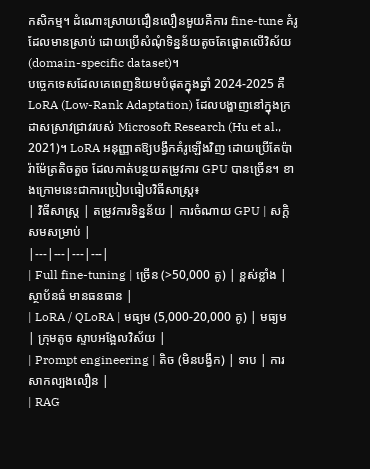កសិកម្ម។ ដំណោះស្រាយជឿនលឿនមួយគឺការ fine-tune គំរូដែលមានស្រាប់ ដោយប្រើសំណុំទិន្នន័យតូចតែផ្តោតលើវិស័យ (domain-specific dataset)។
បច្ចេកទេសដែលគេពេញនិយមបំផុតក្នុងឆ្នាំ 2024-2025 គឺ LoRA (Low-Rank Adaptation) ដែលបង្ហាញនៅក្នុងក្រដាសស្រាវជ្រាវរបស់ Microsoft Research (Hu et al., 2021)។ LoRA អនុញ្ញាតឱ្យបង្វឹកគំរូឡើងវិញ ដោយប្រើតែប៉ារ៉ាម៉ែត្រតិចតួច ដែលកាត់បន្ថយតម្រូវការ GPU បានច្រើន។ ខាងក្រោមនេះជាការប្រៀបធៀបវិធីសាស្ត្រ៖
| វិធីសាស្ត្រ | តម្រូវការទិន្នន័យ | ការចំណាយ GPU | សក្តិសមសម្រាប់ |
|---|---|---|---|
| Full fine-tuning | ច្រើន (>50,000 គូ) | ខ្ពស់ខ្លាំង | ស្ថាប័នធំ មានធនធាន |
| LoRA / QLoRA | មធ្យម (5,000-20,000 គូ) | មធ្យម | ក្រុមតូច ស្ទាបអង្អែលវិស័យ |
| Prompt engineering | តិច (មិនបង្វឹក) | ទាប | ការសាកល្បងលឿន |
| RAG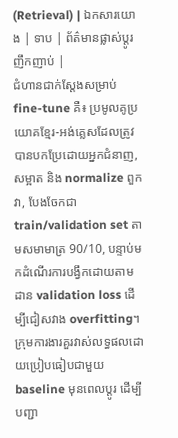(Retrieval) | ឯកសារយោង | ទាប | ព័ត៌មានផ្លាស់ប្តូរញឹកញាប់ |
ជំហានជាក់ស្តែងសម្រាប់ fine-tune គឺ៖ ប្រមូលគូប្រយោគខ្មែរ-អង់គ្លេសដែលត្រូវបានបកប្រែដោយអ្នកជំនាញ, សម្អាត និង normalize ពួកវា, បែងចែកជា train/validation set តាមសមាមាត្រ 90/10, បន្ទាប់មកដំណើរការបង្វឹកដោយតាមដាន validation loss ដើម្បីជៀសវាង overfitting។ ក្រុមការងារគួរវាស់លទ្ធផលដោយប្រៀបធៀបជាមួយ baseline មុនពេលប្តូរ ដើម្បីបញ្ជា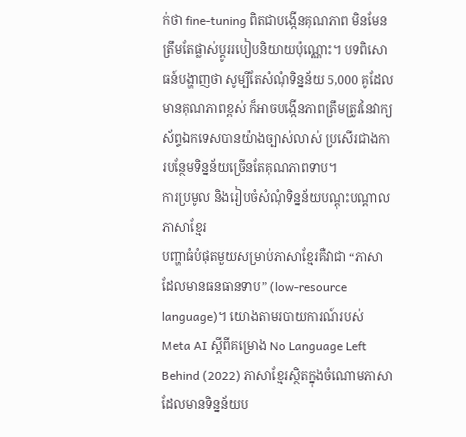ក់ថា fine-tuning ពិតជាបង្កើនគុណភាព មិនមែនត្រឹមតែផ្លាស់ប្តូររបៀបនិយាយប៉ុណ្ណោះ។ បទពិសោធន៍បង្ហាញថា សូម្បីតែសំណុំទិន្នន័យ 5,000 គូដែលមានគុណភាពខ្ពស់ ក៏អាចបង្កើនភាពត្រឹមត្រូវនៃវាក្យស័ព្ទឯកទេសបានយ៉ាងច្បាស់លាស់ ប្រសើរជាងការបន្ថែមទិន្នន័យច្រើនតែគុណភាពទាប។
ការប្រមូល និងរៀបចំសំណុំទិន្នន័យបណ្តុះបណ្តាលភាសាខ្មែរ
បញ្ហាធំបំផុតមួយសម្រាប់ភាសាខ្មែរគឺវាជា “ភាសាដែលមានធនធានទាប” (low-resource language)។ យោងតាមរបាយការណ៍របស់ Meta AI ស្តីពីគម្រោង No Language Left Behind (2022) ភាសាខ្មែរស្ថិតក្នុងចំណោមភាសាដែលមានទិន្នន័យប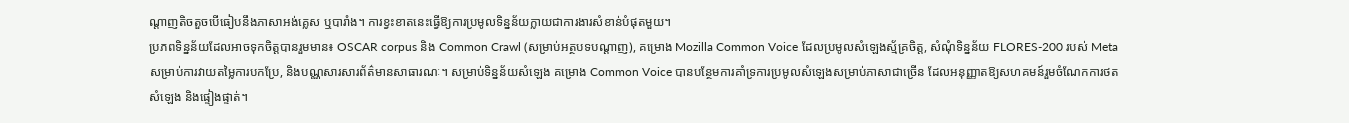ណ្តាញតិចតួចបើធៀបនឹងភាសាអង់គ្លេស ឬបារាំង។ ការខ្វះខាតនេះធ្វើឱ្យការប្រមូលទិន្នន័យក្លាយជាការងារសំខាន់បំផុតមួយ។
ប្រភពទិន្នន័យដែលអាចទុកចិត្តបានរួមមាន៖ OSCAR corpus និង Common Crawl (សម្រាប់អត្ថបទបណ្តាញ), គម្រោង Mozilla Common Voice ដែលប្រមូលសំឡេងស្ម័គ្រចិត្ត, សំណុំទិន្នន័យ FLORES-200 របស់ Meta សម្រាប់ការវាយតម្លៃការបកប្រែ, និងបណ្ណសារសារព័ត៌មានសាធារណៈ។ សម្រាប់ទិន្នន័យសំឡេង គម្រោង Common Voice បានបន្ថែមការគាំទ្រការប្រមូលសំឡេងសម្រាប់ភាសាជាច្រើន ដែលអនុញ្ញាតឱ្យសហគមន៍រួមចំណែកការថតសំឡេង និងផ្ទៀងផ្ទាត់។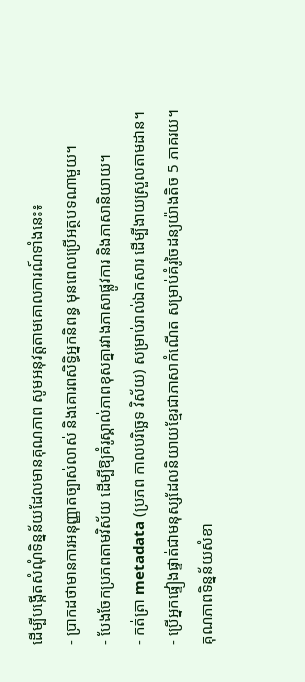ដើម្បីបង្កើតសំណុំទិន្នន័យដែលមានគុណភាព សូមអនុវត្តតាមគោលការណ៍ទាំងនេះ៖
- ប្រាកដថាមានការអនុញ្ញាតច្បាស់លាស់ និងគោរពសិទ្ធិអ្នកនិពន្ធ មុនពេលប្រើអត្ថបទណាមួយ។
- បែងចែកប្រភពតាមវិស័យ ដើម្បីឱ្យគំរូស្គាល់ភាពខុសគ្នារវាងភាសាផ្លូវការ និងភាសានិយាយ។
- កត់ត្រា metadata (ប្រភព កាលបរិច្ឆេទ វិស័យ) សម្រាប់រាល់ឯកសារ ដើម្បីងាយស្រួលតាមដាន។
- ប្រើអ្នកផ្ទៀងផ្ទាត់ជាមនុស្សដែលនិយាយខ្មែរជាភាសាកំណើត សម្រាប់គំរូចៃដន្យយ៉ាងតិច 5 ភាគរយ។
គុណភាពទិន្នន័យសំខា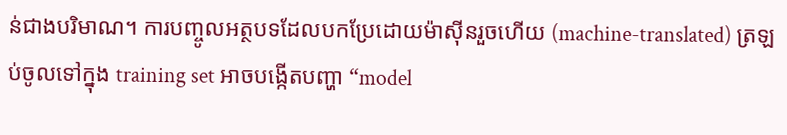ន់ជាងបរិមាណ។ ការបញ្ចូលអត្ថបទដែលបកប្រែដោយម៉ាស៊ីនរួចហើយ (machine-translated) ត្រឡប់ចូលទៅក្នុង training set អាចបង្កើតបញ្ហា “model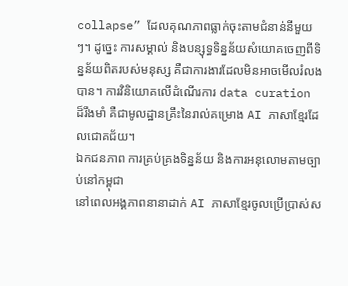collapse” ដែលគុណភាពធ្លាក់ចុះតាមជំនាន់នីមួយៗ។ ដូច្នេះ ការសម្គាល់ និងបន្សុទ្ធទិន្នន័យសំយោគចេញពីទិន្នន័យពិតរបស់មនុស្ស គឺជាការងារដែលមិនអាចមើលរំលងបាន។ ការវិនិយោគលើដំណើរការ data curation ដ៏រឹងមាំ គឺជាមូលដ្ឋានគ្រឹះនៃរាល់គម្រោង AI ភាសាខ្មែរដែលជោគជ័យ។
ឯកជនភាព ការគ្រប់គ្រងទិន្នន័យ និងការអនុលោមតាមច្បាប់នៅកម្ពុជា
នៅពេលអង្គភាពនានាដាក់ AI ភាសាខ្មែរចូលប្រើប្រាស់ស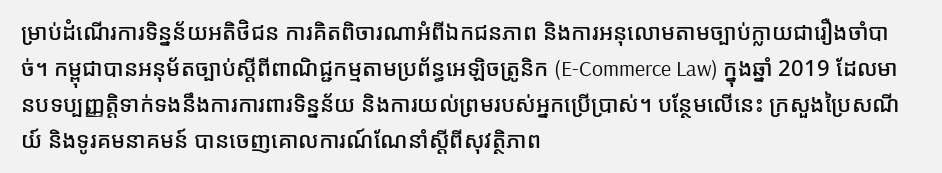ម្រាប់ដំណើរការទិន្នន័យអតិថិជន ការគិតពិចារណាអំពីឯកជនភាព និងការអនុលោមតាមច្បាប់ក្លាយជារឿងចាំបាច់។ កម្ពុជាបានអនុម័តច្បាប់ស្តីពីពាណិជ្ជកម្មតាមប្រព័ន្ធអេឡិចត្រូនិក (E-Commerce Law) ក្នុងឆ្នាំ 2019 ដែលមានបទប្បញ្ញត្តិទាក់ទងនឹងការការពារទិន្នន័យ និងការយល់ព្រមរបស់អ្នកប្រើប្រាស់។ បន្ថែមលើនេះ ក្រសួងប្រៃសណីយ៍ និងទូរគមនាគមន៍ បានចេញគោលការណ៍ណែនាំស្តីពីសុវត្ថិភាព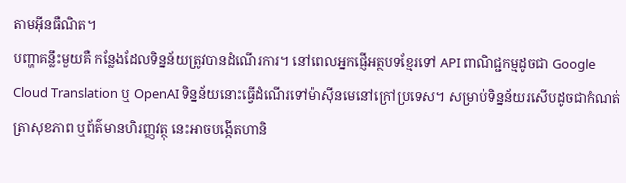តាមអ៊ីនធឺណិត។
បញ្ហាគន្លឹះមួយគឺ កន្លែងដែលទិន្នន័យត្រូវបានដំណើរការ។ នៅពេលអ្នកផ្ញើអត្ថបទខ្មែរទៅ API ពាណិជ្ជកម្មដូចជា Google Cloud Translation ឬ OpenAI ទិន្នន័យនោះធ្វើដំណើរទៅម៉ាស៊ីនមេនៅក្រៅប្រទេស។ សម្រាប់ទិន្នន័យរសើបដូចជាកំណត់ត្រាសុខភាព ឬព័ត៌មានហិរញ្ញវត្ថុ នេះអាចបង្កើតហានិ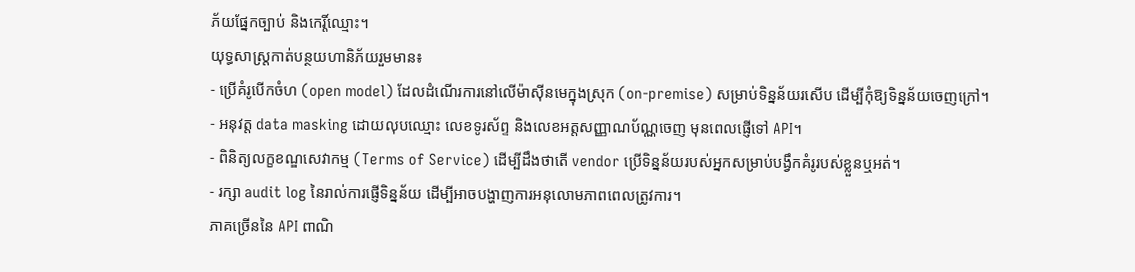ភ័យផ្នែកច្បាប់ និងកេរ្តិ៍ឈ្មោះ។
យុទ្ធសាស្ត្រកាត់បន្ថយហានិភ័យរួមមាន៖
- ប្រើគំរូបើកចំហ (open model) ដែលដំណើរការនៅលើម៉ាស៊ីនមេក្នុងស្រុក (on-premise) សម្រាប់ទិន្នន័យរសើប ដើម្បីកុំឱ្យទិន្នន័យចេញក្រៅ។
- អនុវត្ត data masking ដោយលុបឈ្មោះ លេខទូរស័ព្ទ និងលេខអត្តសញ្ញាណប័ណ្ណចេញ មុនពេលផ្ញើទៅ API។
- ពិនិត្យលក្ខខណ្ឌសេវាកម្ម (Terms of Service) ដើម្បីដឹងថាតើ vendor ប្រើទិន្នន័យរបស់អ្នកសម្រាប់បង្វឹកគំរូរបស់ខ្លួនឬអត់។
- រក្សា audit log នៃរាល់ការផ្ញើទិន្នន័យ ដើម្បីអាចបង្ហាញការអនុលោមភាពពេលត្រូវការ។
ភាគច្រើននៃ API ពាណិ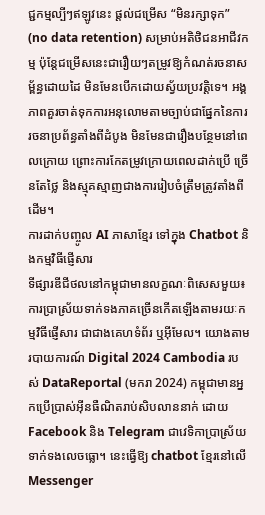ជ្ជកម្មល្បីៗឥឡូវនេះ ផ្តល់ជម្រើស “មិនរក្សាទុក” (no data retention) សម្រាប់អតិថិជនអាជីវកម្ម ប៉ុន្តែជម្រើសនេះជារឿយៗតម្រូវឱ្យកំណត់រចនាសម្ព័ន្ធដោយដៃ មិនមែនបើកដោយស្វ័យប្រវត្តិទេ។ អង្គភាពគួរចាត់ទុកការអនុលោមតាមច្បាប់ជាផ្នែកនៃការរចនាប្រព័ន្ធតាំងពីដំបូង មិនមែនជារឿងបន្ថែមនៅពេលក្រោយ ព្រោះការកែតម្រូវក្រោយពេលដាក់ប្រើ ច្រើនតែថ្លៃ និងស្មុគស្មាញជាងការរៀបចំត្រឹមត្រូវតាំងពីដើម។
ការដាក់បញ្ចូល AI ភាសាខ្មែរ ទៅក្នុង Chatbot និងកម្មវិធីផ្ញើសារ
ទីផ្សារឌីជីថលនៅកម្ពុជាមានលក្ខណៈពិសេសមួយ៖ ការប្រាស្រ័យទាក់ទងភាគច្រើនកើតឡើងតាមរយៈកម្មវិធីផ្ញើសារ ជាជាងគេហទំព័រ ឬអ៊ីមែល។ យោងតាមរបាយការណ៍ Digital 2024 Cambodia របស់ DataReportal (មករា 2024) កម្ពុជាមានអ្នកប្រើប្រាស់អ៊ីនធឺណិតរាប់សិបលាននាក់ ដោយ Facebook និង Telegram ជាវេទិកាប្រាស្រ័យទាក់ទងលេចធ្លោ។ នេះធ្វើឱ្យ chatbot ខ្មែរនៅលើ Messenger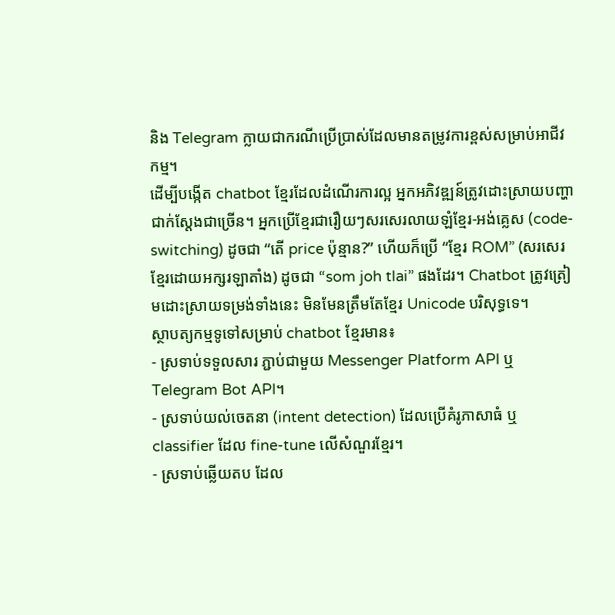និង Telegram ក្លាយជាករណីប្រើប្រាស់ដែលមានតម្រូវការខ្ពស់សម្រាប់អាជីវកម្ម។
ដើម្បីបង្កើត chatbot ខ្មែរដែលដំណើរការល្អ អ្នកអភិវឌ្ឍន៍ត្រូវដោះស្រាយបញ្ហាជាក់ស្តែងជាច្រើន។ អ្នកប្រើខ្មែរជារឿយៗសរសេរលាយឡំខ្មែរ-អង់គ្លេស (code-switching) ដូចជា “តើ price ប៉ុន្មាន?” ហើយក៏ប្រើ “ខ្មែរ ROM” (សរសេរខ្មែរដោយអក្សរឡាតាំង) ដូចជា “som joh tlai” ផងដែរ។ Chatbot ត្រូវត្រៀមដោះស្រាយទម្រង់ទាំងនេះ មិនមែនត្រឹមតែខ្មែរ Unicode បរិសុទ្ធទេ។
ស្ថាបត្យកម្មទូទៅសម្រាប់ chatbot ខ្មែរមាន៖
- ស្រទាប់ទទួលសារ ភ្ជាប់ជាមួយ Messenger Platform API ឬ Telegram Bot API។
- ស្រទាប់យល់ចេតនា (intent detection) ដែលប្រើគំរូភាសាធំ ឬ classifier ដែល fine-tune លើសំណួរខ្មែរ។
- ស្រទាប់ឆ្លើយតប ដែល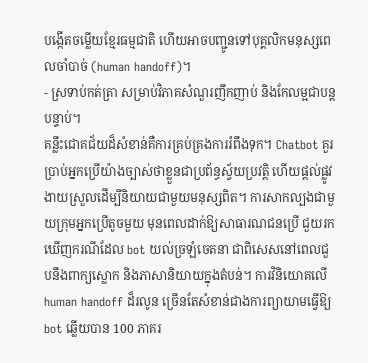បង្កើតចម្លើយខ្មែរធម្មជាតិ ហើយអាចបញ្ជូនទៅបុគ្គលិកមនុស្សពេលចាំបាច់ (human handoff)។
- ស្រទាប់កត់ត្រា សម្រាប់វិភាគសំណួរញឹកញាប់ និងកែលម្អជាបន្តបន្ទាប់។
គន្លឹះជោគជ័យដ៏សំខាន់គឺការគ្រប់គ្រងការរំពឹងទុក។ Chatbot គួរប្រាប់អ្នកប្រើយ៉ាងច្បាស់ថាខ្លួនជាប្រព័ន្ធស្វ័យប្រវត្តិ ហើយផ្តល់ផ្លូវងាយស្រួលដើម្បីនិយាយជាមួយមនុស្សពិត។ ការសាកល្បងជាមួយក្រុមអ្នកប្រើតូចមួយ មុនពេលដាក់ឱ្យសាធារណជនប្រើ ជួយរកឃើញករណីដែល bot យល់ច្រឡំចេតនា ជាពិសេសនៅពេលជួបនឹងពាក្យស្លោក និងភាសានិយាយក្នុងតំបន់។ ការវិនិយោគលើ human handoff ដ៏រលូន ច្រើនតែសំខាន់ជាងការព្យាយាមធ្វើឱ្យ bot ឆ្លើយបាន 100 ភាគរ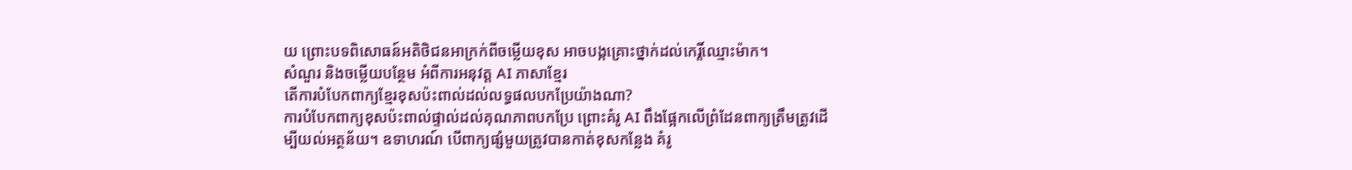យ ព្រោះបទពិសោធន៍អតិថិជនអាក្រក់ពីចម្លើយខុស អាចបង្កគ្រោះថ្នាក់ដល់កេរ្តិ៍ឈ្មោះម៉ាក។
សំណួរ និងចម្លើយបន្ថែម អំពីការអនុវត្ត AI ភាសាខ្មែរ
តើការបំបែកពាក្យខ្មែរខុសប៉ះពាល់ដល់លទ្ធផលបកប្រែយ៉ាងណា?
ការបំបែកពាក្យខុសប៉ះពាល់ផ្ទាល់ដល់គុណភាពបកប្រែ ព្រោះគំរូ AI ពឹងផ្អែកលើព្រំដែនពាក្យត្រឹមត្រូវដើម្បីយល់អត្ថន័យ។ ឧទាហរណ៍ បើពាក្យផ្សំមួយត្រូវបានកាត់ខុសកន្លែង គំរូ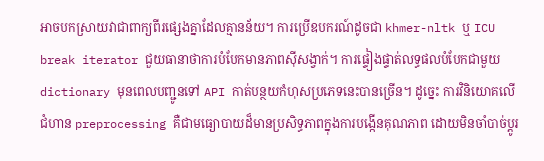អាចបកស្រាយវាជាពាក្យពីរផ្សេងគ្នាដែលគ្មានន័យ។ ការប្រើឧបករណ៍ដូចជា khmer-nltk ឬ ICU break iterator ជួយធានាថាការបំបែកមានភាពស៊ីសង្វាក់។ ការផ្ទៀងផ្ទាត់លទ្ធផលបំបែកជាមួយ dictionary មុនពេលបញ្ជូនទៅ API កាត់បន្ថយកំហុសប្រភេទនេះបានច្រើន។ ដូច្នេះ ការវិនិយោគលើជំហាន preprocessing គឺជាមធ្យោបាយដ៏មានប្រសិទ្ធភាពក្នុងការបង្កើនគុណភាព ដោយមិនចាំបាច់ប្តូរ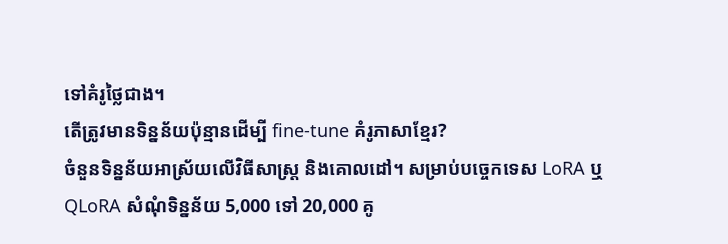ទៅគំរូថ្លៃជាង។
តើត្រូវមានទិន្នន័យប៉ុន្មានដើម្បី fine-tune គំរូភាសាខ្មែរ?
ចំនួនទិន្នន័យអាស្រ័យលើវិធីសាស្ត្រ និងគោលដៅ។ សម្រាប់បច្ចេកទេស LoRA ឬ QLoRA សំណុំទិន្នន័យ 5,000 ទៅ 20,000 គូ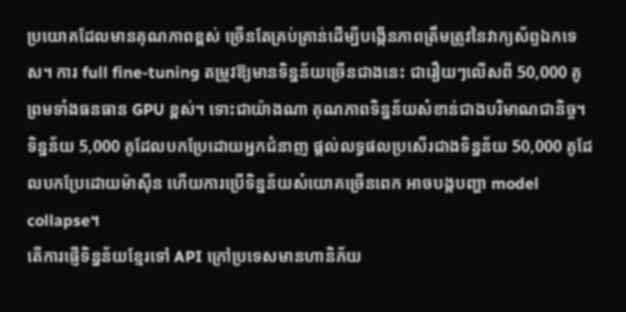ប្រយោគដែលមានគុណភាពខ្ពស់ ច្រើនតែគ្រប់គ្រាន់ដើម្បីបង្កើនភាពត្រឹមត្រូវនៃវាក្យស័ព្ទឯកទេស។ ការ full fine-tuning តម្រូវឱ្យមានទិន្នន័យច្រើនជាងនេះ ជារឿយៗលើសពី 50,000 គូ ព្រមទាំងធនធាន GPU ខ្ពស់។ ទោះជាយ៉ាងណា គុណភាពទិន្នន័យសំខាន់ជាងបរិមាណជានិច្ច។ ទិន្នន័យ 5,000 គូដែលបកប្រែដោយអ្នកជំនាញ ផ្តល់លទ្ធផលប្រសើរជាងទិន្នន័យ 50,000 គូដែលបកប្រែដោយម៉ាស៊ីន ហើយការប្រើទិន្នន័យសំយោគច្រើនពេក អាចបង្កបញ្ហា model collapse។
តើការផ្ញើទិន្នន័យខ្មែរទៅ API ក្រៅប្រទេសមានហានិភ័យ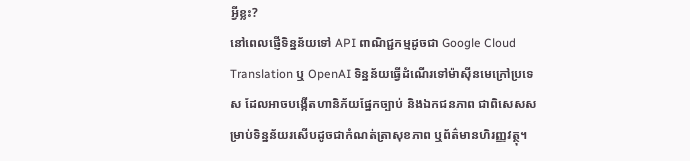អ្វីខ្លះ?
នៅពេលផ្ញើទិន្នន័យទៅ API ពាណិជ្ជកម្មដូចជា Google Cloud Translation ឬ OpenAI ទិន្នន័យធ្វើដំណើរទៅម៉ាស៊ីនមេក្រៅប្រទេស ដែលអាចបង្កើតហានិភ័យផ្នែកច្បាប់ និងឯកជនភាព ជាពិសេសសម្រាប់ទិន្នន័យរសើបដូចជាកំណត់ត្រាសុខភាព ឬព័ត៌មានហិរញ្ញវត្ថុ។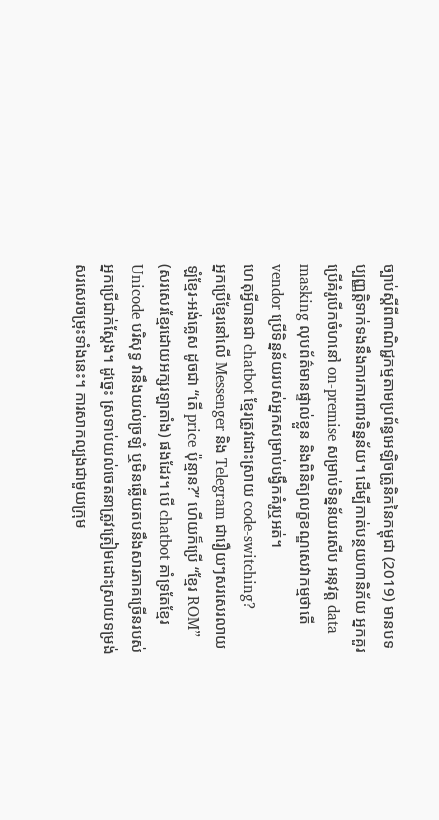ច្បាប់ស្តីពីពាណិជ្ជកម្មតាមប្រព័ន្ធអេឡិចត្រូនិកនៃកម្ពុជា (2019) មានបទប្បញ្ញត្តិទាក់ទងនឹងការការពារទិន្នន័យ។ ដើម្បីកាត់បន្ថយហានិភ័យ អ្នកគួរប្រើគំរូបើកចំហនៅ on-premise សម្រាប់ទិន្នន័យរសើប អនុវត្ត data masking លុបព័ត៌មានផ្ទាល់ខ្លួន និងពិនិត្យលក្ខខណ្ឌសេវាកម្មថាតើ vendor ប្រើទិន្នន័យរបស់អ្នកសម្រាប់បង្វឹកគំរូឬអត់។
ហេតុអ្វីបានជា chatbot ខ្មែរត្រូវដោះស្រាយ code-switching?
អ្នកប្រើខ្មែរនៅលើ Messenger និង Telegram ជារឿយៗសរសេរលាយឡំខ្មែរ-អង់គ្លេស ដូចជា “តើ price ប៉ុន្មាន?” ហើយក៏ប្រើ “ខ្មែរ ROM” (សរសេរខ្មែរដោយអក្សរឡាតាំង) ផងដែរ។ បើ chatbot គាំទ្រតែខ្មែរ Unicode បរិសុទ្ធ វានឹងយល់ច្រឡំ ឬមិនឆ្លើយតបនឹងសារភាគច្រើនរបស់អ្នកប្រើជាក់ស្តែង។ ដូច្នេះ ស្រទាប់យល់ចេតនាត្រូវត្រៀមដោះស្រាយទម្រង់សរសេរចម្រុះទាំងនេះ។ ការសាកល្បងជាមួយក្រុម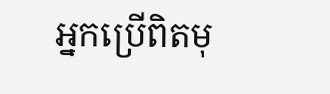អ្នកប្រើពិតមុ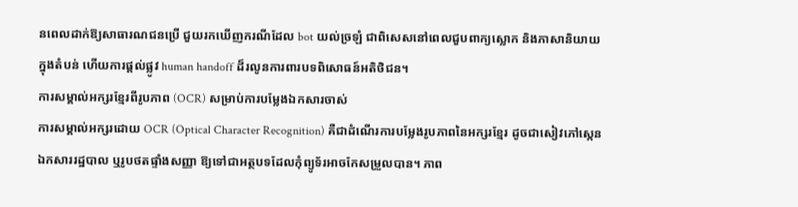នពេលដាក់ឱ្យសាធារណជនប្រើ ជួយរកឃើញករណីដែល bot យល់ច្រឡំ ជាពិសេសនៅពេលជួបពាក្យស្លោក និងភាសានិយាយក្នុងតំបន់ ហើយការផ្តល់ផ្លូវ human handoff ដ៏រលូនការពារបទពិសោធន៍អតិថិជន។
ការសម្គាល់អក្សរខ្មែរពីរូបភាព (OCR) សម្រាប់ការបម្លែងឯកសារចាស់
ការសម្គាល់អក្សរដោយ OCR (Optical Character Recognition) គឺជាដំណើរការបម្លែងរូបភាពនៃអក្សរខ្មែរ ដូចជាសៀវភៅស្កេន ឯកសាររដ្ឋបាល ឬរូបថតផ្ទាំងសញ្ញា ឱ្យទៅជាអត្ថបទដែលកុំព្យូទ័រអាចកែសម្រួលបាន។ ភាព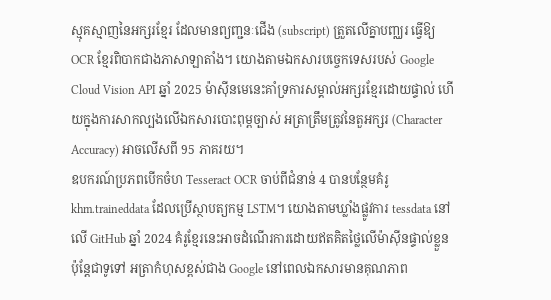ស្មុគស្មាញនៃអក្សរខ្មែរ ដែលមានព្យញ្ជនៈជើង (subscript) ត្រួតលើគ្នាបញ្ឈរ ធ្វើឱ្យ OCR ខ្មែរពិបាកជាងភាសាឡាតាំង។ យោងតាមឯកសារបច្ចេកទេសរបស់ Google Cloud Vision API ឆ្នាំ 2025 ម៉ាស៊ីនមេនេះគាំទ្រការសម្គាល់អក្សរខ្មែរដោយផ្ទាល់ ហើយក្នុងការសាកល្បងលើឯកសារបោះពុម្ពច្បាស់ អត្រាត្រឹមត្រូវនៃតួអក្សរ (Character Accuracy) អាចលើសពី 95 ភាគរយ។
ឧបករណ៍ប្រភពបើកចំហ Tesseract OCR ចាប់ពីជំនាន់ 4 បានបន្ថែមគំរូ khm.traineddata ដែលប្រើស្ថាបត្យកម្ម LSTM។ យោងតាមឃ្លាំងផ្លូវការ tessdata នៅលើ GitHub ឆ្នាំ 2024 គំរូខ្មែរនេះអាចដំណើរការដោយឥតគិតថ្លៃលើម៉ាស៊ីនផ្ទាល់ខ្លួន ប៉ុន្តែជាទូទៅ អត្រាកំហុសខ្ពស់ជាង Google នៅពេលឯកសារមានគុណភាព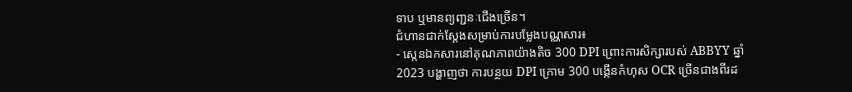ទាប ឬមានព្យញ្ជនៈជើងច្រើន។
ជំហានជាក់ស្តែងសម្រាប់ការបម្លែងបណ្ណសារ៖
- ស្កេនឯកសារនៅគុណភាពយ៉ាងតិច 300 DPI ព្រោះការសិក្សារបស់ ABBYY ឆ្នាំ 2023 បង្ហាញថា ការបន្ថយ DPI ក្រោម 300 បង្កើនកំហុស OCR ច្រើនជាងពីរដ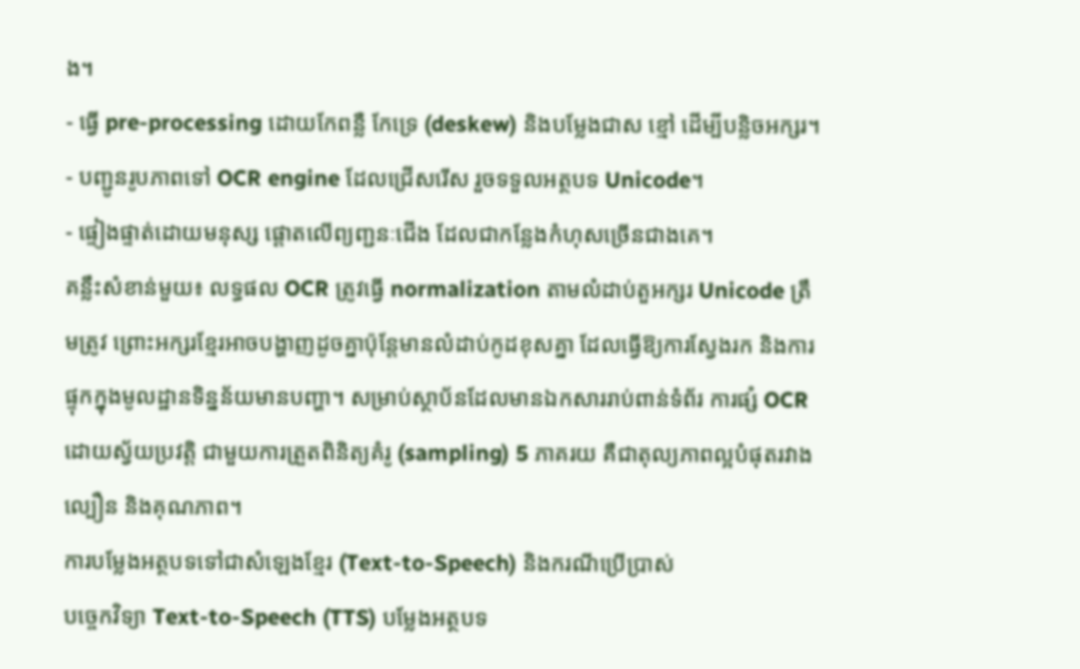ង។
- ធ្វើ pre-processing ដោយកែពន្លឺ កែទ្រេ (deskew) និងបម្លែងជាស ខ្មៅ ដើម្បីបន្លិចអក្សរ។
- បញ្ជូនរូបភាពទៅ OCR engine ដែលជ្រើសរើស រួចទទួលអត្ថបទ Unicode។
- ផ្ទៀងផ្ទាត់ដោយមនុស្ស ផ្តោតលើព្យញ្ជនៈជើង ដែលជាកន្លែងកំហុសច្រើនជាងគេ។
គន្លឹះសំខាន់មួយ៖ លទ្ធផល OCR ត្រូវធ្វើ normalization តាមលំដាប់តួអក្សរ Unicode ត្រឹមត្រូវ ព្រោះអក្សរខ្មែរអាចបង្ហាញដូចគ្នាប៉ុន្តែមានលំដាប់កូដខុសគ្នា ដែលធ្វើឱ្យការស្វែងរក និងការផ្ទុកក្នុងមូលដ្ឋានទិន្នន័យមានបញ្ហា។ សម្រាប់ស្ថាប័នដែលមានឯកសាររាប់ពាន់ទំព័រ ការផ្សំ OCR ដោយស្វ័យប្រវត្តិ ជាមួយការត្រួតពិនិត្យគំរូ (sampling) 5 ភាគរយ គឺជាតុល្យភាពល្អបំផុតរវាងល្បឿន និងគុណភាព។
ការបម្លែងអត្ថបទទៅជាសំឡេងខ្មែរ (Text-to-Speech) និងករណីប្រើប្រាស់
បច្ចេកវិទ្យា Text-to-Speech (TTS) បម្លែងអត្ថបទ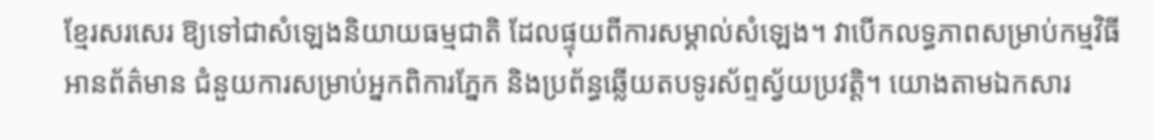ខ្មែរសរសេរ ឱ្យទៅជាសំឡេងនិយាយធម្មជាតិ ដែលផ្ទុយពីការសម្គាល់សំឡេង។ វាបើកលទ្ធភាពសម្រាប់កម្មវិធីអានព័ត៌មាន ជំនួយការសម្រាប់អ្នកពិការភ្នែក និងប្រព័ន្ធឆ្លើយតបទូរស័ព្ទស្វ័យប្រវត្តិ។ យោងតាមឯកសារ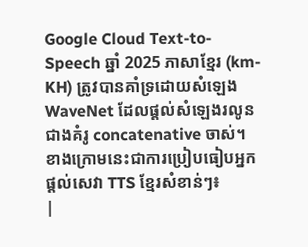Google Cloud Text-to-Speech ឆ្នាំ 2025 ភាសាខ្មែរ (km-KH) ត្រូវបានគាំទ្រដោយសំឡេង WaveNet ដែលផ្តល់សំឡេងរលូនជាងគំរូ concatenative ចាស់។
ខាងក្រោមនេះជាការប្រៀបធៀបអ្នកផ្តល់សេវា TTS ខ្មែរសំខាន់ៗ៖
|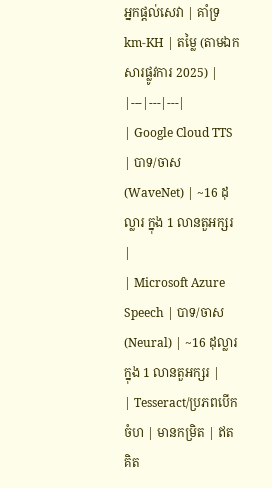អ្នកផ្តល់សេវា | គាំទ្រ km-KH | តម្លៃ (តាមឯកសារផ្លូវការ 2025) |
|---|---|---|
| Google Cloud TTS | បាទ/ចាស (WaveNet) | ~16 ដុល្លារ ក្នុង 1 លានតួអក្សរ |
| Microsoft Azure Speech | បាទ/ចាស (Neural) | ~16 ដុល្លារ ក្នុង 1 លានតួអក្សរ |
| Tesseract/ប្រភពបើកចំហ | មានកម្រិត | ឥតគិត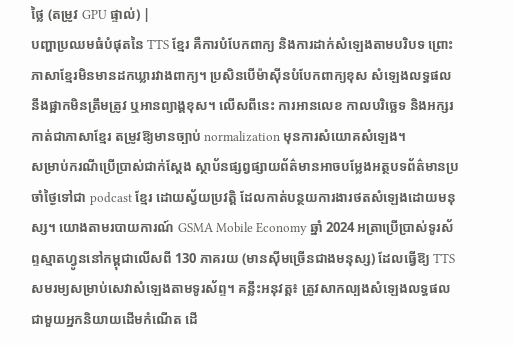ថ្លៃ (តម្រូវ GPU ផ្ទាល់) |
បញ្ហាប្រឈមធំបំផុតនៃ TTS ខ្មែរ គឺការបំបែកពាក្យ និងការដាក់សំឡេងតាមបរិបទ ព្រោះភាសាខ្មែរមិនមានដកឃ្លារវាងពាក្យ។ ប្រសិនបើម៉ាស៊ីនបំបែកពាក្យខុស សំឡេងលទ្ធផលនឹងផ្អាកមិនត្រឹមត្រូវ ឬអានព្យាង្គខុស។ លើសពីនេះ ការអានលេខ កាលបរិច្ឆេទ និងអក្សរកាត់ជាភាសាខ្មែរ តម្រូវឱ្យមានច្បាប់ normalization មុនការសំយោគសំឡេង។
សម្រាប់ករណីប្រើប្រាស់ជាក់ស្តែង ស្ថាប័នផ្សព្វផ្សាយព័ត៌មានអាចបម្លែងអត្ថបទព័ត៌មានប្រចាំថ្ងៃទៅជា podcast ខ្មែរ ដោយស្វ័យប្រវត្តិ ដែលកាត់បន្ថយការងារថតសំឡេងដោយមនុស្ស។ យោងតាមរបាយការណ៍ GSMA Mobile Economy ឆ្នាំ 2024 អត្រាប្រើប្រាស់ទូរស័ព្ទស្មាតហ្វូននៅកម្ពុជាលើសពី 130 ភាគរយ (មានស៊ីមច្រើនជាងមនុស្ស) ដែលធ្វើឱ្យ TTS សមរម្យសម្រាប់សេវាសំឡេងតាមទូរស័ព្ទ។ គន្លឹះអនុវត្ត៖ ត្រូវសាកល្បងសំឡេងលទ្ធផលជាមួយអ្នកនិយាយដើមកំណើត ដើ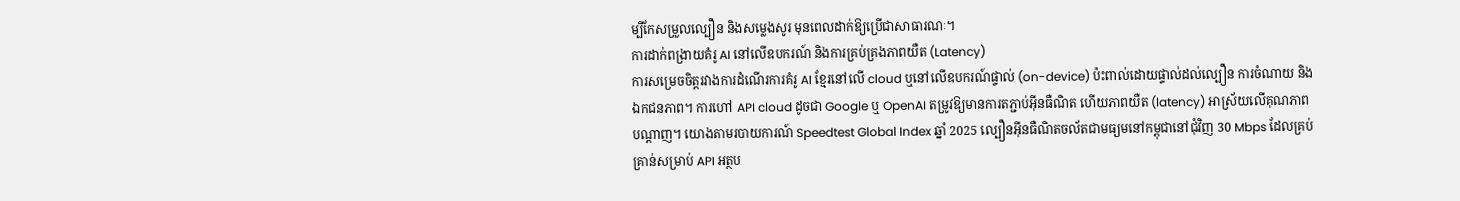ម្បីកែសម្រួលល្បឿន និងសម្លេងសូរ មុនពេលដាក់ឱ្យប្រើជាសាធារណៈ។
ការដាក់ពង្រាយគំរូ AI នៅលើឧបករណ៍ និងការគ្រប់គ្រងភាពយឺត (Latency)
ការសម្រេចចិត្តរវាងការដំណើរការគំរូ AI ខ្មែរនៅលើ cloud ឬនៅលើឧបករណ៍ផ្ទាល់ (on-device) ប៉ះពាល់ដោយផ្ទាល់ដល់ល្បឿន ការចំណាយ និងឯកជនភាព។ ការហៅ API cloud ដូចជា Google ឬ OpenAI តម្រូវឱ្យមានការតភ្ជាប់អ៊ីនធឺណិត ហើយភាពយឺត (latency) អាស្រ័យលើគុណភាពបណ្តាញ។ យោងតាមរបាយការណ៍ Speedtest Global Index ឆ្នាំ 2025 ល្បឿនអ៊ីនធឺណិតចល័តជាមធ្យមនៅកម្ពុជានៅជុំវិញ 30 Mbps ដែលគ្រប់គ្រាន់សម្រាប់ API អត្ថប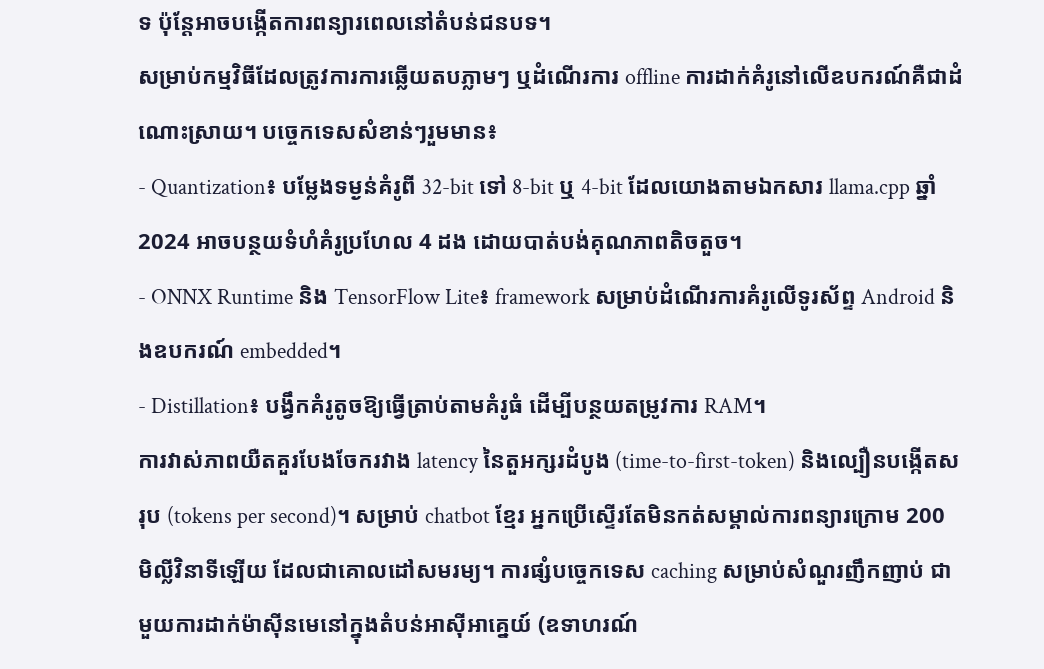ទ ប៉ុន្តែអាចបង្កើតការពន្យារពេលនៅតំបន់ជនបទ។
សម្រាប់កម្មវិធីដែលត្រូវការការឆ្លើយតបភ្លាមៗ ឬដំណើរការ offline ការដាក់គំរូនៅលើឧបករណ៍គឺជាដំណោះស្រាយ។ បច្ចេកទេសសំខាន់ៗរួមមាន៖
- Quantization៖ បម្លែងទម្ងន់គំរូពី 32-bit ទៅ 8-bit ឬ 4-bit ដែលយោងតាមឯកសារ llama.cpp ឆ្នាំ 2024 អាចបន្ថយទំហំគំរូប្រហែល 4 ដង ដោយបាត់បង់គុណភាពតិចតួច។
- ONNX Runtime និង TensorFlow Lite៖ framework សម្រាប់ដំណើរការគំរូលើទូរស័ព្ទ Android និងឧបករណ៍ embedded។
- Distillation៖ បង្វឹកគំរូតូចឱ្យធ្វើត្រាប់តាមគំរូធំ ដើម្បីបន្ថយតម្រូវការ RAM។
ការវាស់ភាពយឺតគួរបែងចែករវាង latency នៃតួអក្សរដំបូង (time-to-first-token) និងល្បឿនបង្កើតសរុប (tokens per second)។ សម្រាប់ chatbot ខ្មែរ អ្នកប្រើស្ទើរតែមិនកត់សម្គាល់ការពន្យារក្រោម 200 មិល្លីវិនាទីឡើយ ដែលជាគោលដៅសមរម្យ។ ការផ្សំបច្ចេកទេស caching សម្រាប់សំណួរញឹកញាប់ ជាមួយការដាក់ម៉ាស៊ីនមេនៅក្នុងតំបន់អាស៊ីអាគ្នេយ៍ (ឧទាហរណ៍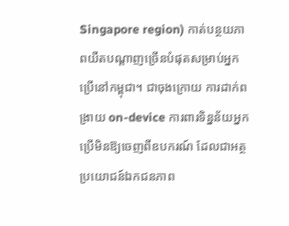Singapore region) កាត់បន្ថយភាពយឺតបណ្តាញច្រើនបំផុតសម្រាប់អ្នកប្រើនៅកម្ពុជា។ ជាចុងក្រោយ ការដាក់ពង្រាយ on-device ការពារទិន្នន័យអ្នកប្រើមិនឱ្យចេញពីឧបករណ៍ ដែលជាអត្ថប្រយោជន៍ឯកជនភាព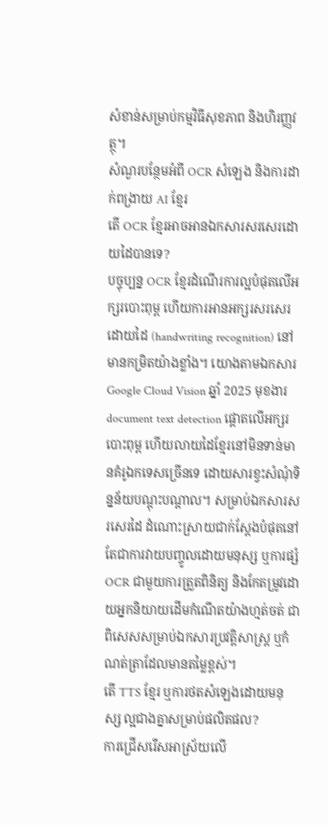សំខាន់សម្រាប់កម្មវិធីសុខភាព និងហិរញ្ញវត្ថុ។
សំណួរបន្ថែមអំពី OCR សំឡេង និងការដាក់ពង្រាយ AI ខ្មែរ
តើ OCR ខ្មែរអាចអានឯកសារសរសេរដោយដៃបានទេ?
បច្ចុប្បន្ន OCR ខ្មែរដំណើរការល្អបំផុតលើអក្សរបោះពុម្ព ហើយការអានអក្សរសរសេរដោយដៃ (handwriting recognition) នៅមានកម្រិតយ៉ាងខ្លាំង។ យោងតាមឯកសារ Google Cloud Vision ឆ្នាំ 2025 មុខងារ document text detection ផ្តោតលើអក្សរបោះពុម្ព ហើយលាយដៃខ្មែរនៅមិនទាន់មានគំរូឯកទេសច្រើនទេ ដោយសារខ្វះសំណុំទិន្នន័យបណ្តុះបណ្តាល។ សម្រាប់ឯកសារសរសេរដៃ ដំណោះស្រាយជាក់ស្តែងបំផុតនៅតែជាការវាយបញ្ចូលដោយមនុស្ស ឬការផ្សំ OCR ជាមួយការត្រួតពិនិត្យ និងកែតម្រូវដោយអ្នកនិយាយដើមកំណើតយ៉ាងហ្មត់ចត់ ជាពិសេសសម្រាប់ឯកសារប្រវត្តិសាស្ត្រ ឬកំណត់ត្រាដែលមានតម្លៃខ្ពស់។
តើ TTS ខ្មែរ ឬការថតសំឡេងដោយមនុស្ស ល្អជាងគ្នាសម្រាប់ផលិតផល?
ការជ្រើសរើសអាស្រ័យលើ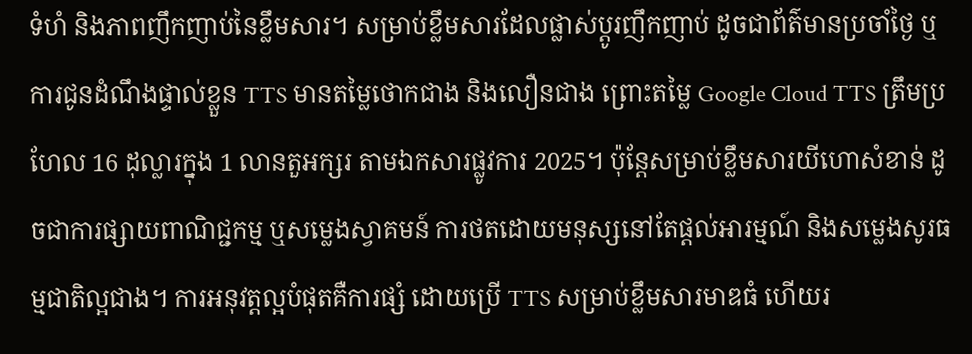ទំហំ និងភាពញឹកញាប់នៃខ្លឹមសារ។ សម្រាប់ខ្លឹមសារដែលផ្លាស់ប្តូរញឹកញាប់ ដូចជាព័ត៌មានប្រចាំថ្ងៃ ឬការជូនដំណឹងផ្ទាល់ខ្លួន TTS មានតម្លៃថោកជាង និងលឿនជាង ព្រោះតម្លៃ Google Cloud TTS ត្រឹមប្រហែល 16 ដុល្លារក្នុង 1 លានតួអក្សរ តាមឯកសារផ្លូវការ 2025។ ប៉ុន្តែសម្រាប់ខ្លឹមសារយីហោសំខាន់ ដូចជាការផ្សាយពាណិជ្ជកម្ម ឬសម្លេងស្វាគមន៍ ការថតដោយមនុស្សនៅតែផ្តល់អារម្មណ៍ និងសម្លេងសូរធម្មជាតិល្អជាង។ ការអនុវត្តល្អបំផុតគឺការផ្សំ ដោយប្រើ TTS សម្រាប់ខ្លឹមសារមាឌធំ ហើយរ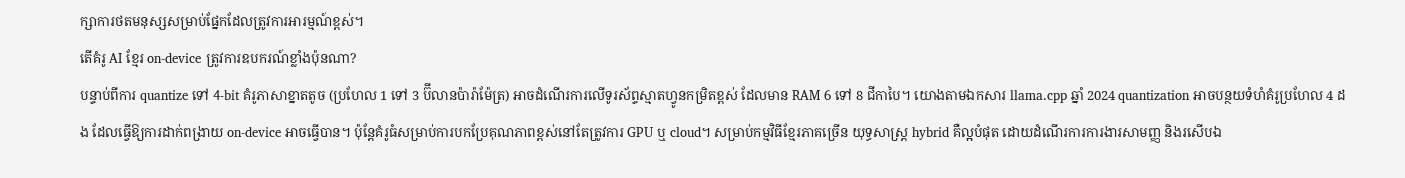ក្សាការថតមនុស្សសម្រាប់ផ្នែកដែលត្រូវការអារម្មណ៍ខ្ពស់។
តើគំរូ AI ខ្មែរ on-device ត្រូវការឧបករណ៍ខ្លាំងប៉ុនណា?
បន្ទាប់ពីការ quantize ទៅ 4-bit គំរូភាសាខ្នាតតូច (ប្រហែល 1 ទៅ 3 ប៊ីលានប៉ារ៉ាម៉ែត្រ) អាចដំណើរការលើទូរស័ព្ទស្មាតហ្វូនកម្រិតខ្ពស់ ដែលមាន RAM 6 ទៅ 8 ជីកាបៃ។ យោងតាមឯកសារ llama.cpp ឆ្នាំ 2024 quantization អាចបន្ថយទំហំគំរូប្រហែល 4 ដង ដែលធ្វើឱ្យការដាក់ពង្រាយ on-device អាចធ្វើបាន។ ប៉ុន្តែគំរូធំសម្រាប់ការបកប្រែគុណភាពខ្ពស់នៅតែត្រូវការ GPU ឬ cloud។ សម្រាប់កម្មវិធីខ្មែរភាគច្រើន យុទ្ធសាស្ត្រ hybrid គឺល្អបំផុត ដោយដំណើរការការងារសាមញ្ញ និងរសើបឯ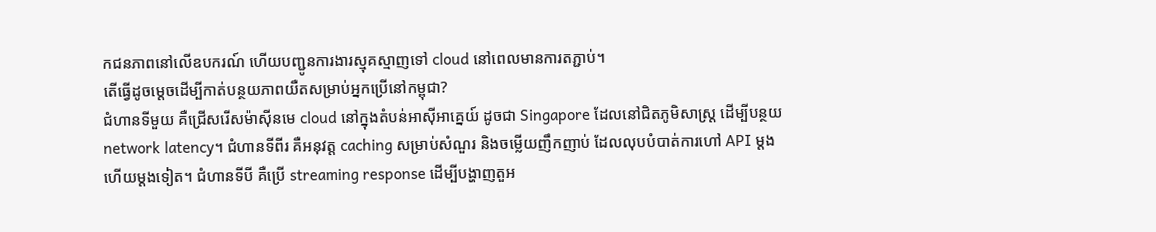កជនភាពនៅលើឧបករណ៍ ហើយបញ្ជូនការងារស្មុគស្មាញទៅ cloud នៅពេលមានការតភ្ជាប់។
តើធ្វើដូចម្តេចដើម្បីកាត់បន្ថយភាពយឺតសម្រាប់អ្នកប្រើនៅកម្ពុជា?
ជំហានទីមួយ គឺជ្រើសរើសម៉ាស៊ីនមេ cloud នៅក្នុងតំបន់អាស៊ីអាគ្នេយ៍ ដូចជា Singapore ដែលនៅជិតភូមិសាស្ត្រ ដើម្បីបន្ថយ network latency។ ជំហានទីពីរ គឺអនុវត្ត caching សម្រាប់សំណួរ និងចម្លើយញឹកញាប់ ដែលលុបបំបាត់ការហៅ API ម្តងហើយម្តងទៀត។ ជំហានទីបី គឺប្រើ streaming response ដើម្បីបង្ហាញតួអ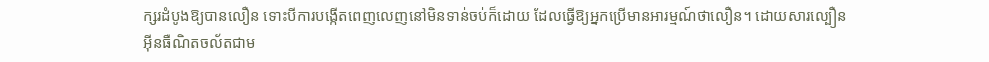ក្សរដំបូងឱ្យបានលឿន ទោះបីការបង្កើតពេញលេញនៅមិនទាន់ចប់ក៏ដោយ ដែលធ្វើឱ្យអ្នកប្រើមានអារម្មណ៍ថាលឿន។ ដោយសារល្បឿនអ៊ីនធឺណិតចល័តជាម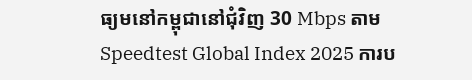ធ្យមនៅកម្ពុជានៅជុំវិញ 30 Mbps តាម Speedtest Global Index 2025 ការប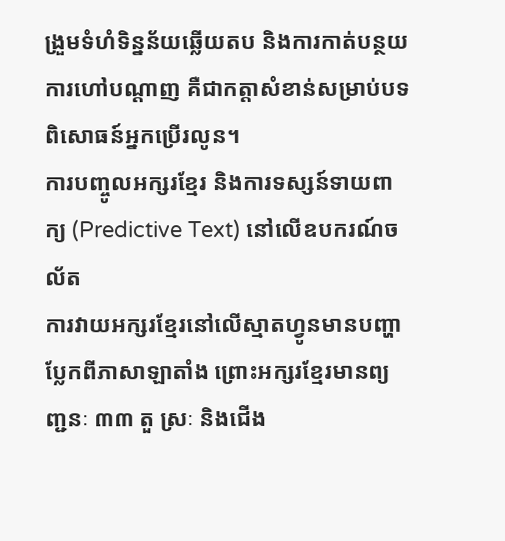ង្រួមទំហំទិន្នន័យឆ្លើយតប និងការកាត់បន្ថយការហៅបណ្តាញ គឺជាកត្តាសំខាន់សម្រាប់បទពិសោធន៍អ្នកប្រើរលូន។
ការបញ្ចូលអក្សរខ្មែរ និងការទស្សន៍ទាយពាក្យ (Predictive Text) នៅលើឧបករណ៍ចល័ត
ការវាយអក្សរខ្មែរនៅលើស្មាតហ្វូនមានបញ្ហាប្លែកពីភាសាឡាតាំង ព្រោះអក្សរខ្មែរមានព្យញ្ជនៈ ៣៣ តួ ស្រៈ និងជើង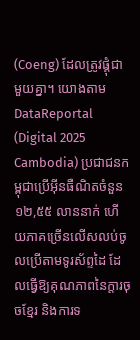(Coeng) ដែលត្រូវផ្គុំជាមួយគ្នា។ យោងតាម DataReportal (Digital 2025 Cambodia) ប្រជាជនកម្ពុជាប្រើអ៊ីនធឺណិតចំនួន ១២,៥៥ លាននាក់ ហើយភាគច្រើនលើសលប់ចូលប្រើតាមទូរស័ព្ទដៃ ដែលធ្វើឱ្យគុណភាពនៃក្តារចុចខ្មែរ និងការទ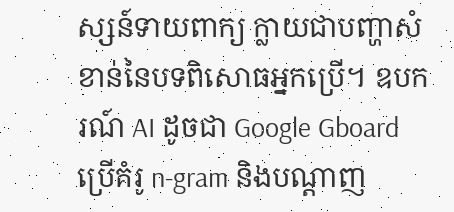ស្សន៍ទាយពាក្យ ក្លាយជាបញ្ហាសំខាន់នៃបទពិសោធអ្នកប្រើ។ ឧបករណ៍ AI ដូចជា Google Gboard ប្រើគំរូ n-gram និងបណ្តាញ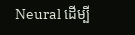Neural ដើម្បី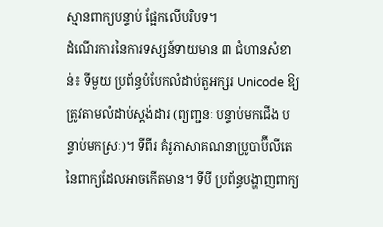ស្មានពាក្យបន្ទាប់ ផ្អែកលើបរិបទ។
ដំណើរការនៃការទស្សន៍ទាយមាន ៣ ជំហានសំខាន់៖ ទីមួយ ប្រព័ន្ធបំបែកលំដាប់តួអក្សរ Unicode ឱ្យត្រូវតាមលំដាប់ស្តង់ដារ (ព្យញ្ជនៈ បន្ទាប់មកជើង បន្ទាប់មកស្រៈ)។ ទីពីរ គំរូភាសាគណនាប្រូបាប៊ីលីតេនៃពាក្យដែលអាចកើតមាន។ ទីបី ប្រព័ន្ធបង្ហាញពាក្យ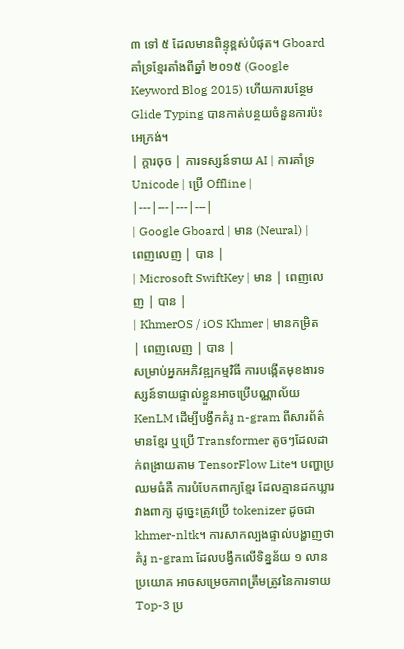៣ ទៅ ៥ ដែលមានពិន្ទុខ្ពស់បំផុត។ Gboard គាំទ្រខ្មែរតាំងពីឆ្នាំ ២០១៥ (Google Keyword Blog 2015) ហើយការបន្ថែម Glide Typing បានកាត់បន្ថយចំនួនការប៉ះអេក្រង់។
| ក្តារចុច | ការទស្សន៍ទាយ AI | ការគាំទ្រ Unicode | ប្រើ Offline |
|---|---|---|---|
| Google Gboard | មាន (Neural) | ពេញលេញ | បាន |
| Microsoft SwiftKey | មាន | ពេញលេញ | បាន |
| KhmerOS / iOS Khmer | មានកម្រិត | ពេញលេញ | បាន |
សម្រាប់អ្នកអភិវឌ្ឍកម្មវិធី ការបង្កើតមុខងារទស្សន៍ទាយផ្ទាល់ខ្លួនអាចប្រើបណ្ណាល័យ KenLM ដើម្បីបង្វឹកគំរូ n-gram ពីសារព័ត៌មានខ្មែរ ឬប្រើ Transformer តូចៗដែលដាក់ពង្រាយតាម TensorFlow Lite។ បញ្ហាប្រឈមធំគឺ ការបំបែកពាក្យខ្មែរ ដែលគ្មានដកឃ្លារវាងពាក្យ ដូច្នេះត្រូវប្រើ tokenizer ដូចជា khmer-nltk។ ការសាកល្បងផ្ទាល់បង្ហាញថា គំរូ n-gram ដែលបង្វឹកលើទិន្នន័យ ១ លានប្រយោគ អាចសម្រេចភាពត្រឹមត្រូវនៃការទាយ Top-3 ប្រ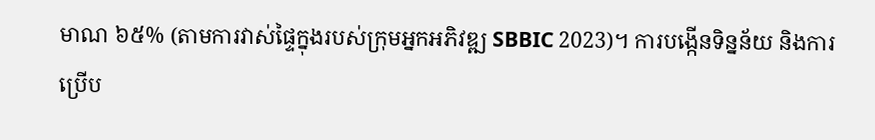មាណ ៦៥% (តាមការវាស់ផ្ទៃក្នុងរបស់ក្រុមអ្នកអភិវឌ្ឍ SBBIC 2023)។ ការបង្កើនទិន្នន័យ និងការប្រើប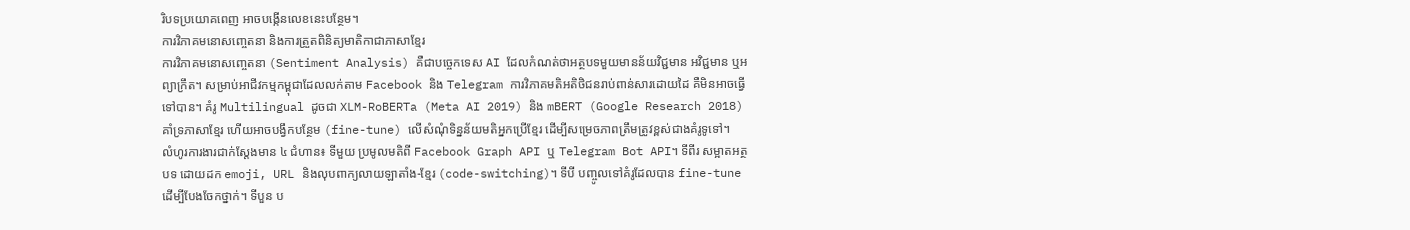រិបទប្រយោគពេញ អាចបង្កើនលេខនេះបន្ថែម។
ការវិភាគមនោសញ្ចេតនា និងការត្រួតពិនិត្យមាតិកាជាភាសាខ្មែរ
ការវិភាគមនោសញ្ចេតនា (Sentiment Analysis) គឺជាបច្ចេកទេស AI ដែលកំណត់ថាអត្ថបទមួយមានន័យវិជ្ជមាន អវិជ្ជមាន ឬអព្យាក្រឹត។ សម្រាប់អាជីវកម្មកម្ពុជាដែលលក់តាម Facebook និង Telegram ការវិភាគមតិអតិថិជនរាប់ពាន់សារដោយដៃ គឺមិនអាចធ្វើទៅបាន។ គំរូ Multilingual ដូចជា XLM-RoBERTa (Meta AI 2019) និង mBERT (Google Research 2018) គាំទ្រភាសាខ្មែរ ហើយអាចបង្វឹកបន្ថែម (fine-tune) លើសំណុំទិន្នន័យមតិអ្នកប្រើខ្មែរ ដើម្បីសម្រេចភាពត្រឹមត្រូវខ្ពស់ជាងគំរូទូទៅ។
លំហូរការងារជាក់ស្តែងមាន ៤ ជំហាន៖ ទីមួយ ប្រមូលមតិពី Facebook Graph API ឬ Telegram Bot API។ ទីពីរ សម្អាតអត្ថបទ ដោយដក emoji, URL និងលុបពាក្យលាយឡាតាំង-ខ្មែរ (code-switching)។ ទីបី បញ្ចូលទៅគំរូដែលបាន fine-tune ដើម្បីបែងចែកថ្នាក់។ ទីបួន ប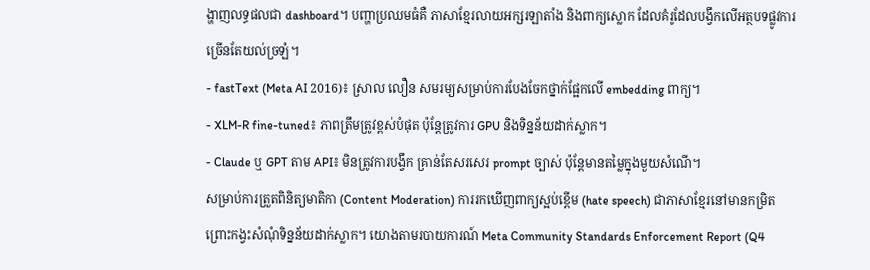ង្ហាញលទ្ធផលជា dashboard។ បញ្ហាប្រឈមធំគឺ ភាសាខ្មែរលាយអក្សរឡាតាំង និងពាក្យស្លោក ដែលគំរូដែលបង្វឹកលើអត្ថបទផ្លូវការច្រើនតែយល់ច្រឡំ។
- fastText (Meta AI 2016)៖ ស្រាល លឿន សមរម្យសម្រាប់ការបែងចែកថ្នាក់ផ្អែកលើ embedding ពាក្យ។
- XLM-R fine-tuned៖ ភាពត្រឹមត្រូវខ្ពស់បំផុត ប៉ុន្តែត្រូវការ GPU និងទិន្នន័យដាក់ស្លាក។
- Claude ឬ GPT តាម API៖ មិនត្រូវការបង្វឹក គ្រាន់តែសរសេរ prompt ច្បាស់ ប៉ុន្តែមានតម្លៃក្នុងមួយសំណើ។
សម្រាប់ការត្រួតពិនិត្យមាតិកា (Content Moderation) ការរកឃើញពាក្យស្អប់ខ្ពើម (hate speech) ជាភាសាខ្មែរនៅមានកម្រិត ព្រោះកង្វះសំណុំទិន្នន័យដាក់ស្លាក។ យោងតាមរបាយការណ៍ Meta Community Standards Enforcement Report (Q4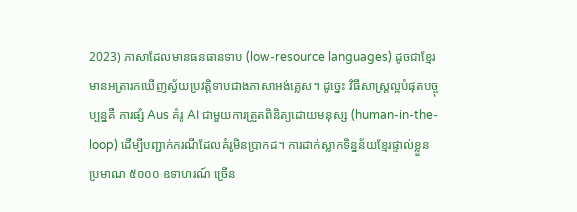2023) ភាសាដែលមានធនធានទាប (low-resource languages) ដូចជាខ្មែរ មានអត្រារកឃើញស្វ័យប្រវត្តិទាបជាងភាសាអង់គ្លេស។ ដូច្នេះ វិធីសាស្ត្រល្អបំផុតបច្ចុប្បន្នគឺ ការផ្សំ Aus គំរូ AI ជាមួយការត្រួតពិនិត្យដោយមនុស្ស (human-in-the-loop) ដើម្បីបញ្ជាក់ករណីដែលគំរូមិនប្រាកដ។ ការដាក់ស្លាកទិន្នន័យខ្មែរផ្ទាល់ខ្លួនប្រមាណ ៥០០០ ឧទាហរណ៍ ច្រើន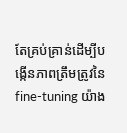តែគ្រប់គ្រាន់ដើម្បីបង្កើនភាពត្រឹមត្រូវនៃ fine-tuning យ៉ាង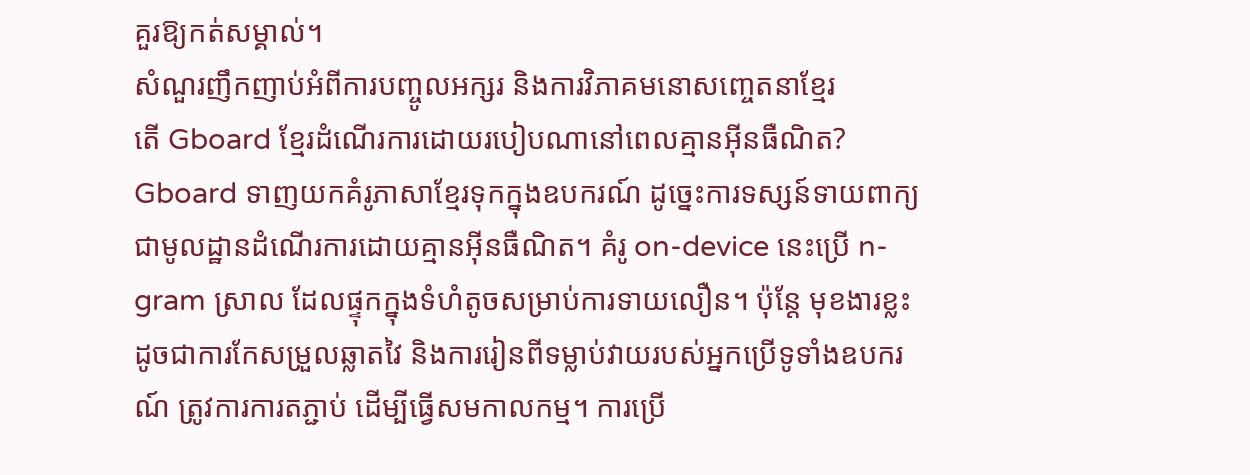គួរឱ្យកត់សម្គាល់។
សំណួរញឹកញាប់អំពីការបញ្ចូលអក្សរ និងការវិភាគមនោសញ្ចេតនាខ្មែរ
តើ Gboard ខ្មែរដំណើរការដោយរបៀបណានៅពេលគ្មានអ៊ីនធឺណិត?
Gboard ទាញយកគំរូភាសាខ្មែរទុកក្នុងឧបករណ៍ ដូច្នេះការទស្សន៍ទាយពាក្យជាមូលដ្ឋានដំណើរការដោយគ្មានអ៊ីនធឺណិត។ គំរូ on-device នេះប្រើ n-gram ស្រាល ដែលផ្ទុកក្នុងទំហំតូចសម្រាប់ការទាយលឿន។ ប៉ុន្តែ មុខងារខ្លះដូចជាការកែសម្រួលឆ្លាតវៃ និងការរៀនពីទម្លាប់វាយរបស់អ្នកប្រើទូទាំងឧបករណ៍ ត្រូវការការតភ្ជាប់ ដើម្បីធ្វើសមកាលកម្ម។ ការប្រើ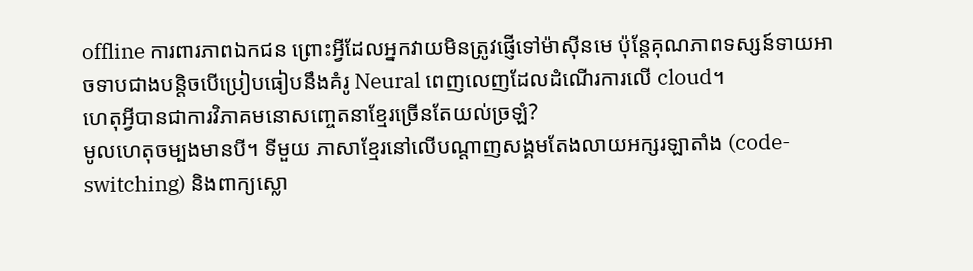offline ការពារភាពឯកជន ព្រោះអ្វីដែលអ្នកវាយមិនត្រូវផ្ញើទៅម៉ាស៊ីនមេ ប៉ុន្តែគុណភាពទស្សន៍ទាយអាចទាបជាងបន្តិចបើប្រៀបធៀបនឹងគំរូ Neural ពេញលេញដែលដំណើរការលើ cloud។
ហេតុអ្វីបានជាការវិភាគមនោសញ្ចេតនាខ្មែរច្រើនតែយល់ច្រឡំ?
មូលហេតុចម្បងមានបី។ ទីមួយ ភាសាខ្មែរនៅលើបណ្តាញសង្គមតែងលាយអក្សរឡាតាំង (code-switching) និងពាក្យស្លោ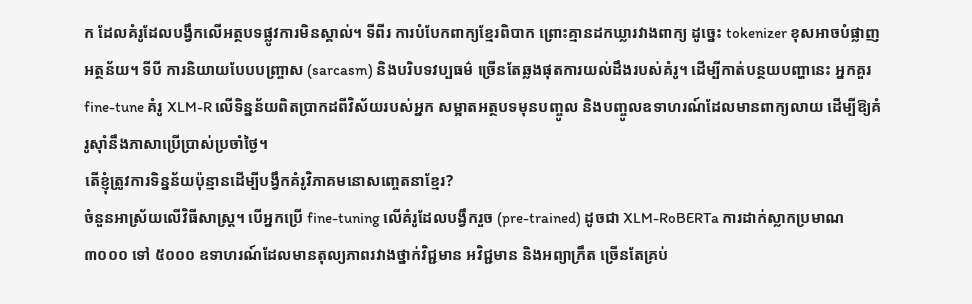ក ដែលគំរូដែលបង្វឹកលើអត្ថបទផ្លូវការមិនស្គាល់។ ទីពីរ ការបំបែកពាក្យខ្មែរពិបាក ព្រោះគ្មានដកឃ្លារវាងពាក្យ ដូច្នេះ tokenizer ខុសអាចបំផ្លាញអត្ថន័យ។ ទីបី ការនិយាយបែបបញ្ច្រាស (sarcasm) និងបរិបទវប្បធម៌ ច្រើនតែឆ្លងផុតការយល់ដឹងរបស់គំរូ។ ដើម្បីកាត់បន្ថយបញ្ហានេះ អ្នកគួរ fine-tune គំរូ XLM-R លើទិន្នន័យពិតប្រាកដពីវិស័យរបស់អ្នក សម្អាតអត្ថបទមុនបញ្ចូល និងបញ្ចូលឧទាហរណ៍ដែលមានពាក្យលាយ ដើម្បីឱ្យគំរូស៊ាំនឹងភាសាប្រើប្រាស់ប្រចាំថ្ងៃ។
តើខ្ញុំត្រូវការទិន្នន័យប៉ុន្មានដើម្បីបង្វឹកគំរូវិភាគមនោសញ្ចេតនាខ្មែរ?
ចំនួនអាស្រ័យលើវិធីសាស្ត្រ។ បើអ្នកប្រើ fine-tuning លើគំរូដែលបង្វឹករួច (pre-trained) ដូចជា XLM-RoBERTa ការដាក់ស្លាកប្រមាណ ៣០០០ ទៅ ៥០០០ ឧទាហរណ៍ដែលមានតុល្យភាពរវាងថ្នាក់វិជ្ជមាន អវិជ្ជមាន និងអព្យាក្រឹត ច្រើនតែគ្រប់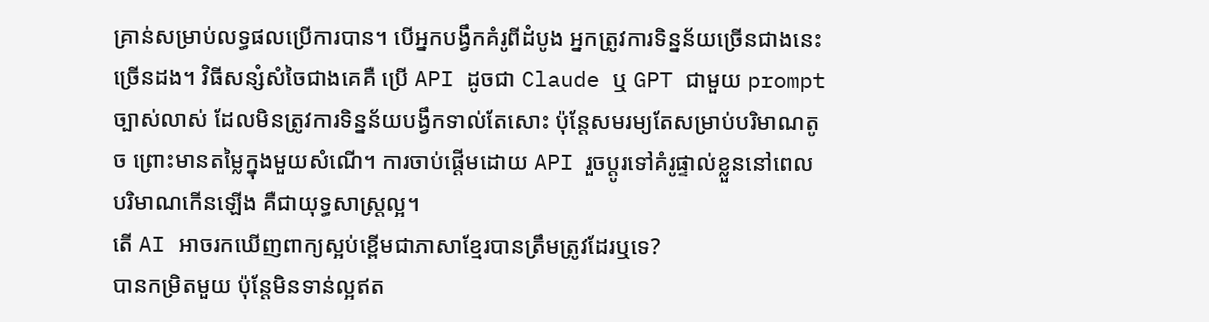គ្រាន់សម្រាប់លទ្ធផលប្រើការបាន។ បើអ្នកបង្វឹកគំរូពីដំបូង អ្នកត្រូវការទិន្នន័យច្រើនជាងនេះច្រើនដង។ វិធីសន្សំសំចៃជាងគេគឺ ប្រើ API ដូចជា Claude ឬ GPT ជាមួយ prompt ច្បាស់លាស់ ដែលមិនត្រូវការទិន្នន័យបង្វឹកទាល់តែសោះ ប៉ុន្តែសមរម្យតែសម្រាប់បរិមាណតូច ព្រោះមានតម្លៃក្នុងមួយសំណើ។ ការចាប់ផ្តើមដោយ API រួចប្តូរទៅគំរូផ្ទាល់ខ្លួននៅពេលបរិមាណកើនឡើង គឺជាយុទ្ធសាស្ត្រល្អ។
តើ AI អាចរកឃើញពាក្យស្អប់ខ្ពើមជាភាសាខ្មែរបានត្រឹមត្រូវដែរឬទេ?
បានកម្រិតមួយ ប៉ុន្តែមិនទាន់ល្អឥត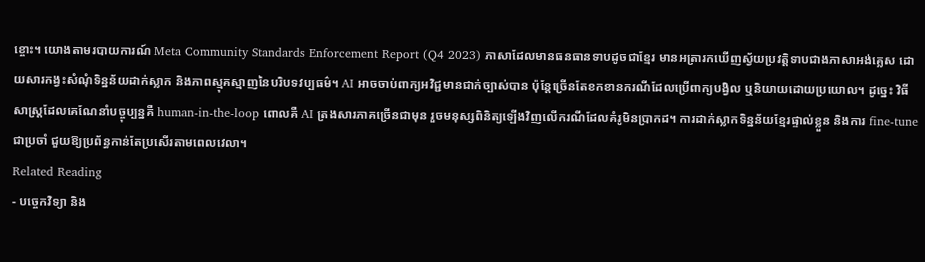ខ្ចោះ។ យោងតាមរបាយការណ៍ Meta Community Standards Enforcement Report (Q4 2023) ភាសាដែលមានធនធានទាបដូចជាខ្មែរ មានអត្រារកឃើញស្វ័យប្រវត្តិទាបជាងភាសាអង់គ្លេស ដោយសារកង្វះសំណុំទិន្នន័យដាក់ស្លាក និងភាពស្មុគស្មាញនៃបរិបទវប្បធម៌។ AI អាចចាប់ពាក្យអវិជ្ជមានជាក់ច្បាស់បាន ប៉ុន្តែច្រើនតែខកខានករណីដែលប្រើពាក្យបង្វិល ឬនិយាយដោយប្រយោល។ ដូច្នេះ វិធីសាស្ត្រដែលគេណែនាំបច្ចុប្បន្នគឺ human-in-the-loop ពោលគឺ AI ត្រងសារភាគច្រើនជាមុន រួចមនុស្សពិនិត្យឡើងវិញលើករណីដែលគំរូមិនប្រាកដ។ ការដាក់ស្លាកទិន្នន័យខ្មែរផ្ទាល់ខ្លួន និងការ fine-tune ជាប្រចាំ ជួយឱ្យប្រព័ន្ធកាន់តែប្រសើរតាមពេលវេលា។
Related Reading
- បច្ចេកវិទ្យា និង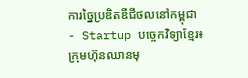ការច្នៃប្រឌិតឌីជីថលនៅកម្ពុជា
- Startup បច្ចេកវិទ្យាខ្មែរ៖ ក្រុមហ៊ុនឈានមុ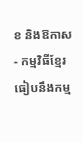ខ និងឱកាស
- កម្មវិធីខ្មែរ ធៀបនឹងកម្ម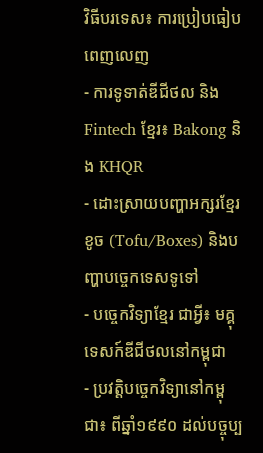វិធីបរទេស៖ ការប្រៀបធៀបពេញលេញ
- ការទូទាត់ឌីជីថល និង Fintech ខ្មែរ៖ Bakong និង KHQR
- ដោះស្រាយបញ្ហាអក្សរខ្មែរខូច (Tofu/Boxes) និងបញ្ហាបច្ចេកទេសទូទៅ
- បច្ចេកវិទ្យាខ្មែរ ជាអ្វី៖ មគ្គុទេសក៍ឌីជីថលនៅកម្ពុជា
- ប្រវត្តិបច្ចេកវិទ្យានៅកម្ពុជា៖ ពីឆ្នាំ១៩៩០ ដល់បច្ចុប្ប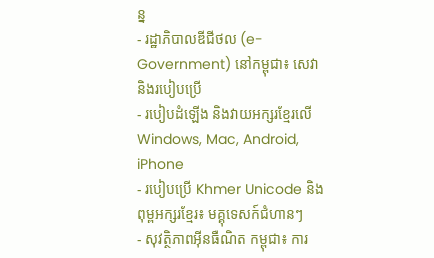ន្ន
- រដ្ឋាភិបាលឌីជីថល (e-Government) នៅកម្ពុជា៖ សេវា និងរបៀបប្រើ
- របៀបដំឡើង និងវាយអក្សរខ្មែរលើ Windows, Mac, Android, iPhone
- របៀបប្រើ Khmer Unicode និងពុម្ពអក្សរខ្មែរ៖ មគ្គុទេសក៍ជំហានៗ
- សុវត្ថិភាពអ៊ីនធឺណិត កម្ពុជា៖ ការ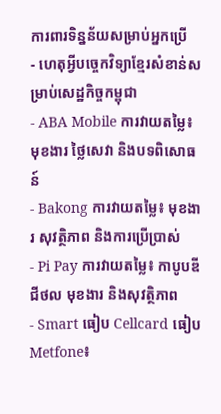ការពារទិន្នន័យសម្រាប់អ្នកប្រើ
- ហេតុអ្វីបច្ចេកវិទ្យាខ្មែរសំខាន់សម្រាប់សេដ្ឋកិច្ចកម្ពុជា
- ABA Mobile ការវាយតម្លៃ៖ មុខងារ ថ្លៃសេវា និងបទពិសោធន៍
- Bakong ការវាយតម្លៃ៖ មុខងារ សុវត្ថិភាព និងការប្រើប្រាស់
- Pi Pay ការវាយតម្លៃ៖ កាបូបឌីជីថល មុខងារ និងសុវត្ថិភាព
- Smart ធៀប Cellcard ធៀប Metfone៖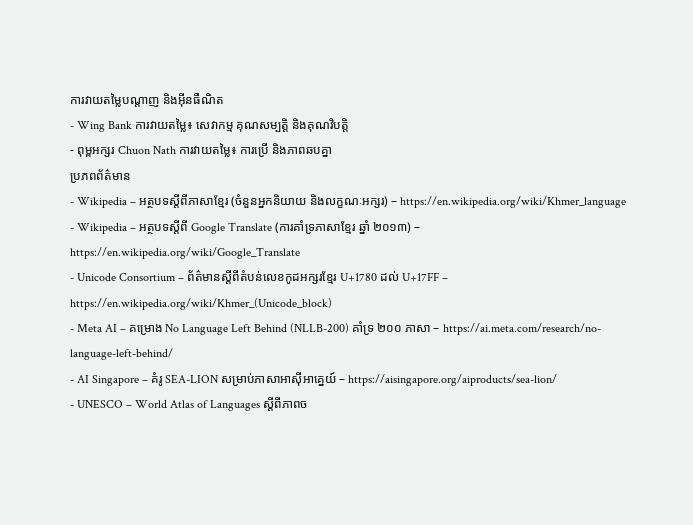ការវាយតម្លៃបណ្តាញ និងអ៊ីនធឺណិត
- Wing Bank ការវាយតម្លៃ៖ សេវាកម្ម គុណសម្បត្តិ និងគុណវិបត្តិ
- ពុម្ពអក្សរ Chuon Nath ការវាយតម្លៃ៖ ការប្រើ និងភាពឆបគ្នា
ប្រភពព័ត៌មាន
- Wikipedia – អត្ថបទស្តីពីភាសាខ្មែរ (ចំនួនអ្នកនិយាយ និងលក្ខណៈអក្សរ) – https://en.wikipedia.org/wiki/Khmer_language
- Wikipedia – អត្ថបទស្តីពី Google Translate (ការគាំទ្រភាសាខ្មែរ ឆ្នាំ ២០១៣) – https://en.wikipedia.org/wiki/Google_Translate
- Unicode Consortium – ព័ត៌មានស្តីពីតំបន់លេខកូដអក្សរខ្មែរ U+1780 ដល់ U+17FF – https://en.wikipedia.org/wiki/Khmer_(Unicode_block)
- Meta AI – គម្រោង No Language Left Behind (NLLB-200) គាំទ្រ ២០០ ភាសា – https://ai.meta.com/research/no-language-left-behind/
- AI Singapore – គំរូ SEA-LION សម្រាប់ភាសាអាស៊ីអាគ្នេយ៍ – https://aisingapore.org/aiproducts/sea-lion/
- UNESCO – World Atlas of Languages ស្តីពីភាពច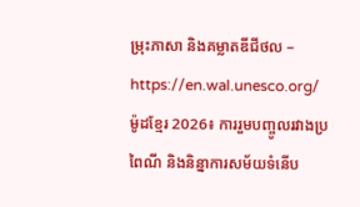ម្រុះភាសា និងគម្លាតឌីជីថល – https://en.wal.unesco.org/
ម៉ូដខ្មែរ 2026៖ ការរួមបញ្ចូលរវាងប្រពៃណី និងនិន្នាការសម័យទំនើប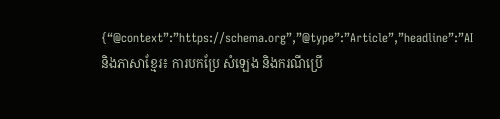{“@context”:”https://schema.org”,”@type”:”Article”,”headline”:”AI និងភាសាខ្មែរ៖ ការបកប្រែ សំឡេង និងករណីប្រើ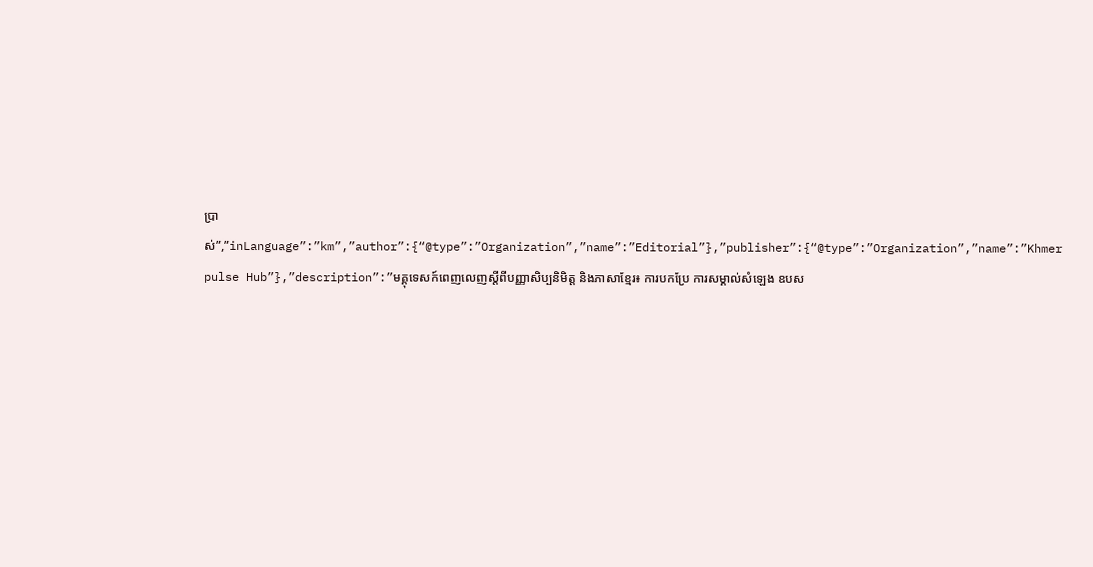ប្រាស់”,”inLanguage”:”km”,”author”:{“@type”:”Organization”,”name”:”Editorial”},”publisher”:{“@type”:”Organization”,”name”:”Khmer pulse Hub”},”description”:”មគ្គុទេសក៍ពេញលេញស្តីពីបញ្ញាសិប្បនិមិត្ត និងភាសាខ្មែរ៖ ការបកប្រែ ការសម្គាល់សំឡេង ឧបស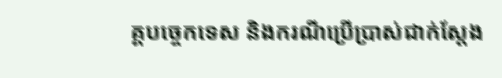គ្គបច្ចេកទេស និងករណីប្រើប្រាស់ជាក់ស្តែង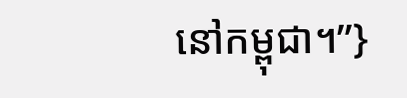នៅកម្ពុជា។”}